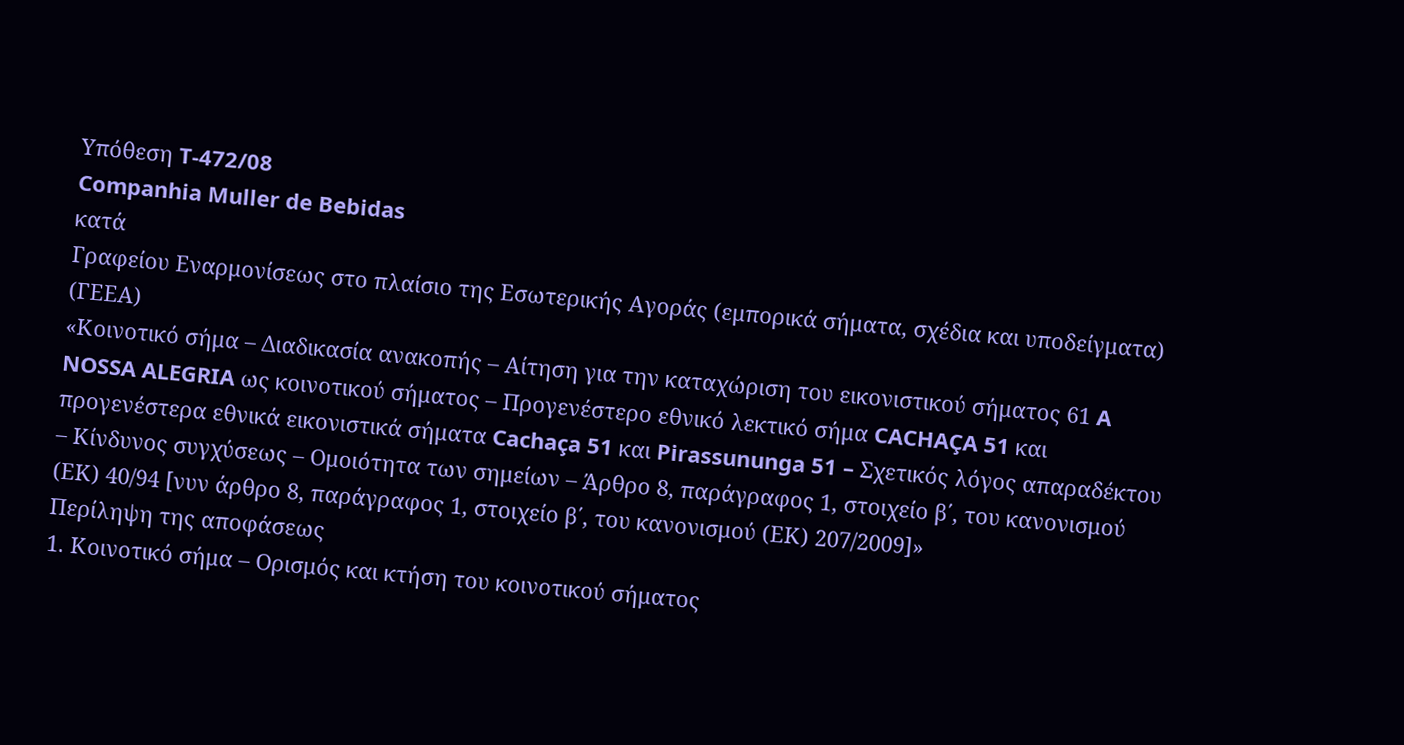Υπόθεση T-472/08
Companhia Muller de Bebidas
κατά
Γραφείου Εναρμονίσεως στο πλαίσιο της Εσωτερικής Αγοράς (εμπορικά σήματα, σχέδια και υποδείγματα) (ΓΕΕΑ)
«Κοινοτικό σήμα – Διαδικασία ανακοπής – Αίτηση για την καταχώριση του εικονιστικού σήματος 61 A NOSSA ALEGRIA ως κοινοτικού σήματος – Προγενέστερο εθνικό λεκτικό σήμα CACHAÇA 51 και προγενέστερα εθνικά εικονιστικά σήματα Cachaça 51 και Pirassununga 51 – Σχετικός λόγος απαραδέκτου – Κίνδυνος συγχύσεως – Ομοιότητα των σημείων – Άρθρο 8, παράγραφος 1, στοιχείο β΄, του κανονισμού (ΕΚ) 40/94 [νυν άρθρο 8, παράγραφος 1, στοιχείο β΄, του κανονισμού (ΕΚ) 207/2009]»
Περίληψη της αποφάσεως
1. Κοινοτικό σήμα – Ορισμός και κτήση του κοινοτικού σήματος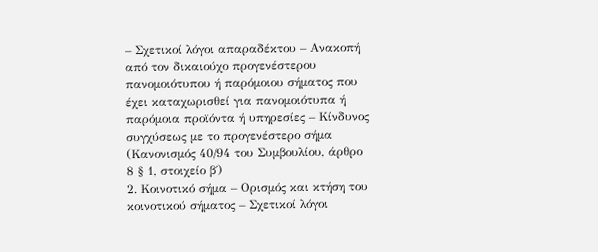– Σχετικοί λόγοι απαραδέκτου – Ανακοπή από τον δικαιούχο προγενέστερου πανομοιότυπου ή παρόμοιου σήματος που έχει καταχωρισθεί για πανομοιότυπα ή παρόμοια προϊόντα ή υπηρεσίες – Κίνδυνος συγχύσεως με το προγενέστερο σήμα
(Κανονισμός 40/94 του Συμβουλίου, άρθρο 8 § 1, στοιχείο β΄)
2. Κοινοτικό σήμα – Ορισμός και κτήση του κοινοτικού σήματος – Σχετικοί λόγοι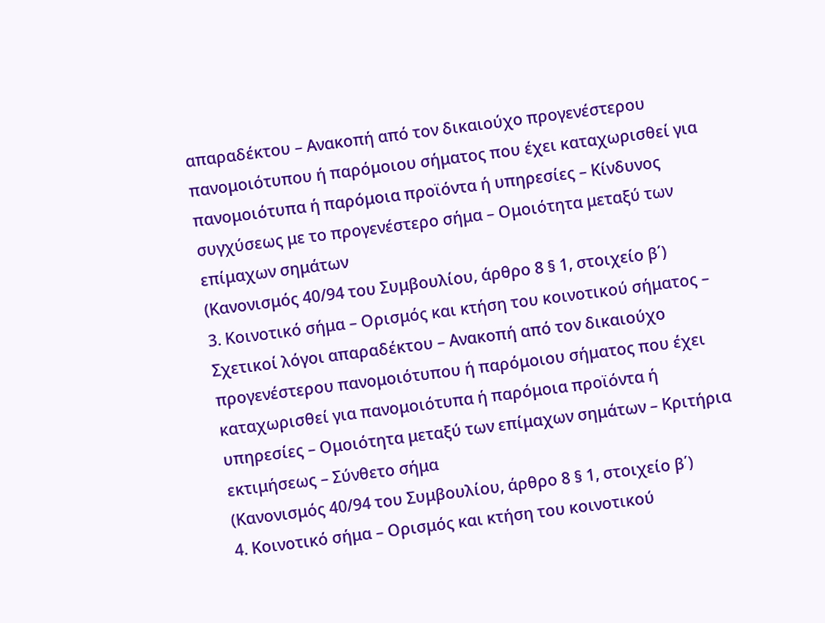απαραδέκτου – Ανακοπή από τον δικαιούχο προγενέστερου πανομοιότυπου ή παρόμοιου σήματος που έχει καταχωρισθεί για πανομοιότυπα ή παρόμοια προϊόντα ή υπηρεσίες – Κίνδυνος συγχύσεως με το προγενέστερο σήμα – Ομοιότητα μεταξύ των επίμαχων σημάτων
(Κανονισμός 40/94 του Συμβουλίου, άρθρο 8 § 1, στοιχείο β΄)
3. Κοινοτικό σήμα – Ορισμός και κτήση του κοινοτικού σήματος – Σχετικοί λόγοι απαραδέκτου – Ανακοπή από τον δικαιούχο προγενέστερου πανομοιότυπου ή παρόμοιου σήματος που έχει καταχωρισθεί για πανομοιότυπα ή παρόμοια προϊόντα ή υπηρεσίες – Ομοιότητα μεταξύ των επίμαχων σημάτων – Κριτήρια εκτιμήσεως – Σύνθετο σήμα
(Κανονισμός 40/94 του Συμβουλίου, άρθρο 8 § 1, στοιχείο β΄)
4. Κοινοτικό σήμα – Ορισμός και κτήση του κοινοτικού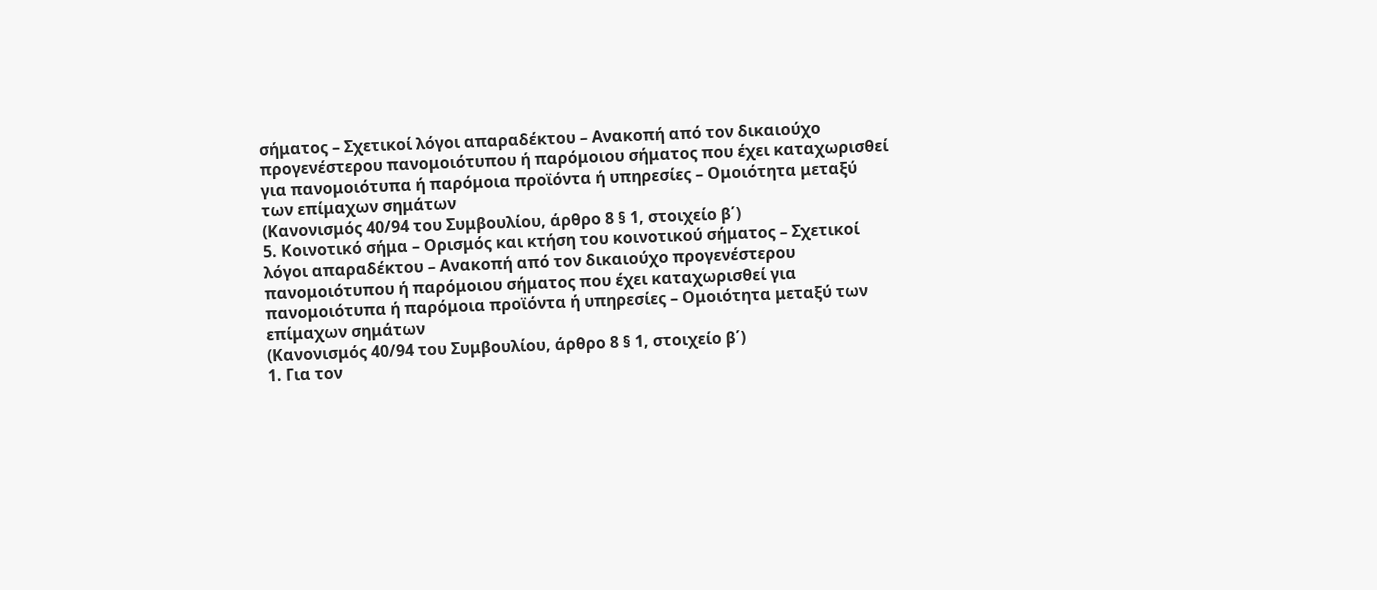σήματος – Σχετικοί λόγοι απαραδέκτου – Ανακοπή από τον δικαιούχο προγενέστερου πανομοιότυπου ή παρόμοιου σήματος που έχει καταχωρισθεί για πανομοιότυπα ή παρόμοια προϊόντα ή υπηρεσίες – Ομοιότητα μεταξύ των επίμαχων σημάτων
(Κανονισμός 40/94 του Συμβουλίου, άρθρο 8 § 1, στοιχείο β΄)
5. Κοινοτικό σήμα – Ορισμός και κτήση του κοινοτικού σήματος – Σχετικοί λόγοι απαραδέκτου – Ανακοπή από τον δικαιούχο προγενέστερου πανομοιότυπου ή παρόμοιου σήματος που έχει καταχωρισθεί για πανομοιότυπα ή παρόμοια προϊόντα ή υπηρεσίες – Ομοιότητα μεταξύ των επίμαχων σημάτων
(Κανονισμός 40/94 του Συμβουλίου, άρθρο 8 § 1, στοιχείο β΄)
1. Για τον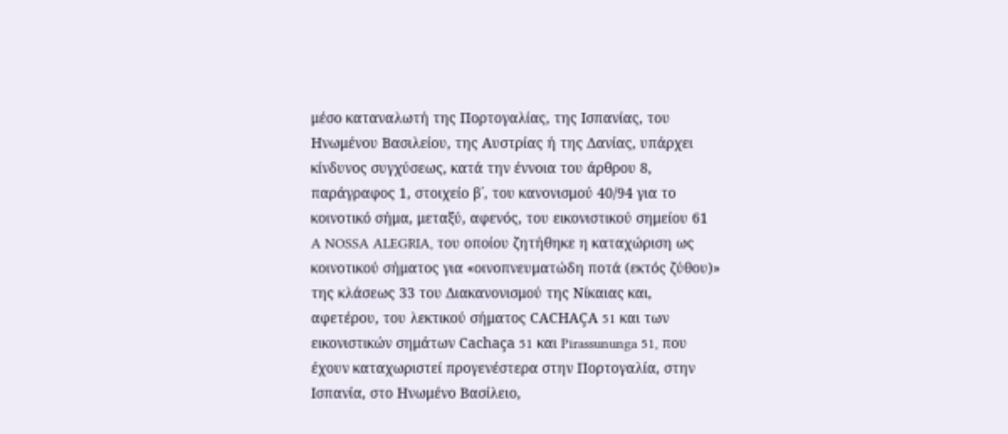μέσο καταναλωτή της Πορτογαλίας, της Ισπανίας, του Ηνωμένου Βασιλείου, της Αυστρίας ή της Δανίας, υπάρχει κίνδυνος συγχύσεως, κατά την έννοια του άρθρου 8, παράγραφος 1, στοιχείο β΄, του κανονισμού 40/94 για το κοινοτικό σήμα, μεταξύ, αφενός, του εικονιστικού σημείου 61 A NOSSA ALEGRIA, του οποίου ζητήθηκε η καταχώριση ως κοινοτικού σήματος για «οινοπνευματώδη ποτά (εκτός ζύθου)» της κλάσεως 33 του Διακανονισμού της Νίκαιας και, αφετέρου, του λεκτικού σήματος CACHAÇA 51 και των εικονιστικών σημάτων Cachaça 51 και Pirassununga 51, που έχουν καταχωριστεί προγενέστερα στην Πορτογαλία, στην Ισπανία, στο Ηνωμένο Βασίλειο,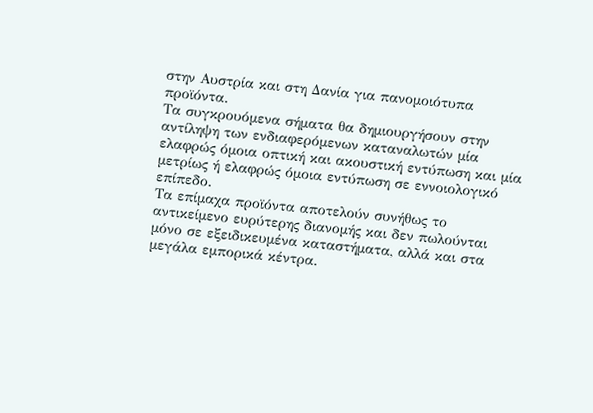στην Αυστρία και στη Δανία για πανομοιότυπα προϊόντα.
Τα συγκρουόμενα σήματα θα δημιουργήσουν στην αντίληψη των ενδιαφερόμενων καταναλωτών μία ελαφρώς όμοια οπτική και ακουστική εντύπωση και μία μετρίως ή ελαφρώς όμοια εντύπωση σε εννοιολογικό επίπεδο.
Τα επίμαχα προϊόντα αποτελούν συνήθως το αντικείμενο ευρύτερης διανομής και δεν πωλούνται μόνο σε εξειδικευμένα καταστήματα, αλλά και στα μεγάλα εμπορικά κέντρα.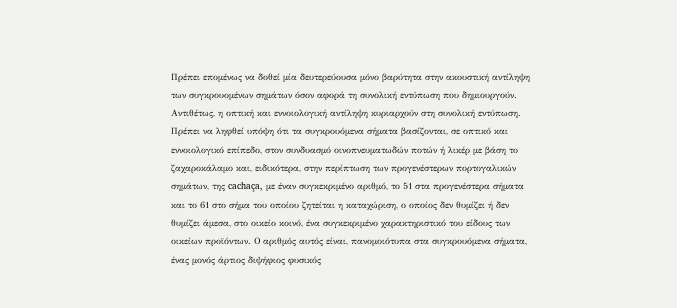Πρέπει επομένως να δοθεί μία δευτερεύουσα μόνο βαρύτητα στην ακουστική αντίληψη των συγκρουομένων σημάτων όσον αφορά τη συνολική εντύπωση που δημιουργούν. Αντιθέτως, η οπτική και εννοιολογική αντίληψη κυριαρχούν στη συνολική εντύπωση.
Πρέπει να ληφθεί υπόψη ότι τα συγκρουόμενα σήματα βασίζονται, σε οπτικό και εννοιολογικό επίπεδο, στον συνδυασμό οινοπνευματωδών ποτών ή λικέρ με βάση το ζαχαροκάλαμο και, ειδικότερα, στην περίπτωση των προγενέστερων πορτογαλικών σημάτων, της cachaça, με έναν συγκεκριμένο αριθμό, το 51 στα προγενέστερα σήματα και το 61 στο σήμα του οποίου ζητείται η καταχώριση, ο οποίος δεν θυμίζει ή δεν θυμίζει άμεσα, στο οικείο κοινό, ένα συγκεκριμένο χαρακτηριστικό του είδους των οικείων προϊόντων. Ο αριθμός αυτός είναι, πανομοιότυπα στα συγκρουόμενα σήματα, ένας μονός άρτιος διψήφιος φυσικός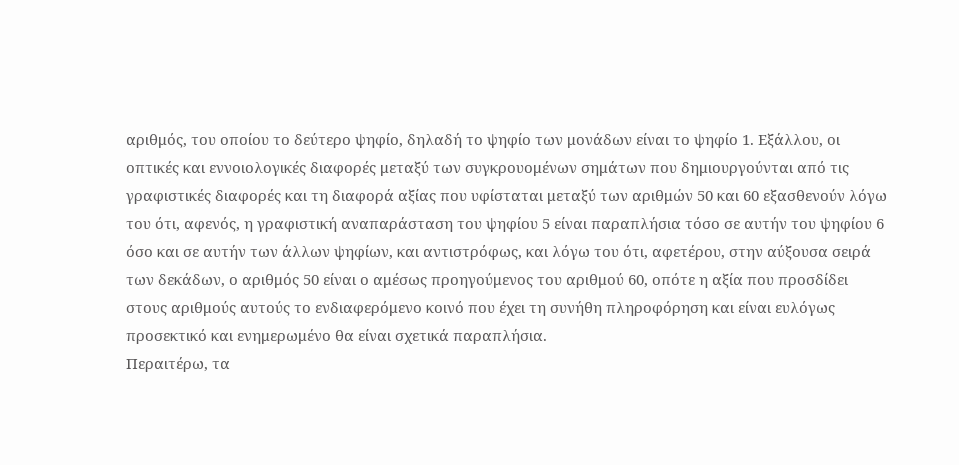αριθμός, του οποίου το δεύτερο ψηφίο, δηλαδή το ψηφίο των μονάδων είναι το ψηφίο 1. Εξάλλου, οι οπτικές και εννοιολογικές διαφορές μεταξύ των συγκρουομένων σημάτων που δημιουργούνται από τις γραφιστικές διαφορές και τη διαφορά αξίας που υφίσταται μεταξύ των αριθμών 50 και 60 εξασθενούν λόγω του ότι, αφενός, η γραφιστική αναπαράσταση του ψηφίου 5 είναι παραπλήσια τόσο σε αυτήν του ψηφίου 6 όσο και σε αυτήν των άλλων ψηφίων, και αντιστρόφως, και λόγω του ότι, αφετέρου, στην αύξουσα σειρά των δεκάδων, ο αριθμός 50 είναι ο αμέσως προηγούμενος του αριθμού 60, οπότε η αξία που προσδίδει στους αριθμούς αυτούς το ενδιαφερόμενο κοινό που έχει τη συνήθη πληροφόρηση και είναι ευλόγως προσεκτικό και ενημερωμένο θα είναι σχετικά παραπλήσια.
Περαιτέρω, τα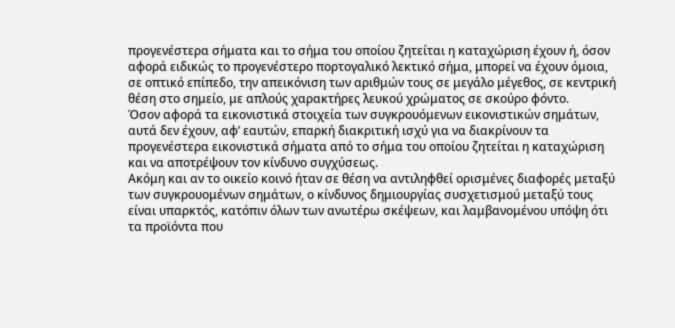προγενέστερα σήματα και το σήμα του οποίου ζητείται η καταχώριση έχουν ή, όσον αφορά ειδικώς το προγενέστερο πορτογαλικό λεκτικό σήμα, μπορεί να έχουν όμοια, σε οπτικό επίπεδο, την απεικόνιση των αριθμών τους σε μεγάλο μέγεθος, σε κεντρική θέση στο σημείο, με απλούς χαρακτήρες λευκού χρώματος σε σκούρο φόντο.
Όσον αφορά τα εικονιστικά στοιχεία των συγκρουόμενων εικονιστικών σημάτων, αυτά δεν έχουν, αφ’ εαυτών, επαρκή διακριτική ισχύ για να διακρίνουν τα προγενέστερα εικονιστικά σήματα από το σήμα του οποίου ζητείται η καταχώριση και να αποτρέψουν τον κίνδυνο συγχύσεως.
Ακόμη και αν το οικείο κοινό ήταν σε θέση να αντιληφθεί ορισμένες διαφορές μεταξύ των συγκρουομένων σημάτων, ο κίνδυνος δημιουργίας συσχετισμού μεταξύ τους είναι υπαρκτός, κατόπιν όλων των ανωτέρω σκέψεων, και λαμβανομένου υπόψη ότι τα προϊόντα που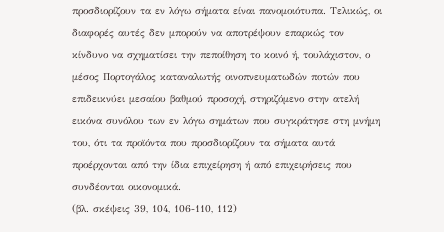προσδιορίζουν τα εν λόγω σήματα είναι πανομοιότυπα. Τελικώς, οι διαφορές αυτές δεν μπορούν να αποτρέψουν επαρκώς τον κίνδυνο να σχηματίσει την πεποίθηση το κοινό ή, τουλάχιστον, ο μέσος Πορτογάλος καταναλωτής οινοπνευματωδών ποτών που επιδεικνύει μεσαίου βαθμού προσοχή, στηριζόμενο στην ατελή εικόνα συνόλου των εν λόγω σημάτων που συγκράτησε στη μνήμη του, ότι τα προϊόντα που προσδιορίζουν τα σήματα αυτά προέρχονται από την ίδια επιχείρηση ή από επιχειρήσεις που συνδέονται οικονομικά.
(βλ. σκέψεις 39, 104, 106-110, 112)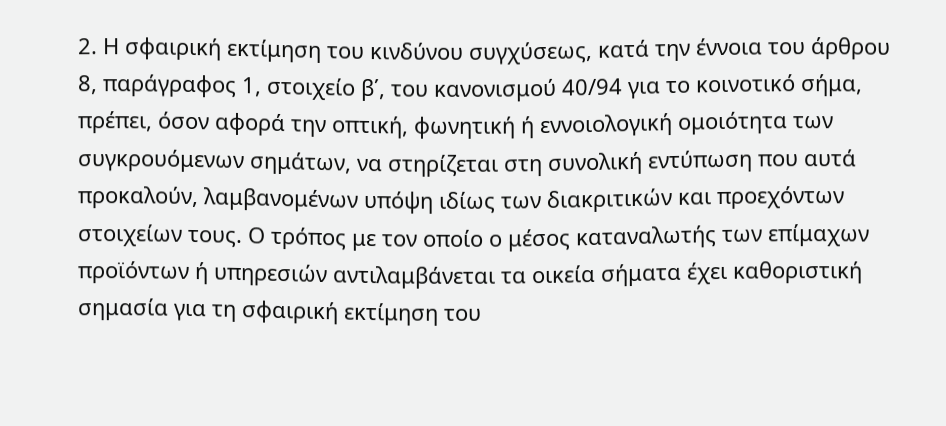2. Η σφαιρική εκτίμηση του κινδύνου συγχύσεως, κατά την έννοια του άρθρου 8, παράγραφος 1, στοιχείο β΄, του κανονισμού 40/94 για το κοινοτικό σήμα, πρέπει, όσον αφορά την οπτική, φωνητική ή εννοιολογική ομοιότητα των συγκρουόμενων σημάτων, να στηρίζεται στη συνολική εντύπωση που αυτά προκαλούν, λαμβανομένων υπόψη ιδίως των διακριτικών και προεχόντων στοιχείων τους. Ο τρόπος με τον οποίο ο μέσος καταναλωτής των επίμαχων προϊόντων ή υπηρεσιών αντιλαμβάνεται τα οικεία σήματα έχει καθοριστική σημασία για τη σφαιρική εκτίμηση του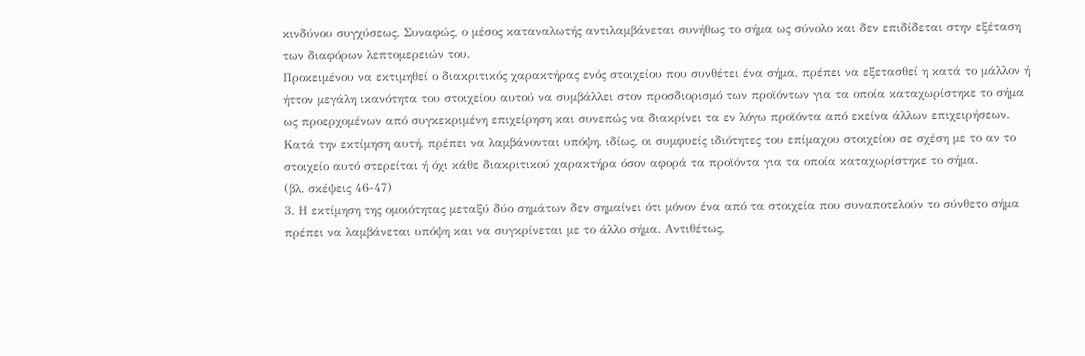κινδύνου συγχύσεως. Συναφώς, ο μέσος καταναλωτής αντιλαμβάνεται συνήθως το σήμα ως σύνολο και δεν επιδίδεται στην εξέταση των διαφόρων λεπτομερειών του.
Προκειμένου να εκτιμηθεί ο διακριτικός χαρακτήρας ενός στοιχείου που συνθέτει ένα σήμα, πρέπει να εξετασθεί η κατά το μάλλον ή ήττον μεγάλη ικανότητα του στοιχείου αυτού να συμβάλλει στον προσδιορισμό των προϊόντων για τα οποία καταχωρίστηκε το σήμα ως προερχομένων από συγκεκριμένη επιχείρηση και συνεπώς να διακρίνει τα εν λόγω προϊόντα από εκείνα άλλων επιχειρήσεων. Κατά την εκτίμηση αυτή, πρέπει να λαμβάνονται υπόψη, ιδίως, οι συμφυείς ιδιότητες του επίμαχου στοιχείου σε σχέση με το αν το στοιχείο αυτό στερείται ή όχι κάθε διακριτικού χαρακτήρα όσον αφορά τα προϊόντα για τα οποία καταχωρίστηκε το σήμα.
(βλ. σκέψεις 46-47)
3. Η εκτίμηση της ομοιότητας μεταξύ δύο σημάτων δεν σημαίνει ότι μόνον ένα από τα στοιχεία που συναποτελούν το σύνθετο σήμα πρέπει να λαμβάνεται υπόψη και να συγκρίνεται με το άλλο σήμα. Αντιθέτως,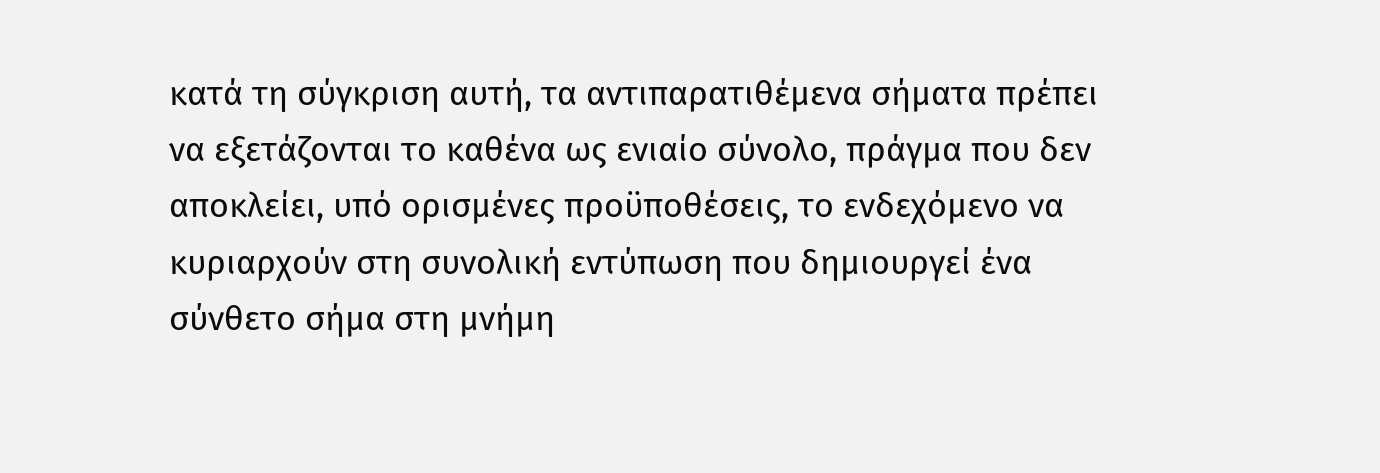κατά τη σύγκριση αυτή, τα αντιπαρατιθέμενα σήματα πρέπει να εξετάζονται το καθένα ως ενιαίο σύνολο, πράγμα που δεν αποκλείει, υπό ορισμένες προϋποθέσεις, το ενδεχόμενο να κυριαρχούν στη συνολική εντύπωση που δημιουργεί ένα σύνθετο σήμα στη μνήμη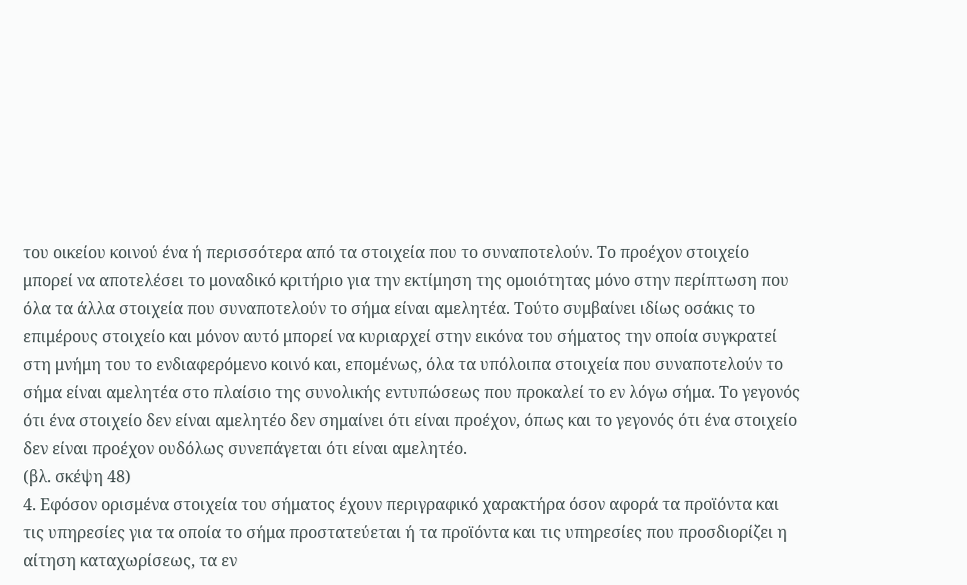του οικείου κοινού ένα ή περισσότερα από τα στοιχεία που το συναποτελούν. Το προέχον στοιχείο μπορεί να αποτελέσει το μοναδικό κριτήριο για την εκτίμηση της ομοιότητας μόνο στην περίπτωση που όλα τα άλλα στοιχεία που συναποτελούν το σήμα είναι αμελητέα. Τούτο συμβαίνει ιδίως οσάκις το επιμέρους στοιχείο και μόνον αυτό μπορεί να κυριαρχεί στην εικόνα του σήματος την οποία συγκρατεί στη μνήμη του το ενδιαφερόμενο κοινό και, επομένως, όλα τα υπόλοιπα στοιχεία που συναποτελούν το σήμα είναι αμελητέα στο πλαίσιο της συνολικής εντυπώσεως που προκαλεί το εν λόγω σήμα. Το γεγονός ότι ένα στοιχείο δεν είναι αμελητέο δεν σημαίνει ότι είναι προέχον, όπως και το γεγονός ότι ένα στοιχείο δεν είναι προέχον ουδόλως συνεπάγεται ότι είναι αμελητέο.
(βλ. σκέψη 48)
4. Εφόσον ορισμένα στοιχεία του σήματος έχουν περιγραφικό χαρακτήρα όσον αφορά τα προϊόντα και τις υπηρεσίες για τα οποία το σήμα προστατεύεται ή τα προϊόντα και τις υπηρεσίες που προσδιορίζει η αίτηση καταχωρίσεως, τα εν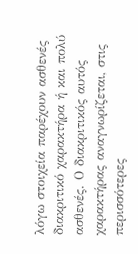λόγω στοιχεία παρέχουν ασθενές διακριτικό χαρακτήρα ή και πολύ ασθενές. Ο διακριτικός αυτός χαρακτήρας αναγνωρίζεται, στις περισσότερες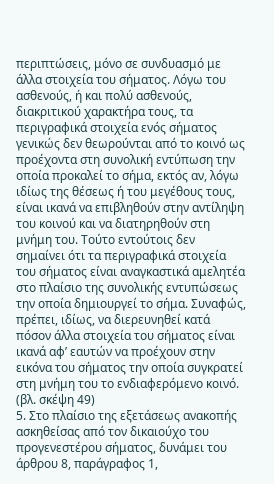περιπτώσεις, μόνο σε συνδυασμό με άλλα στοιχεία του σήματος. Λόγω του ασθενούς, ή και πολύ ασθενούς, διακριτικού χαρακτήρα τους, τα περιγραφικά στοιχεία ενός σήματος γενικώς δεν θεωρούνται από το κοινό ως προέχοντα στη συνολική εντύπωση την οποία προκαλεί το σήμα, εκτός αν, λόγω ιδίως της θέσεως ή του μεγέθους τους, είναι ικανά να επιβληθούν στην αντίληψη του κοινού και να διατηρηθούν στη μνήμη του. Τούτο εντούτοις δεν σημαίνει ότι τα περιγραφικά στοιχεία του σήματος είναι αναγκαστικά αμελητέα στο πλαίσιο της συνολικής εντυπώσεως την οποία δημιουργεί το σήμα. Συναφώς, πρέπει, ιδίως, να διερευνηθεί κατά πόσον άλλα στοιχεία του σήματος είναι ικανά αφ’ εαυτών να προέχουν στην εικόνα του σήματος την οποία συγκρατεί στη μνήμη του το ενδιαφερόμενο κοινό.
(βλ. σκέψη 49)
5. Στο πλαίσιο της εξετάσεως ανακοπής ασκηθείσας από τον δικαιούχο του προγενεστέρου σήματος, δυνάμει του άρθρου 8, παράγραφος 1,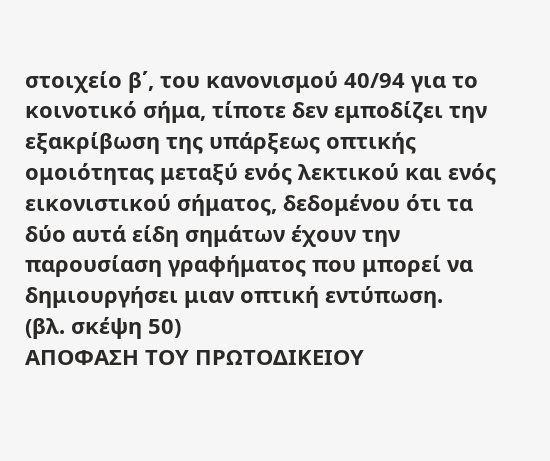στοιχείο β΄, του κανονισμού 40/94 για το κοινοτικό σήμα, τίποτε δεν εμποδίζει την εξακρίβωση της υπάρξεως οπτικής ομοιότητας μεταξύ ενός λεκτικού και ενός εικονιστικού σήματος, δεδομένου ότι τα δύο αυτά είδη σημάτων έχουν την παρουσίαση γραφήματος που μπορεί να δημιουργήσει μιαν οπτική εντύπωση.
(βλ. σκέψη 50)
ΑΠΟΦΑΣΗ ΤΟΥ ΠΡΩΤΟΔΙΚΕΙΟΥ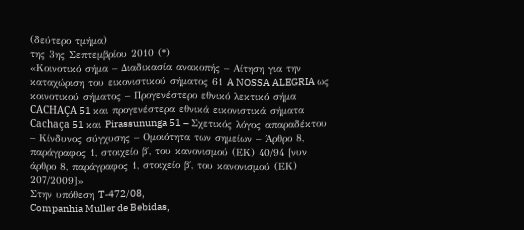(δεύτερο τμήμα)
της 3ης Σεπτεμβρίου 2010 (*)
«Κοινοτικό σήμα – Διαδικασία ανακοπής – Αίτηση για την καταχώριση του εικονιστικού σήματος 61 A NOSSA ALEGRIA ως κοινοτικού σήματος – Προγενέστερο εθνικό λεκτικό σήμα CACHAÇA 51 και προγενέστερα εθνικά εικονιστικά σήματα Cachaça 51 και Pirassununga 51 – Σχετικός λόγος απαραδέκτου – Κίνδυνος σύγχυσης – Ομοιότητα των σημείων – Άρθρο 8, παράγραφος 1, στοιχείο β΄, του κανονισμού (ΕΚ) 40/94 [νυν άρθρο 8, παράγραφος 1, στοιχείο β΄, του κανονισμού (ΕΚ) 207/2009]»
Στην υπόθεση T‑472/08,
Companhia Muller de Bebidas,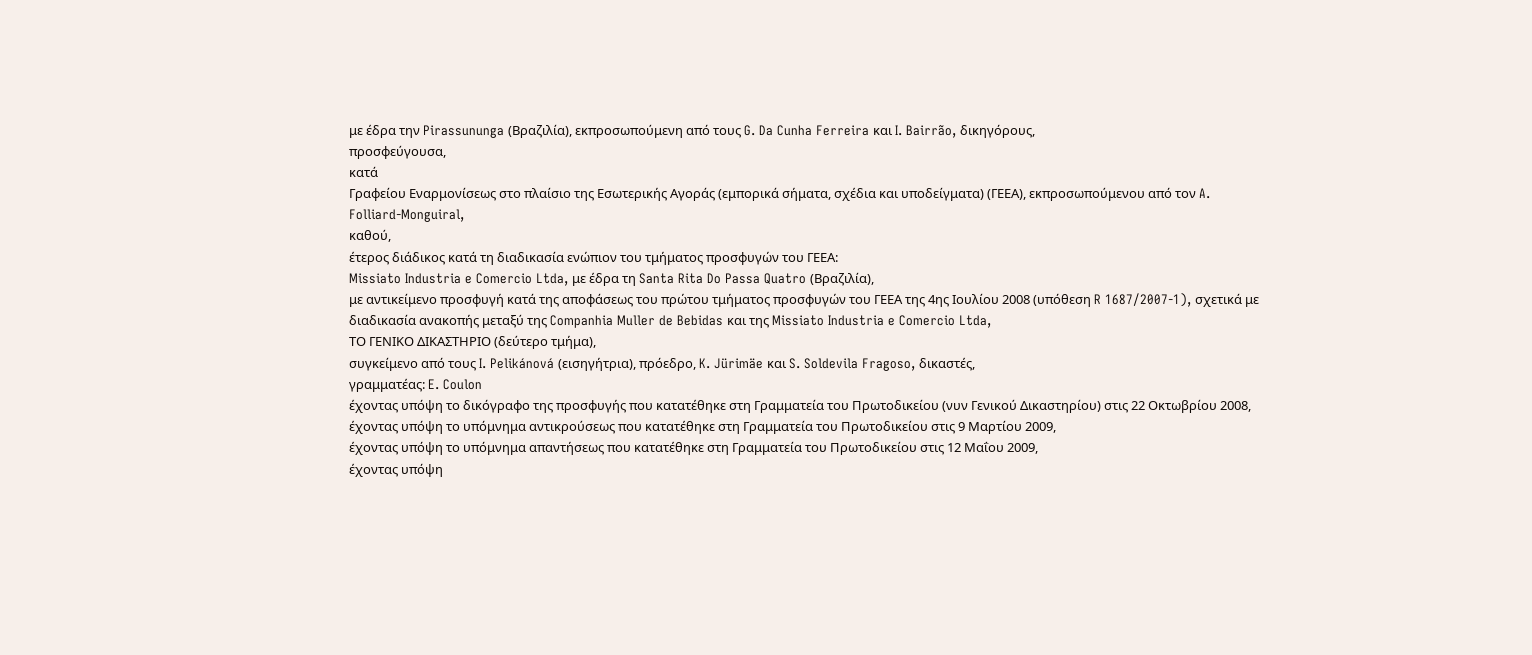με έδρα την Pirassununga (Βραζιλία), εκπροσωπούμενη από τους G. Da Cunha Ferreira και I. Bairrão, δικηγόρους,
προσφεύγουσα,
κατά
Γραφείου Εναρμονίσεως στο πλαίσιο της Εσωτερικής Αγοράς (εμπορικά σήματα, σχέδια και υποδείγματα) (ΓΕΕΑ), εκπροσωπούμενου από τον A. Folliard-Monguiral,
καθού,
έτερος διάδικος κατά τη διαδικασία ενώπιον του τμήματος προσφυγών του ΓΕΕΑ:
Missiato Industria e Comercio Ltda, με έδρα τη Santa Rita Do Passa Quatro (Βραζιλία),
με αντικείμενο προσφυγή κατά της αποφάσεως του πρώτου τμήματος προσφυγών του ΓΕΕΑ της 4ης Ιουλίου 2008 (υπόθεση R 1687/2007-1), σχετικά με διαδικασία ανακοπής μεταξύ της Companhia Muller de Bebidas και της Missiato Industria e Comercio Ltda,
ΤΟ ΓΕΝΙΚΟ ΔΙΚΑΣΤΗΡΙΟ (δεύτερο τμήμα),
συγκείμενο από τους I. Pelikánová (εισηγήτρια), πρόεδρο, K. Jürimäe και S. Soldevila Fragoso, δικαστές,
γραμματέας: E. Coulon
έχοντας υπόψη το δικόγραφο της προσφυγής που κατατέθηκε στη Γραμματεία του Πρωτοδικείου (νυν Γενικού Δικαστηρίου) στις 22 Οκτωβρίου 2008,
έχοντας υπόψη το υπόμνημα αντικρούσεως που κατατέθηκε στη Γραμματεία του Πρωτοδικείου στις 9 Μαρτίου 2009,
έχοντας υπόψη το υπόμνημα απαντήσεως που κατατέθηκε στη Γραμματεία του Πρωτοδικείου στις 12 Μαΐου 2009,
έχοντας υπόψη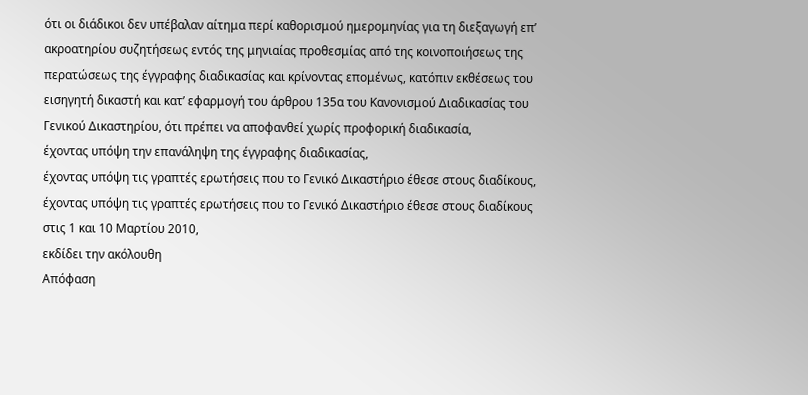ότι οι διάδικοι δεν υπέβαλαν αίτημα περί καθορισμού ημερομηνίας για τη διεξαγωγή επ’ ακροατηρίου συζητήσεως εντός της μηνιαίας προθεσμίας από της κοινοποιήσεως της περατώσεως της έγγραφης διαδικασίας και κρίνοντας επομένως, κατόπιν εκθέσεως του εισηγητή δικαστή και κατ’ εφαρμογή του άρθρου 135α του Κανονισμού Διαδικασίας του Γενικού Δικαστηρίου, ότι πρέπει να αποφανθεί χωρίς προφορική διαδικασία,
έχοντας υπόψη την επανάληψη της έγγραφης διαδικασίας,
έχοντας υπόψη τις γραπτές ερωτήσεις που το Γενικό Δικαστήριο έθεσε στους διαδίκους,
έχοντας υπόψη τις γραπτές ερωτήσεις που το Γενικό Δικαστήριο έθεσε στους διαδίκους στις 1 και 10 Μαρτίου 2010,
εκδίδει την ακόλουθη
Απόφαση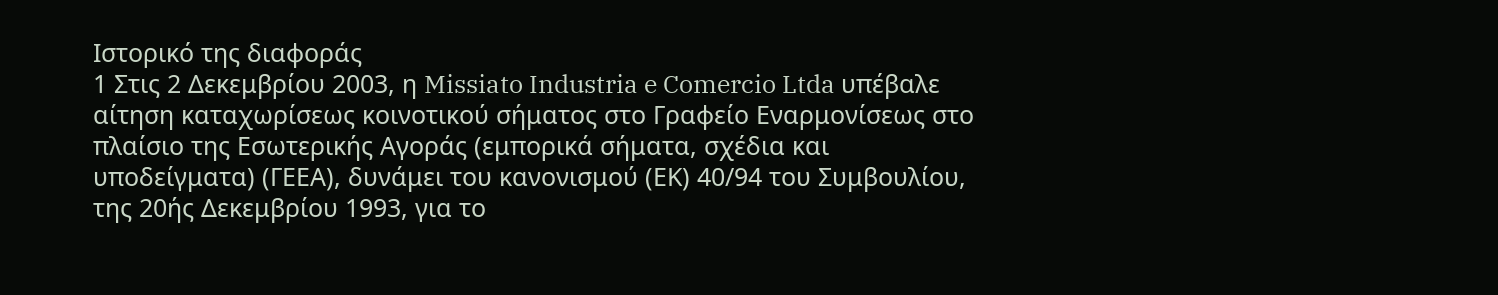Ιστορικό της διαφοράς
1 Στις 2 Δεκεμβρίου 2003, η Missiato Industria e Comercio Ltda υπέβαλε αίτηση καταχωρίσεως κοινοτικού σήματος στο Γραφείο Εναρμονίσεως στο πλαίσιο της Εσωτερικής Αγοράς (εμπορικά σήματα, σχέδια και υποδείγματα) (ΓΕΕΑ), δυνάμει του κανονισμού (ΕΚ) 40/94 του Συμβουλίου, της 20ής Δεκεμβρίου 1993, για το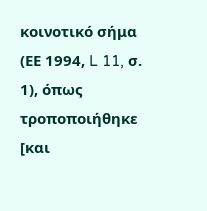κοινοτικό σήμα (ΕΕ 1994, L 11, σ. 1), όπως τροποποιήθηκε [και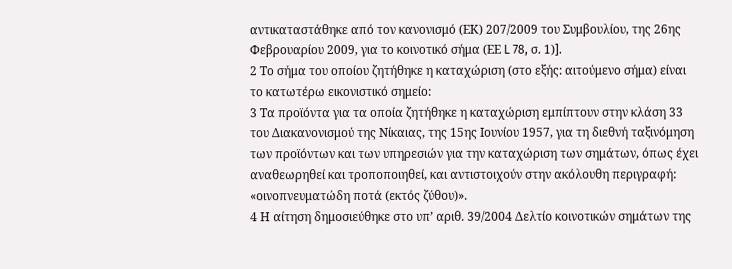αντικαταστάθηκε από τον κανονισμό (ΕΚ) 207/2009 του Συμβουλίου, της 26ης Φεβρουαρίου 2009, για το κοινοτικό σήμα (ΕΕ L 78, σ. 1)].
2 Το σήμα του οποίου ζητήθηκε η καταχώριση (στο εξής: αιτούμενο σήμα) είναι το κατωτέρω εικονιστικό σημείο:
3 Τα προϊόντα για τα οποία ζητήθηκε η καταχώριση εμπίπτουν στην κλάση 33 του Διακανονισμού της Νίκαιας, της 15ης Ιουνίου 1957, για τη διεθνή ταξινόμηση των προϊόντων και των υπηρεσιών για την καταχώριση των σημάτων, όπως έχει αναθεωρηθεί και τροποποιηθεί, και αντιστοιχούν στην ακόλουθη περιγραφή: «οινοπνευματώδη ποτά (εκτός ζύθου)».
4 Η αίτηση δημοσιεύθηκε στο υπ’ αριθ. 39/2004 Δελτίο κοινοτικών σημάτων της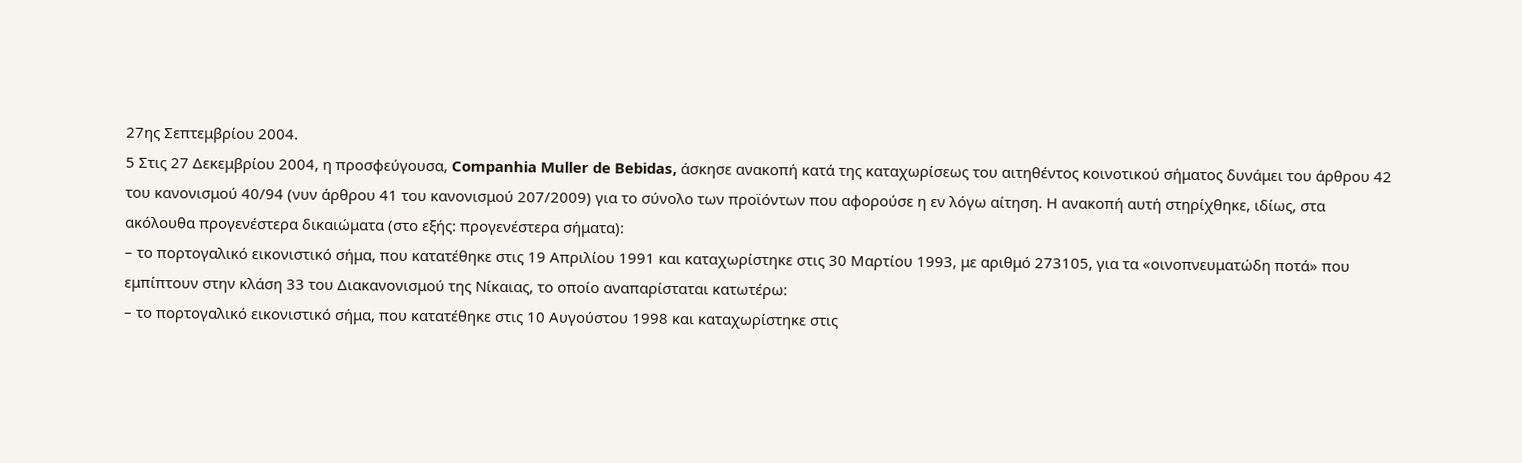27ης Σεπτεμβρίου 2004.
5 Στις 27 Δεκεμβρίου 2004, η προσφεύγουσα, Companhia Muller de Bebidas, άσκησε ανακοπή κατά της καταχωρίσεως του αιτηθέντος κοινοτικού σήματος δυνάμει του άρθρου 42 του κανονισμού 40/94 (νυν άρθρου 41 του κανονισμού 207/2009) για το σύνολο των προϊόντων που αφορούσε η εν λόγω αίτηση. Η ανακοπή αυτή στηρίχθηκε, ιδίως, στα ακόλουθα προγενέστερα δικαιώματα (στο εξής: προγενέστερα σήματα):
– το πορτογαλικό εικονιστικό σήμα, που κατατέθηκε στις 19 Απριλίου 1991 και καταχωρίστηκε στις 30 Μαρτίου 1993, με αριθμό 273105, για τα «οινοπνευματώδη ποτά» που εμπίπτουν στην κλάση 33 του Διακανονισμού της Νίκαιας, το οποίο αναπαρίσταται κατωτέρω:
– το πορτογαλικό εικονιστικό σήμα, που κατατέθηκε στις 10 Αυγούστου 1998 και καταχωρίστηκε στις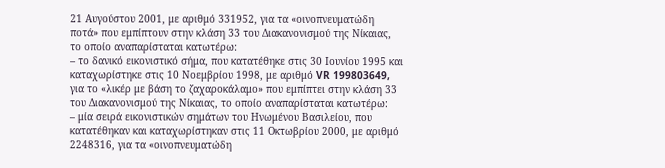21 Αυγούστου 2001, με αριθμό 331952, για τα «οινοπνευματώδη ποτά» που εμπίπτουν στην κλάση 33 του Διακανονισμού της Νίκαιας, το οποίο αναπαρίσταται κατωτέρω:
– το δανικό εικονιστικό σήμα, που κατατέθηκε στις 30 Ιουνίου 1995 και καταχωρίστηκε στις 10 Νοεμβρίου 1998, με αριθμό VR 199803649, για το «λικέρ με βάση το ζαχαροκάλαμο» που εμπίπτει στην κλάση 33 του Διακανονισμού της Νίκαιας, το οποίο αναπαρίσταται κατωτέρω:
– μία σειρά εικονιστικών σημάτων του Ηνωμένου Βασιλείου, που κατατέθηκαν και καταχωρίστηκαν στις 11 Οκτωβρίου 2000, με αριθμό 2248316, για τα «οινοπνευματώδη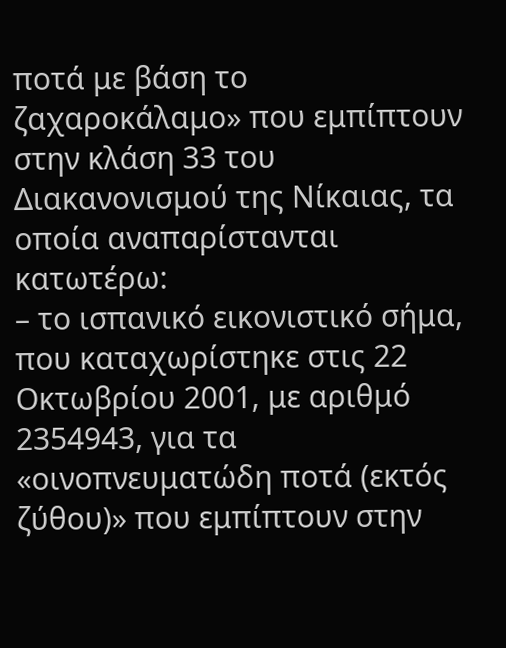ποτά με βάση το ζαχαροκάλαμο» που εμπίπτουν στην κλάση 33 του Διακανονισμού της Νίκαιας, τα οποία αναπαρίστανται κατωτέρω:
– το ισπανικό εικονιστικό σήμα, που καταχωρίστηκε στις 22 Οκτωβρίου 2001, με αριθμό 2354943, για τα «οινοπνευματώδη ποτά (εκτός ζύθου)» που εμπίπτουν στην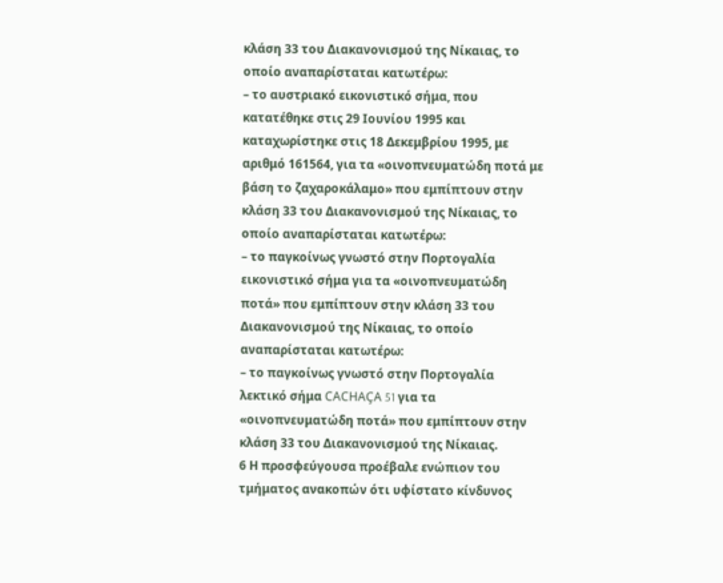κλάση 33 του Διακανονισμού της Νίκαιας, το οποίο αναπαρίσταται κατωτέρω:
– το αυστριακό εικονιστικό σήμα, που κατατέθηκε στις 29 Ιουνίου 1995 και καταχωρίστηκε στις 18 Δεκεμβρίου 1995, με αριθμό 161564, για τα «οινοπνευματώδη ποτά με βάση το ζαχαροκάλαμο» που εμπίπτουν στην κλάση 33 του Διακανονισμού της Νίκαιας, το οποίο αναπαρίσταται κατωτέρω:
– το παγκοίνως γνωστό στην Πορτογαλία εικονιστικό σήμα για τα «οινοπνευματώδη ποτά» που εμπίπτουν στην κλάση 33 του Διακανονισμού της Νίκαιας, το οποίο αναπαρίσταται κατωτέρω:
– το παγκοίνως γνωστό στην Πορτογαλία λεκτικό σήμα CACHAÇA 51 για τα «οινοπνευματώδη ποτά» που εμπίπτουν στην κλάση 33 του Διακανονισμού της Νίκαιας.
6 Η προσφεύγουσα προέβαλε ενώπιον του τμήματος ανακοπών ότι υφίστατο κίνδυνος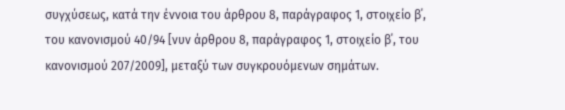συγχύσεως, κατά την έννοια του άρθρου 8, παράγραφος 1, στοιχείο β΄, του κανονισμού 40/94 [νυν άρθρου 8, παράγραφος 1, στοιχείο β΄, του κανονισμού 207/2009], μεταξύ των συγκρουόμενων σημάτων.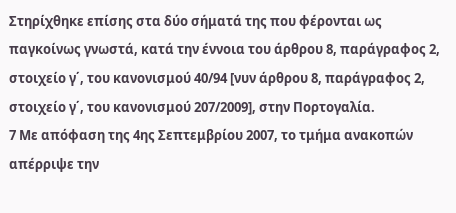Στηρίχθηκε επίσης στα δύο σήματά της που φέρονται ως παγκοίνως γνωστά, κατά την έννοια του άρθρου 8, παράγραφος 2, στοιχείο γ΄, του κανονισμού 40/94 [νυν άρθρου 8, παράγραφος 2, στοιχείο γ΄, του κανονισμού 207/2009], στην Πορτογαλία.
7 Με απόφαση της 4ης Σεπτεμβρίου 2007, το τμήμα ανακοπών απέρριψε την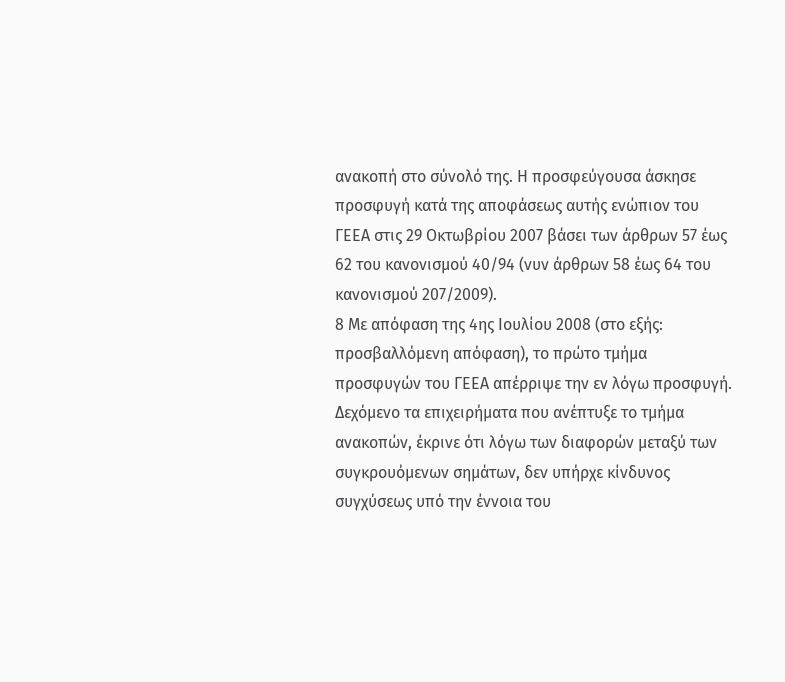ανακοπή στο σύνολό της. Η προσφεύγουσα άσκησε προσφυγή κατά της αποφάσεως αυτής ενώπιον του ΓΕΕΑ στις 29 Οκτωβρίου 2007 βάσει των άρθρων 57 έως 62 του κανονισμού 40/94 (νυν άρθρων 58 έως 64 του κανονισμού 207/2009).
8 Με απόφαση της 4ης Ιουλίου 2008 (στο εξής: προσβαλλόμενη απόφαση), το πρώτο τμήμα προσφυγών του ΓΕΕΑ απέρριψε την εν λόγω προσφυγή. Δεχόμενο τα επιχειρήματα που ανέπτυξε το τμήμα ανακοπών, έκρινε ότι λόγω των διαφορών μεταξύ των συγκρουόμενων σημάτων, δεν υπήρχε κίνδυνος συγχύσεως υπό την έννοια του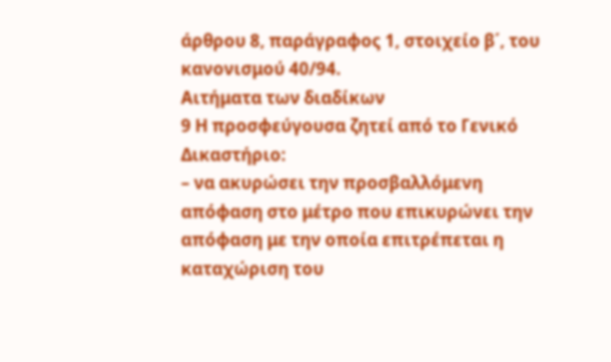άρθρου 8, παράγραφος 1, στοιχείο β΄, του κανονισμού 40/94.
Αιτήματα των διαδίκων
9 Η προσφεύγουσα ζητεί από το Γενικό Δικαστήριο:
– να ακυρώσει την προσβαλλόμενη απόφαση στο μέτρο που επικυρώνει την απόφαση με την οποία επιτρέπεται η καταχώριση του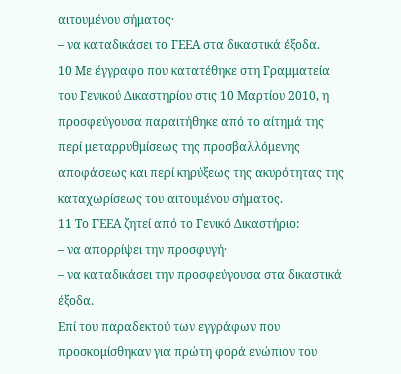αιτουμένου σήματος·
– να καταδικάσει το ΓΕΕΑ στα δικαστικά έξοδα.
10 Με έγγραφο που κατατέθηκε στη Γραμματεία του Γενικού Δικαστηρίου στις 10 Μαρτίου 2010, η προσφεύγουσα παραιτήθηκε από το αίτημά της περί μεταρρυθμίσεως της προσβαλλόμενης αποφάσεως και περί κηρύξεως της ακυρότητας της καταχωρίσεως του αιτουμένου σήματος.
11 Το ΓΕΕΑ ζητεί από το Γενικό Δικαστήριο:
– να απορρίψει την προσφυγή·
– να καταδικάσει την προσφεύγουσα στα δικαστικά έξοδα.
Επί του παραδεκτού των εγγράφων που προσκομίσθηκαν για πρώτη φορά ενώπιον του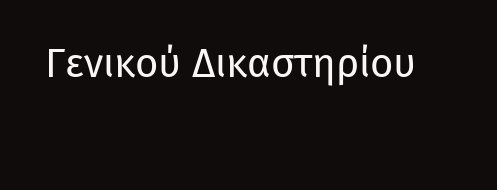Γενικού Δικαστηρίου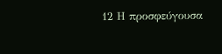12 Η προσφεύγουσα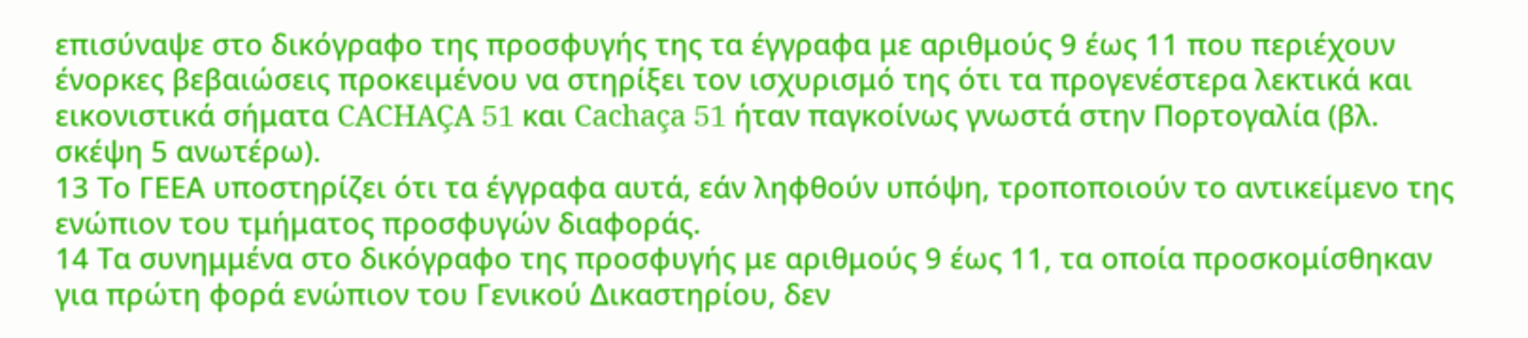επισύναψε στο δικόγραφο της προσφυγής της τα έγγραφα με αριθμούς 9 έως 11 που περιέχουν ένορκες βεβαιώσεις προκειμένου να στηρίξει τον ισχυρισμό της ότι τα προγενέστερα λεκτικά και εικονιστικά σήματα CACHAÇA 51 και Cachaça 51 ήταν παγκοίνως γνωστά στην Πορτογαλία (βλ. σκέψη 5 ανωτέρω).
13 Το ΓΕΕΑ υποστηρίζει ότι τα έγγραφα αυτά, εάν ληφθούν υπόψη, τροποποιούν το αντικείμενο της ενώπιον του τμήματος προσφυγών διαφοράς.
14 Τα συνημμένα στο δικόγραφο της προσφυγής με αριθμούς 9 έως 11, τα οποία προσκομίσθηκαν για πρώτη φορά ενώπιον του Γενικού Δικαστηρίου, δεν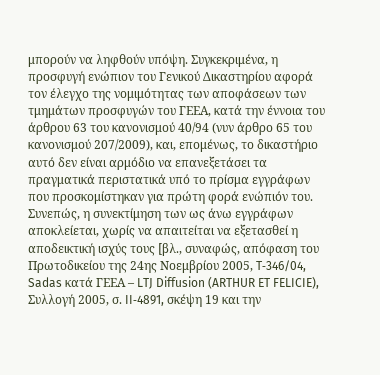μπορούν να ληφθούν υπόψη. Συγκεκριμένα, η προσφυγή ενώπιον του Γενικού Δικαστηρίου αφορά τον έλεγχο της νομιμότητας των αποφάσεων των τμημάτων προσφυγών του ΓΕΕΑ, κατά την έννοια του άρθρου 63 του κανονισμού 40/94 (νυν άρθρο 65 του κανονισμού 207/2009), και, επομένως, το δικαστήριο αυτό δεν είναι αρμόδιο να επανεξετάσει τα πραγματικά περιστατικά υπό το πρίσμα εγγράφων που προσκομίστηκαν για πρώτη φορά ενώπιόν του. Συνεπώς, η συνεκτίμηση των ως άνω εγγράφων αποκλείεται, χωρίς να απαιτείται να εξετασθεί η αποδεικτική ισχύς τους [βλ., συναφώς, απόφαση του Πρωτοδικείου της 24ης Νοεμβρίου 2005, T‑346/04, Sadas κατά ΓΕΕΑ – LTJ Diffusion (ARTHUR ET FELICIE), Συλλογή 2005, σ. II‑4891, σκέψη 19 και την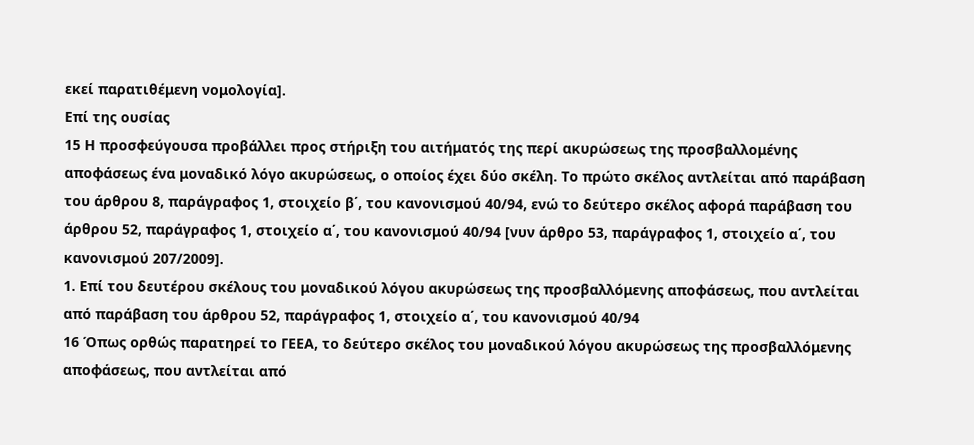εκεί παρατιθέμενη νομολογία].
Επί της ουσίας
15 Η προσφεύγουσα προβάλλει προς στήριξη του αιτήματός της περί ακυρώσεως της προσβαλλομένης αποφάσεως ένα μοναδικό λόγο ακυρώσεως, ο οποίος έχει δύο σκέλη. Το πρώτο σκέλος αντλείται από παράβαση του άρθρου 8, παράγραφος 1, στοιχείο β΄, του κανονισμού 40/94, ενώ το δεύτερο σκέλος αφορά παράβαση του άρθρου 52, παράγραφος 1, στοιχείο α΄, του κανονισμού 40/94 [νυν άρθρο 53, παράγραφος 1, στοιχείο α΄, του κανονισμού 207/2009].
1. Επί του δευτέρου σκέλους του μοναδικού λόγου ακυρώσεως της προσβαλλόμενης αποφάσεως, που αντλείται από παράβαση του άρθρου 52, παράγραφος 1, στοιχείο α΄, του κανονισμού 40/94
16 Όπως ορθώς παρατηρεί το ΓΕΕΑ, το δεύτερο σκέλος του μοναδικού λόγου ακυρώσεως της προσβαλλόμενης αποφάσεως, που αντλείται από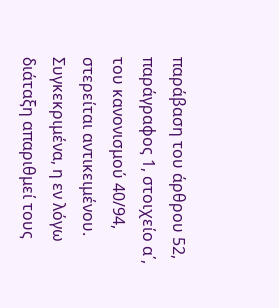παράβαση του άρθρου 52, παράγραφος 1, στοιχείο α΄, του κανονισμού 40/94, στερείται αντικειμένου. Συγκεκριμένα, η εν λόγω διάταξη απαριθμεί τους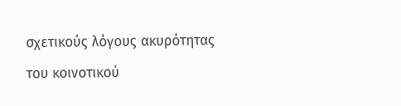σχετικούς λόγους ακυρότητας του κοινοτικού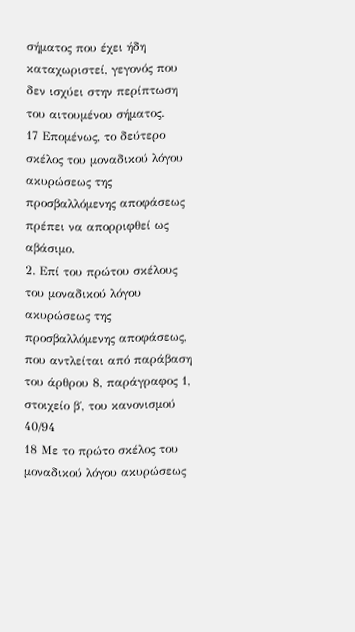σήματος που έχει ήδη καταχωριστεί, γεγονός που δεν ισχύει στην περίπτωση του αιτουμένου σήματος.
17 Επομένως, το δεύτερο σκέλος του μοναδικού λόγου ακυρώσεως της προσβαλλόμενης αποφάσεως πρέπει να απορριφθεί ως αβάσιμο.
2. Επί του πρώτου σκέλους του μοναδικού λόγου ακυρώσεως της προσβαλλόμενης αποφάσεως, που αντλείται από παράβαση του άρθρου 8, παράγραφος 1, στοιχείο β΄, του κανονισμού 40/94
18 Με το πρώτο σκέλος του μοναδικού λόγου ακυρώσεως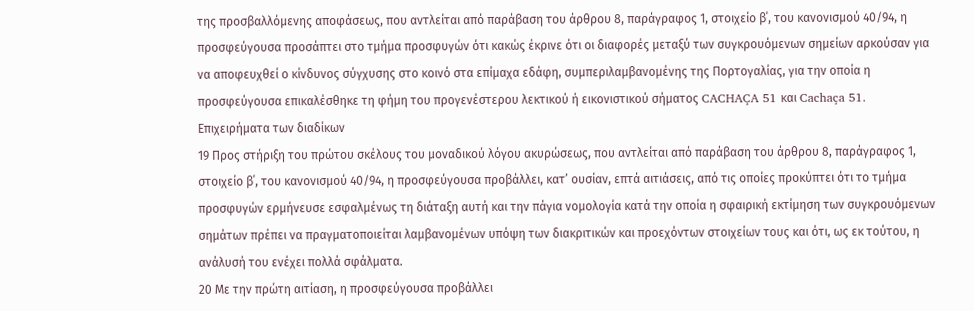της προσβαλλόμενης αποφάσεως, που αντλείται από παράβαση του άρθρου 8, παράγραφος 1, στοιχείο β΄, του κανονισμού 40/94, η προσφεύγουσα προσάπτει στο τμήμα προσφυγών ότι κακώς έκρινε ότι οι διαφορές μεταξύ των συγκρουόμενων σημείων αρκούσαν για να αποφευχθεί ο κίνδυνος σύγχυσης στο κοινό στα επίμαχα εδάφη, συμπεριλαμβανομένης της Πορτογαλίας, για την οποία η προσφεύγουσα επικαλέσθηκε τη φήμη του προγενέστερου λεκτικού ή εικονιστικού σήματος CACHAÇA 51 και Cachaça 51.
Επιχειρήματα των διαδίκων
19 Προς στήριξη του πρώτου σκέλους του μοναδικού λόγου ακυρώσεως, που αντλείται από παράβαση του άρθρου 8, παράγραφος 1, στοιχείο β΄, του κανονισμού 40/94, η προσφεύγουσα προβάλλει, κατ’ ουσίαν, επτά αιτιάσεις, από τις οποίες προκύπτει ότι το τμήμα προσφυγών ερμήνευσε εσφαλμένως τη διάταξη αυτή και την πάγια νομολογία κατά την οποία η σφαιρική εκτίμηση των συγκρουόμενων σημάτων πρέπει να πραγματοποιείται λαμβανομένων υπόψη των διακριτικών και προεχόντων στοιχείων τους και ότι, ως εκ τούτου, η ανάλυσή του ενέχει πολλά σφάλματα.
20 Με την πρώτη αιτίαση, η προσφεύγουσα προβάλλει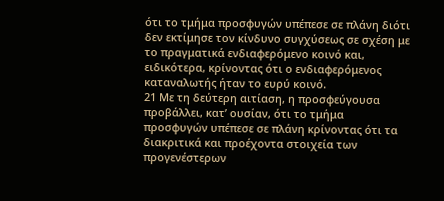ότι το τμήμα προσφυγών υπέπεσε σε πλάνη διότι δεν εκτίμησε τον κίνδυνο συγχύσεως σε σχέση με το πραγματικά ενδιαφερόμενο κοινό και, ειδικότερα, κρίνοντας ότι ο ενδιαφερόμενος καταναλωτής ήταν το ευρύ κοινό.
21 Με τη δεύτερη αιτίαση, η προσφεύγουσα προβάλλει, κατ’ ουσίαν, ότι το τμήμα προσφυγών υπέπεσε σε πλάνη κρίνοντας ότι τα διακριτικά και προέχοντα στοιχεία των προγενέστερων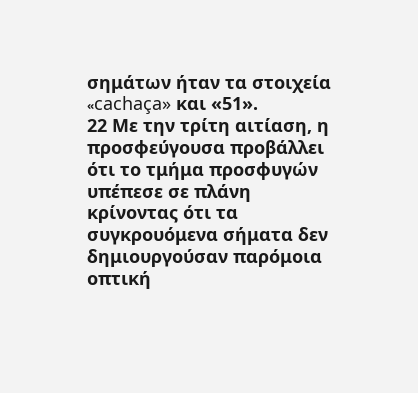σημάτων ήταν τα στοιχεία «cachaça» και «51».
22 Με την τρίτη αιτίαση, η προσφεύγουσα προβάλλει ότι το τμήμα προσφυγών υπέπεσε σε πλάνη κρίνοντας ότι τα συγκρουόμενα σήματα δεν δημιουργούσαν παρόμοια οπτική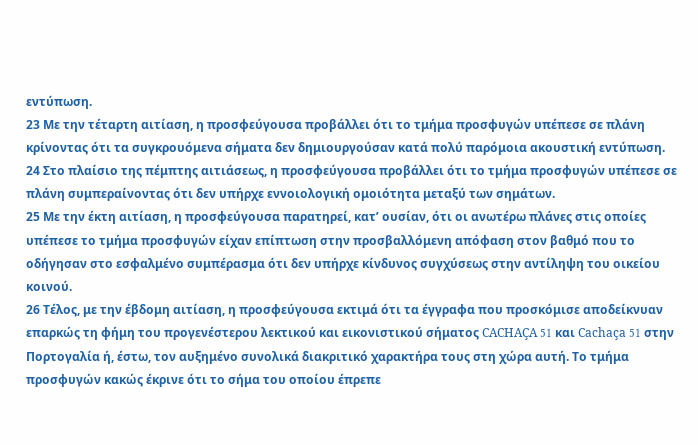εντύπωση.
23 Με την τέταρτη αιτίαση, η προσφεύγουσα προβάλλει ότι το τμήμα προσφυγών υπέπεσε σε πλάνη κρίνοντας ότι τα συγκρουόμενα σήματα δεν δημιουργούσαν κατά πολύ παρόμοια ακουστική εντύπωση.
24 Στο πλαίσιο της πέμπτης αιτιάσεως, η προσφεύγουσα προβάλλει ότι το τμήμα προσφυγών υπέπεσε σε πλάνη συμπεραίνοντας ότι δεν υπήρχε εννοιολογική ομοιότητα μεταξύ των σημάτων.
25 Με την έκτη αιτίαση, η προσφεύγουσα παρατηρεί, κατ’ ουσίαν, ότι οι ανωτέρω πλάνες στις οποίες υπέπεσε το τμήμα προσφυγών είχαν επίπτωση στην προσβαλλόμενη απόφαση στον βαθμό που το οδήγησαν στο εσφαλμένο συμπέρασμα ότι δεν υπήρχε κίνδυνος συγχύσεως στην αντίληψη του οικείου κοινού.
26 Τέλος, με την έβδομη αιτίαση, η προσφεύγουσα εκτιμά ότι τα έγγραφα που προσκόμισε αποδείκνυαν επαρκώς τη φήμη του προγενέστερου λεκτικού και εικονιστικού σήματος CACHAÇA 51 και Cachaça 51 στην Πορτογαλία ή, έστω, τον αυξημένο συνολικά διακριτικό χαρακτήρα τους στη χώρα αυτή. Το τμήμα προσφυγών κακώς έκρινε ότι το σήμα του οποίου έπρεπε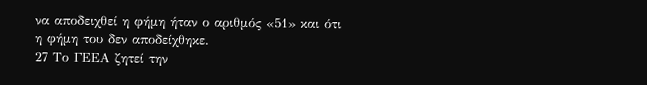να αποδειχθεί η φήμη ήταν ο αριθμός «51» και ότι η φήμη του δεν αποδείχθηκε.
27 Το ΓΕΕΑ ζητεί την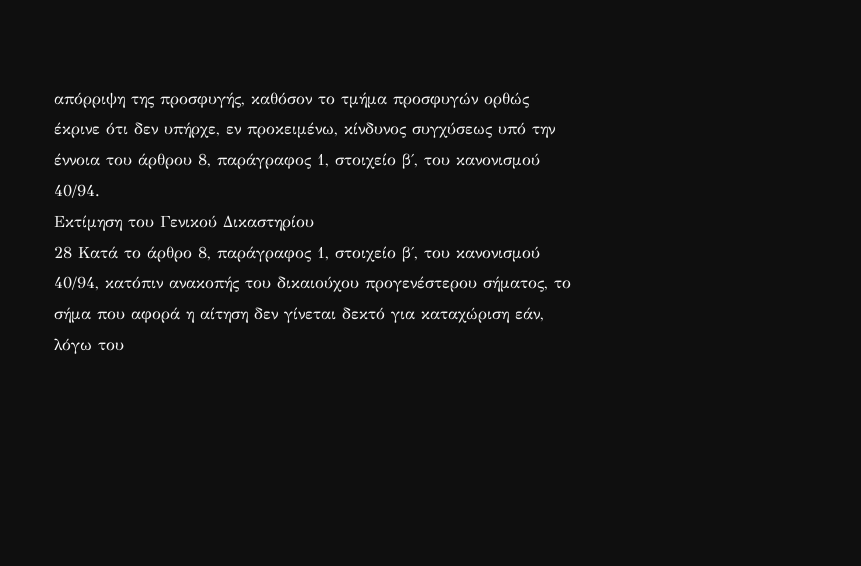απόρριψη της προσφυγής, καθόσον το τμήμα προσφυγών ορθώς έκρινε ότι δεν υπήρχε, εν προκειμένω, κίνδυνος συγχύσεως υπό την έννοια του άρθρου 8, παράγραφος 1, στοιχείο β΄, του κανονισμού 40/94.
Εκτίμηση του Γενικού Δικαστηρίου
28 Κατά το άρθρο 8, παράγραφος 1, στοιχείο β΄, του κανονισμού 40/94, κατόπιν ανακοπής του δικαιούχου προγενέστερου σήματος, το σήμα που αφορά η αίτηση δεν γίνεται δεκτό για καταχώριση εάν, λόγω του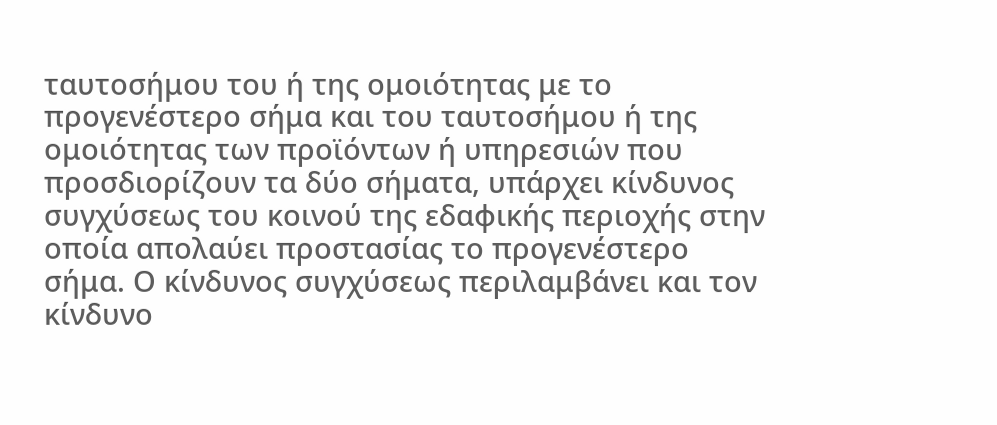ταυτοσήμου του ή της ομοιότητας με το προγενέστερο σήμα και του ταυτοσήμου ή της ομοιότητας των προϊόντων ή υπηρεσιών που προσδιορίζουν τα δύο σήματα, υπάρχει κίνδυνος συγχύσεως του κοινού της εδαφικής περιοχής στην οποία απολαύει προστασίας το προγενέστερο σήμα. Ο κίνδυνος συγχύσεως περιλαμβάνει και τον κίνδυνο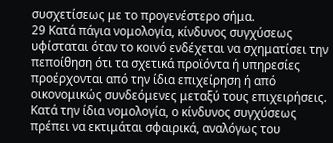συσχετίσεως με το προγενέστερο σήμα.
29 Κατά πάγια νομολογία, κίνδυνος συγχύσεως υφίσταται όταν το κοινό ενδέχεται να σχηματίσει την πεποίθηση ότι τα σχετικά προϊόντα ή υπηρεσίες προέρχονται από την ίδια επιχείρηση ή από οικονομικώς συνδεόμενες μεταξύ τους επιχειρήσεις. Κατά την ίδια νομολογία, ο κίνδυνος συγχύσεως πρέπει να εκτιμάται σφαιρικά, αναλόγως του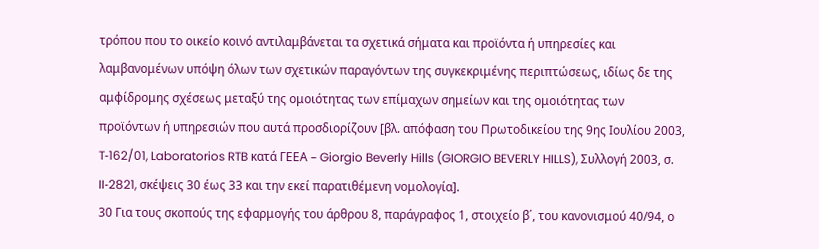τρόπου που το οικείο κοινό αντιλαμβάνεται τα σχετικά σήματα και προϊόντα ή υπηρεσίες και λαμβανομένων υπόψη όλων των σχετικών παραγόντων της συγκεκριμένης περιπτώσεως, ιδίως δε της αμφίδρομης σχέσεως μεταξύ της ομοιότητας των επίμαχων σημείων και της ομοιότητας των προϊόντων ή υπηρεσιών που αυτά προσδιορίζουν [βλ. απόφαση του Πρωτοδικείου της 9ης Ιουλίου 2003, T‑162/01, Laboratorios RTB κατά ΓΕΕΑ – Giorgio Beverly Hills (GIORGIO BEVERLY HILLS), Συλλογή 2003, σ. II‑2821, σκέψεις 30 έως 33 και την εκεί παρατιθέμενη νομολογία].
30 Για τους σκοπούς της εφαρμογής του άρθρου 8, παράγραφος 1, στοιχείο β΄, του κανονισμού 40/94, ο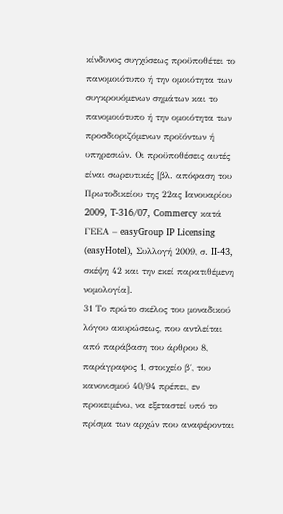κίνδυνος συγχύσεως προϋποθέτει το πανομοιότυπο ή την ομοιότητα των συγκρουόμενων σημάτων και το πανομοιότυπο ή την ομοιότητα των προσδιοριζόμενων προϊόντων ή υπηρεσιών. Οι προϋποθέσεις αυτές είναι σωρευτικές [βλ. απόφαση του Πρωτοδικείου της 22ας Ιανουαρίου 2009, T‑316/07, Commercy κατά ΓΕΕΑ – easyGroup IP Licensing (easyHotel), Συλλογή 2009, σ. II‑43, σκέψη 42 και την εκεί παρατιθέμενη νομολογία].
31 Το πρώτο σκέλος του μοναδικού λόγου ακυρώσεως, που αντλείται από παράβαση του άρθρου 8, παράγραφος 1, στοιχείο β΄, του κανονισμού 40/94 πρέπει, εν προκειμένω, να εξεταστεί υπό το πρίσμα των αρχών που αναφέρονται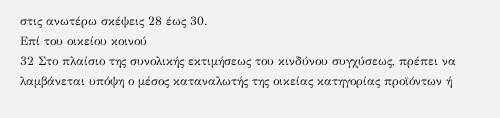στις ανωτέρω σκέψεις 28 έως 30.
Επί του οικείου κοινού
32 Στο πλαίσιο της συνολικής εκτιμήσεως του κινδύνου συγχύσεως, πρέπει να λαμβάνεται υπόψη ο μέσος καταναλωτής της οικείας κατηγορίας προϊόντων ή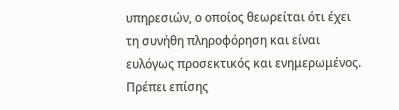υπηρεσιών, ο οποίος θεωρείται ότι έχει τη συνήθη πληροφόρηση και είναι ευλόγως προσεκτικός και ενημερωμένος. Πρέπει επίσης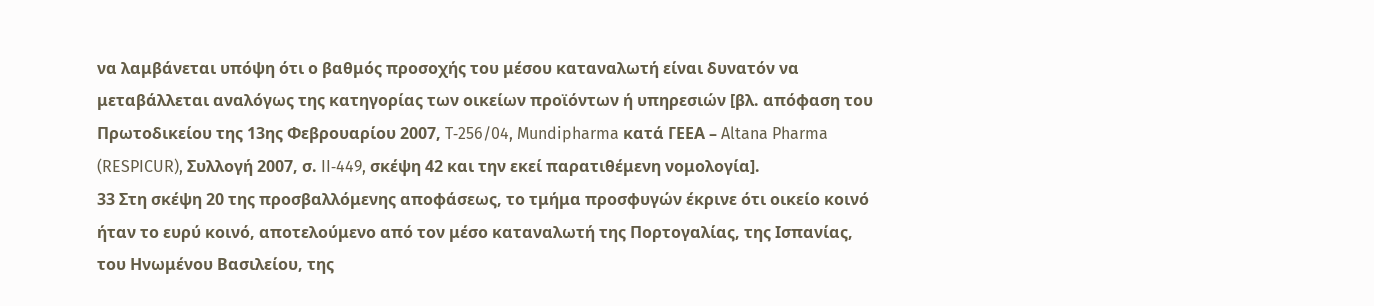να λαμβάνεται υπόψη ότι ο βαθμός προσοχής του μέσου καταναλωτή είναι δυνατόν να μεταβάλλεται αναλόγως της κατηγορίας των οικείων προϊόντων ή υπηρεσιών [βλ. απόφαση του Πρωτοδικείου της 13ης Φεβρουαρίου 2007, T‑256/04, Mundipharma κατά ΓΕΕΑ – Altana Pharma (RESPICUR), Συλλογή 2007, σ. II‑449, σκέψη 42 και την εκεί παρατιθέμενη νομολογία].
33 Στη σκέψη 20 της προσβαλλόμενης αποφάσεως, το τμήμα προσφυγών έκρινε ότι οικείο κοινό ήταν το ευρύ κοινό, αποτελούμενο από τον μέσο καταναλωτή της Πορτογαλίας, της Ισπανίας, του Ηνωμένου Βασιλείου, της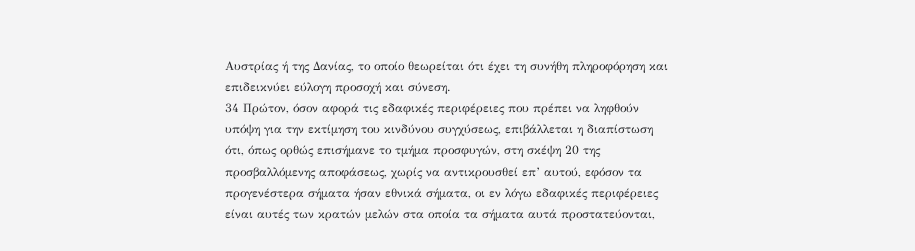Αυστρίας ή της Δανίας, το οποίο θεωρείται ότι έχει τη συνήθη πληροφόρηση και επιδεικνύει εύλογη προσοχή και σύνεση.
34 Πρώτον, όσον αφορά τις εδαφικές περιφέρειες που πρέπει να ληφθούν υπόψη για την εκτίμηση του κινδύνου συγχύσεως, επιβάλλεται η διαπίστωση ότι, όπως ορθώς επισήμανε το τμήμα προσφυγών, στη σκέψη 20 της προσβαλλόμενης αποφάσεως, χωρίς να αντικρουσθεί επ’ αυτού, εφόσον τα προγενέστερα σήματα ήσαν εθνικά σήματα, οι εν λόγω εδαφικές περιφέρειες είναι αυτές των κρατών μελών στα οποία τα σήματα αυτά προστατεύονται,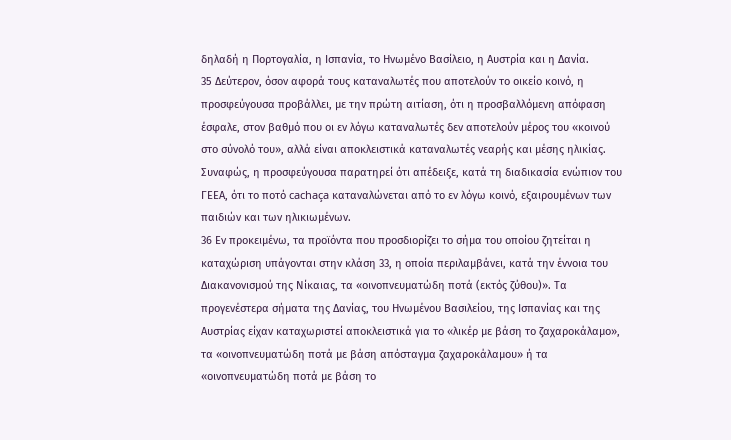δηλαδή η Πορτογαλία, η Ισπανία, το Ηνωμένο Βασίλειο, η Αυστρία και η Δανία.
35 Δεύτερον, όσον αφορά τους καταναλωτές που αποτελούν το οικείο κοινό, η προσφεύγουσα προβάλλει, με την πρώτη αιτίαση, ότι η προσβαλλόμενη απόφαση έσφαλε, στον βαθμό που οι εν λόγω καταναλωτές δεν αποτελούν μέρος του «κοινού στο σύνολό του», αλλά είναι αποκλειστικά καταναλωτές νεαρής και μέσης ηλικίας. Συναφώς, η προσφεύγουσα παρατηρεί ότι απέδειξε, κατά τη διαδικασία ενώπιον του ΓΕΕΑ, ότι το ποτό cachaça καταναλώνεται από το εν λόγω κοινό, εξαιρουμένων των παιδιών και των ηλικιωμένων.
36 Εν προκειμένω, τα προϊόντα που προσδιορίζει το σήμα του οποίου ζητείται η καταχώριση υπάγονται στην κλάση 33, η οποία περιλαμβάνει, κατά την έννοια του Διακανονισμού της Νίκαιας, τα «οινοπνευματώδη ποτά (εκτός ζύθου)». Τα προγενέστερα σήματα της Δανίας, του Ηνωμένου Βασιλείου, της Ισπανίας και της Αυστρίας είχαν καταχωριστεί αποκλειστικά για το «λικέρ με βάση το ζαχαροκάλαμο», τα «οινοπνευματώδη ποτά με βάση απόσταγμα ζαχαροκάλαμου» ή τα «οινοπνευματώδη ποτά με βάση το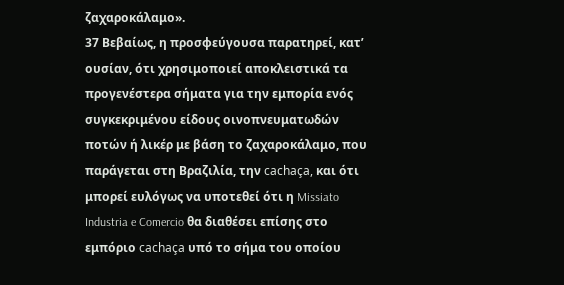ζαχαροκάλαμο».
37 Βεβαίως, η προσφεύγουσα παρατηρεί, κατ’ ουσίαν, ότι χρησιμοποιεί αποκλειστικά τα προγενέστερα σήματα για την εμπορία ενός συγκεκριμένου είδους οινοπνευματωδών ποτών ή λικέρ με βάση το ζαχαροκάλαμο, που παράγεται στη Βραζιλία, την cachaça, και ότι μπορεί ευλόγως να υποτεθεί ότι η Missiato Industria e Comercio θα διαθέσει επίσης στο εμπόριο cachaça υπό το σήμα του οποίου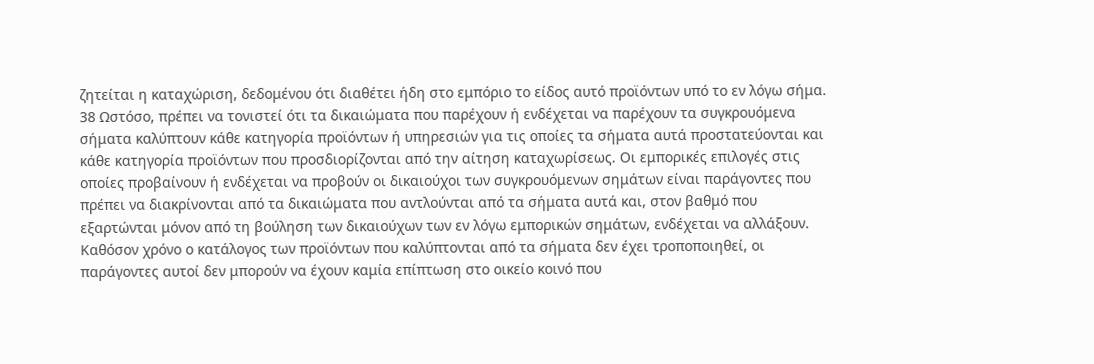ζητείται η καταχώριση, δεδομένου ότι διαθέτει ήδη στο εμπόριο το είδος αυτό προϊόντων υπό το εν λόγω σήμα.
38 Ωστόσο, πρέπει να τονιστεί ότι τα δικαιώματα που παρέχουν ή ενδέχεται να παρέχουν τα συγκρουόμενα σήματα καλύπτουν κάθε κατηγορία προϊόντων ή υπηρεσιών για τις οποίες τα σήματα αυτά προστατεύονται και κάθε κατηγορία προϊόντων που προσδιορίζονται από την αίτηση καταχωρίσεως. Οι εμπορικές επιλογές στις οποίες προβαίνουν ή ενδέχεται να προβούν οι δικαιούχοι των συγκρουόμενων σημάτων είναι παράγοντες που πρέπει να διακρίνονται από τα δικαιώματα που αντλούνται από τα σήματα αυτά και, στον βαθμό που εξαρτώνται μόνον από τη βούληση των δικαιούχων των εν λόγω εμπορικών σημάτων, ενδέχεται να αλλάξουν. Καθόσον χρόνο ο κατάλογος των προϊόντων που καλύπτονται από τα σήματα δεν έχει τροποποιηθεί, οι παράγοντες αυτοί δεν μπορούν να έχουν καμία επίπτωση στο οικείο κοινό που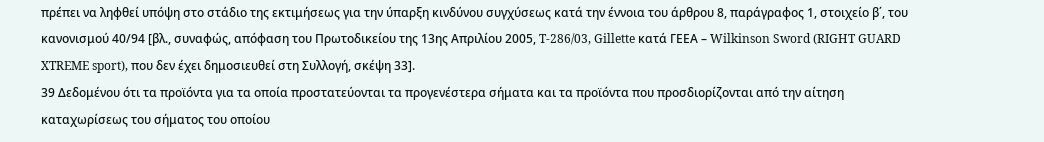πρέπει να ληφθεί υπόψη στο στάδιο της εκτιμήσεως για την ύπαρξη κινδύνου συγχύσεως κατά την έννοια του άρθρου 8, παράγραφος 1, στοιχείο β΄, του κανονισμού 40/94 [βλ., συναφώς, απόφαση του Πρωτοδικείου της 13ης Απριλίου 2005, T‑286/03, Gillette κατά ΓΕΕΑ – Wilkinson Sword (RIGHT GUARD XTREME sport), που δεν έχει δημοσιευθεί στη Συλλογή, σκέψη 33].
39 Δεδομένου ότι τα προϊόντα για τα οποία προστατεύονται τα προγενέστερα σήματα και τα προϊόντα που προσδιορίζονται από την αίτηση καταχωρίσεως του σήματος του οποίου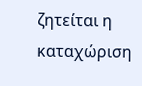ζητείται η καταχώριση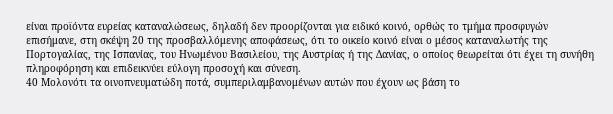είναι προϊόντα ευρείας καταναλώσεως, δηλαδή δεν προορίζονται για ειδικό κοινό, ορθώς το τμήμα προσφυγών επισήμανε, στη σκέψη 20 της προσβαλλόμενης αποφάσεως, ότι το οικείο κοινό είναι ο μέσος καταναλωτής της Πορτογαλίας, της Ισπανίας, του Ηνωμένου Βασιλείου, της Αυστρίας ή της Δανίας, ο οποίος θεωρείται ότι έχει τη συνήθη πληροφόρηση και επιδεικνύει εύλογη προσοχή και σύνεση.
40 Μολονότι τα οινοπνευματώδη ποτά, συμπεριλαμβανομένων αυτών που έχουν ως βάση το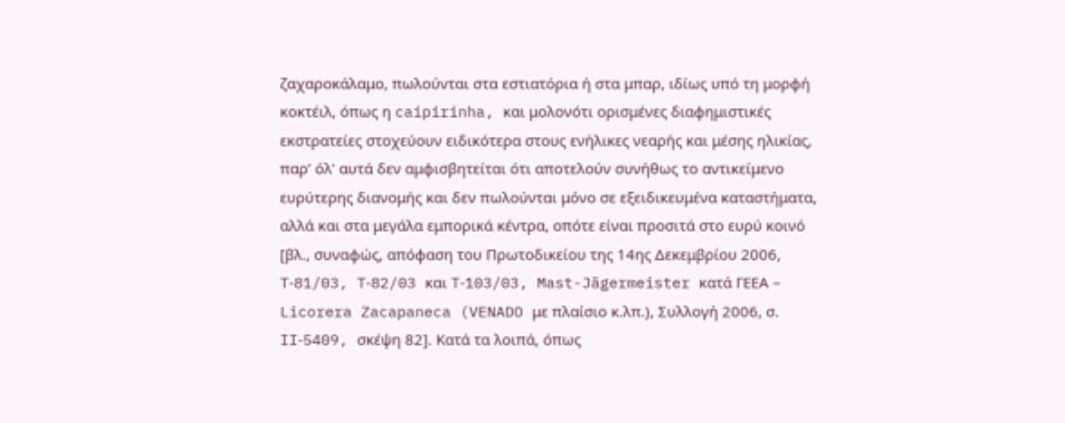ζαχαροκάλαμο, πωλούνται στα εστιατόρια ή στα μπαρ, ιδίως υπό τη μορφή κοκτέιλ, όπως η caipirinha, και μολονότι ορισμένες διαφημιστικές εκστρατείες στοχεύουν ειδικότερα στους ενήλικες νεαρής και μέσης ηλικίας, παρ’ όλ’ αυτά δεν αμφισβητείται ότι αποτελούν συνήθως το αντικείμενο ευρύτερης διανομής και δεν πωλούνται μόνο σε εξειδικευμένα καταστήματα, αλλά και στα μεγάλα εμπορικά κέντρα, οπότε είναι προσιτά στο ευρύ κοινό [βλ., συναφώς, απόφαση του Πρωτοδικείου της 14ης Δεκεμβρίου 2006, T‑81/03, T‑82/03 και T‑103/03, Mast-Jägermeister κατά ΓΕΕΑ – Licorera Zacapaneca (VENADO με πλαίσιο κ.λπ.), Συλλογή 2006, σ. II‑5409, σκέψη 82]. Κατά τα λοιπά, όπως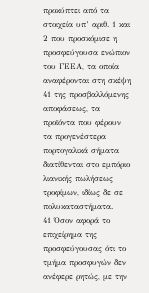προκύπτει από τα στοιχεία υπ’ αριθ. 1 και 2 που προσκόμισε η προσφεύγουσα ενώπιον του ΓΕΕΑ, τα οποία αναφέρονται στη σκέψη 41 της προσβαλλόμενης αποφάσεως, τα προϊόντα που φέρουν τα προγενέστερα πορτογαλικά σήματα διατίθενται στο εμπόριο λιανικής πωλήσεως τροφίμων, ιδίως δε σε πολυκαταστήματα.
41 Όσον αφορά το επιχείρημα της προσφεύγουσας ότι το τμήμα προσφυγών δεν ανέφερε ρητώς, με την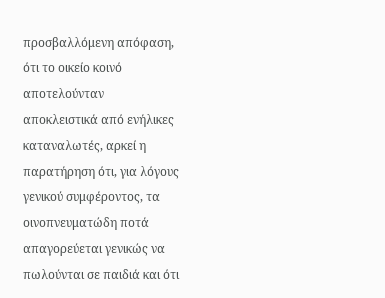προσβαλλόμενη απόφαση, ότι το οικείο κοινό αποτελούνταν αποκλειστικά από ενήλικες καταναλωτές, αρκεί η παρατήρηση ότι, για λόγους γενικού συμφέροντος, τα οινοπνευματώδη ποτά απαγορεύεται γενικώς να πωλούνται σε παιδιά και ότι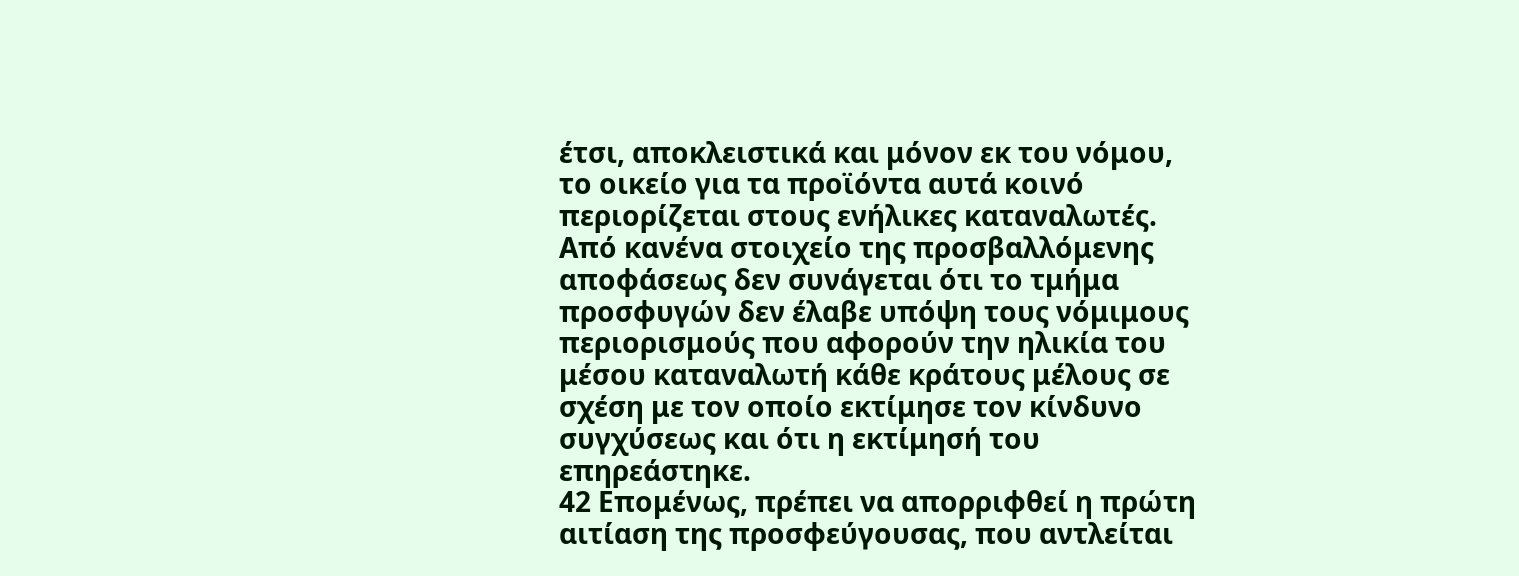έτσι, αποκλειστικά και μόνον εκ του νόμου, το οικείο για τα προϊόντα αυτά κοινό περιορίζεται στους ενήλικες καταναλωτές. Από κανένα στοιχείο της προσβαλλόμενης αποφάσεως δεν συνάγεται ότι το τμήμα προσφυγών δεν έλαβε υπόψη τους νόμιμους περιορισμούς που αφορούν την ηλικία του μέσου καταναλωτή κάθε κράτους μέλους σε σχέση με τον οποίο εκτίμησε τον κίνδυνο συγχύσεως και ότι η εκτίμησή του επηρεάστηκε.
42 Επομένως, πρέπει να απορριφθεί η πρώτη αιτίαση της προσφεύγουσας, που αντλείται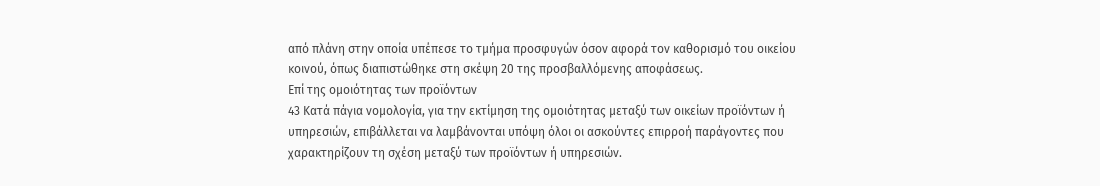από πλάνη στην οποία υπέπεσε το τμήμα προσφυγών όσον αφορά τον καθορισμό του οικείου κοινού, όπως διαπιστώθηκε στη σκέψη 20 της προσβαλλόμενης αποφάσεως.
Επί της ομοιότητας των προϊόντων
43 Κατά πάγια νομολογία, για την εκτίμηση της ομοιότητας μεταξύ των οικείων προϊόντων ή υπηρεσιών, επιβάλλεται να λαμβάνονται υπόψη όλοι οι ασκούντες επιρροή παράγοντες που χαρακτηρίζουν τη σχέση μεταξύ των προϊόντων ή υπηρεσιών.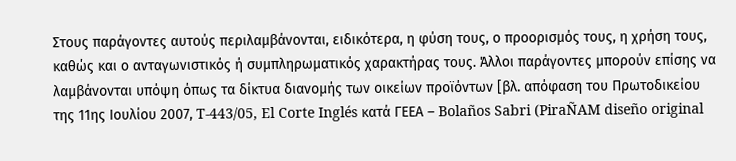Στους παράγοντες αυτούς περιλαμβάνονται, ειδικότερα, η φύση τους, ο προορισμός τους, η χρήση τους, καθώς και ο ανταγωνιστικός ή συμπληρωματικός χαρακτήρας τους. Άλλοι παράγοντες μπορούν επίσης να λαμβάνονται υπόψη όπως τα δίκτυα διανομής των οικείων προϊόντων [βλ. απόφαση του Πρωτοδικείου της 11ης Ιουλίου 2007, T‑443/05, El Corte Inglés κατά ΓΕΕΑ – Bolaños Sabri (PiraÑAM diseño original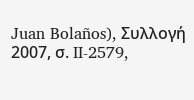Juan Bolaños), Συλλογή 2007, σ. II‑2579,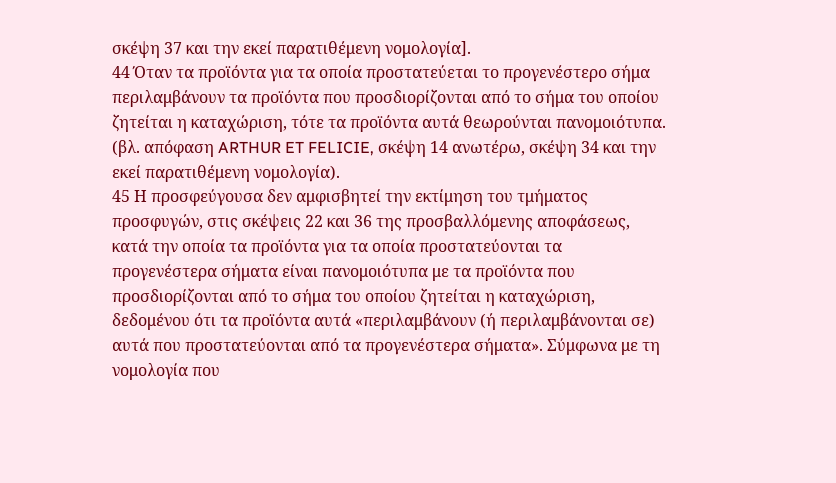σκέψη 37 και την εκεί παρατιθέμενη νομολογία].
44 Όταν τα προϊόντα για τα οποία προστατεύεται το προγενέστερο σήμα περιλαμβάνουν τα προϊόντα που προσδιορίζονται από το σήμα του οποίου ζητείται η καταχώριση, τότε τα προϊόντα αυτά θεωρούνται πανομοιότυπα. (βλ. απόφαση ARTHUR ET FELICIE, σκέψη 14 ανωτέρω, σκέψη 34 και την εκεί παρατιθέμενη νομολογία).
45 Η προσφεύγουσα δεν αμφισβητεί την εκτίμηση του τμήματος προσφυγών, στις σκέψεις 22 και 36 της προσβαλλόμενης αποφάσεως, κατά την οποία τα προϊόντα για τα οποία προστατεύονται τα προγενέστερα σήματα είναι πανομοιότυπα με τα προϊόντα που προσδιορίζονται από το σήμα του οποίου ζητείται η καταχώριση, δεδομένου ότι τα προϊόντα αυτά «περιλαμβάνουν (ή περιλαμβάνονται σε) αυτά που προστατεύονται από τα προγενέστερα σήματα». Σύμφωνα με τη νομολογία που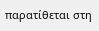παρατίθεται στη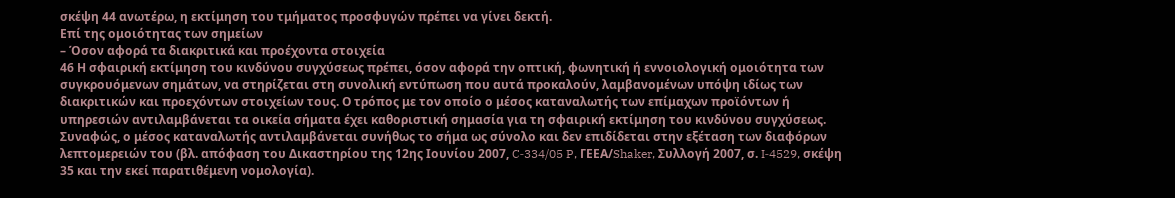σκέψη 44 ανωτέρω, η εκτίμηση του τμήματος προσφυγών πρέπει να γίνει δεκτή.
Επί της ομοιότητας των σημείων
– Όσον αφορά τα διακριτικά και προέχοντα στοιχεία
46 Η σφαιρική εκτίμηση του κινδύνου συγχύσεως πρέπει, όσον αφορά την οπτική, φωνητική ή εννοιολογική ομοιότητα των συγκρουόμενων σημάτων, να στηρίζεται στη συνολική εντύπωση που αυτά προκαλούν, λαμβανομένων υπόψη ιδίως των διακριτικών και προεχόντων στοιχείων τους. Ο τρόπος με τον οποίο ο μέσος καταναλωτής των επίμαχων προϊόντων ή υπηρεσιών αντιλαμβάνεται τα οικεία σήματα έχει καθοριστική σημασία για τη σφαιρική εκτίμηση του κινδύνου συγχύσεως. Συναφώς, ο μέσος καταναλωτής αντιλαμβάνεται συνήθως το σήμα ως σύνολο και δεν επιδίδεται στην εξέταση των διαφόρων λεπτομερειών του (βλ. απόφαση του Δικαστηρίου της 12ης Ιουνίου 2007, C‑334/05 P, ΓΕΕΑ/Shaker, Συλλογή 2007, σ. I‑4529, σκέψη 35 και την εκεί παρατιθέμενη νομολογία).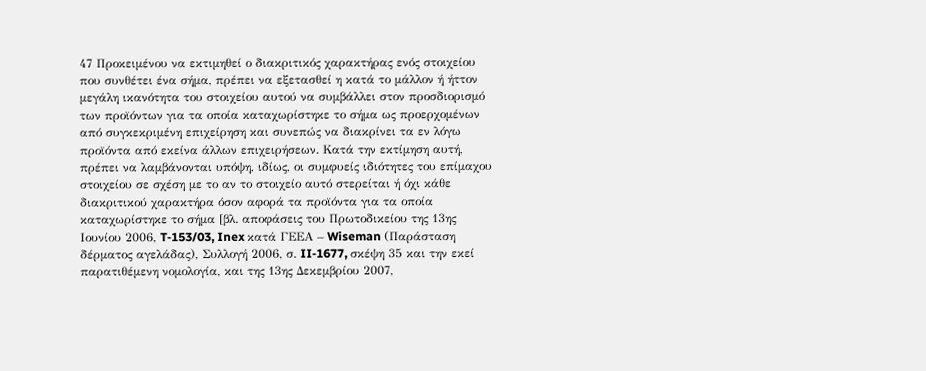47 Προκειμένου να εκτιμηθεί ο διακριτικός χαρακτήρας ενός στοιχείου που συνθέτει ένα σήμα, πρέπει να εξετασθεί η κατά το μάλλον ή ήττον μεγάλη ικανότητα του στοιχείου αυτού να συμβάλλει στον προσδιορισμό των προϊόντων για τα οποία καταχωρίστηκε το σήμα ως προερχομένων από συγκεκριμένη επιχείρηση και συνεπώς να διακρίνει τα εν λόγω προϊόντα από εκείνα άλλων επιχειρήσεων. Κατά την εκτίμηση αυτή, πρέπει να λαμβάνονται υπόψη, ιδίως, οι συμφυείς ιδιότητες του επίμαχου στοιχείου σε σχέση με το αν το στοιχείο αυτό στερείται ή όχι κάθε διακριτικού χαρακτήρα όσον αφορά τα προϊόντα για τα οποία καταχωρίστηκε το σήμα [βλ. αποφάσεις του Πρωτοδικείου της 13ης Ιουνίου 2006, T‑153/03, Inex κατά ΓΕΕΑ – Wiseman (Παράσταση δέρματος αγελάδας), Συλλογή 2006, σ. II‑1677, σκέψη 35 και την εκεί παρατιθέμενη νομολογία, και της 13ης Δεκεμβρίου 2007,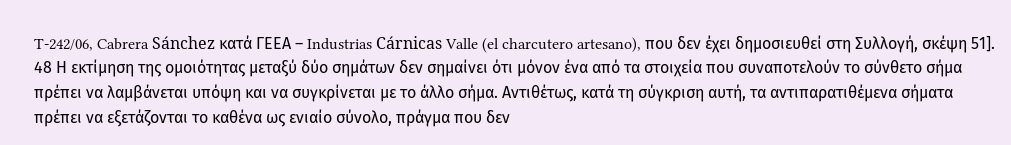T‑242/06, Cabrera Sánchez κατά ΓΕΕΑ – Industrias Cárnicas Valle (el charcutero artesano), που δεν έχει δημοσιευθεί στη Συλλογή, σκέψη 51].
48 Η εκτίμηση της ομοιότητας μεταξύ δύο σημάτων δεν σημαίνει ότι μόνον ένα από τα στοιχεία που συναποτελούν το σύνθετο σήμα πρέπει να λαμβάνεται υπόψη και να συγκρίνεται με το άλλο σήμα. Αντιθέτως, κατά τη σύγκριση αυτή, τα αντιπαρατιθέμενα σήματα πρέπει να εξετάζονται το καθένα ως ενιαίο σύνολο, πράγμα που δεν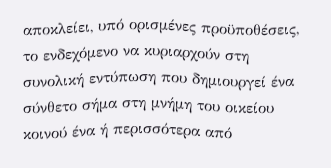αποκλείει, υπό ορισμένες προϋποθέσεις, το ενδεχόμενο να κυριαρχούν στη συνολική εντύπωση που δημιουργεί ένα σύνθετο σήμα στη μνήμη του οικείου κοινού ένα ή περισσότερα από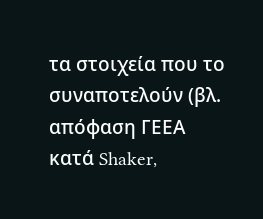τα στοιχεία που το συναποτελούν (βλ. απόφαση ΓΕΕΑ κατά Shaker,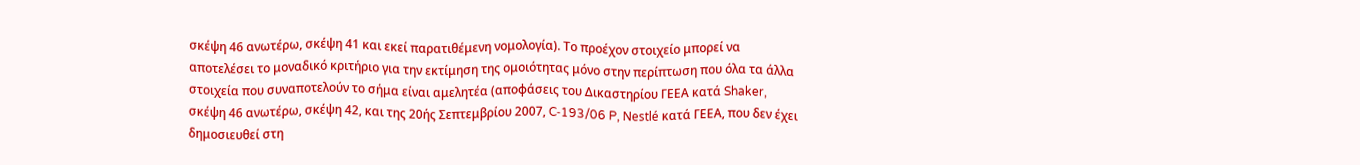σκέψη 46 ανωτέρω, σκέψη 41 και εκεί παρατιθέμενη νομολογία). Το προέχον στοιχείο μπορεί να αποτελέσει το μοναδικό κριτήριο για την εκτίμηση της ομοιότητας μόνο στην περίπτωση που όλα τα άλλα στοιχεία που συναποτελούν το σήμα είναι αμελητέα (αποφάσεις του Δικαστηρίου ΓΕΕΑ κατά Shaker, σκέψη 46 ανωτέρω, σκέψη 42, και της 20ής Σεπτεμβρίου 2007, C‑193/06 P, Nestlé κατά ΓΕΕΑ, που δεν έχει δημοσιευθεί στη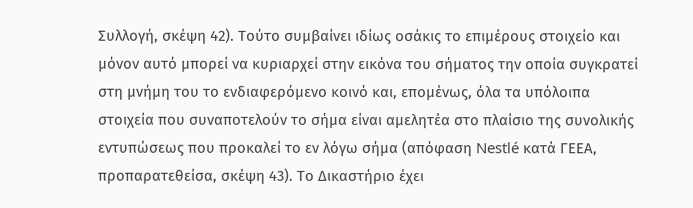Συλλογή, σκέψη 42). Τούτο συμβαίνει ιδίως οσάκις το επιμέρους στοιχείο και μόνον αυτό μπορεί να κυριαρχεί στην εικόνα του σήματος την οποία συγκρατεί στη μνήμη του το ενδιαφερόμενο κοινό και, επομένως, όλα τα υπόλοιπα στοιχεία που συναποτελούν το σήμα είναι αμελητέα στο πλαίσιο της συνολικής εντυπώσεως που προκαλεί το εν λόγω σήμα (απόφαση Nestlé κατά ΓΕΕΑ, προπαρατεθείσα, σκέψη 43). Το Δικαστήριο έχει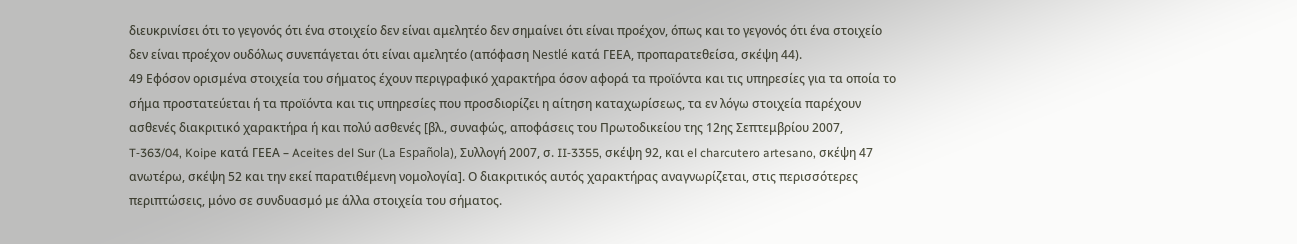διευκρινίσει ότι το γεγονός ότι ένα στοιχείο δεν είναι αμελητέο δεν σημαίνει ότι είναι προέχον, όπως και το γεγονός ότι ένα στοιχείο δεν είναι προέχον ουδόλως συνεπάγεται ότι είναι αμελητέο (απόφαση Nestlé κατά ΓΕΕΑ, προπαρατεθείσα, σκέψη 44).
49 Εφόσον ορισμένα στοιχεία του σήματος έχουν περιγραφικό χαρακτήρα όσον αφορά τα προϊόντα και τις υπηρεσίες για τα οποία το σήμα προστατεύεται ή τα προϊόντα και τις υπηρεσίες που προσδιορίζει η αίτηση καταχωρίσεως, τα εν λόγω στοιχεία παρέχουν ασθενές διακριτικό χαρακτήρα ή και πολύ ασθενές [βλ., συναφώς, αποφάσεις του Πρωτοδικείου της 12ης Σεπτεμβρίου 2007, T‑363/04, Koipe κατά ΓΕΕΑ – Aceites del Sur (La Española), Συλλογή 2007, σ. II‑3355, σκέψη 92, και el charcutero artesano, σκέψη 47 ανωτέρω, σκέψη 52 και την εκεί παρατιθέμενη νομολογία]. Ο διακριτικός αυτός χαρακτήρας αναγνωρίζεται, στις περισσότερες περιπτώσεις, μόνο σε συνδυασμό με άλλα στοιχεία του σήματος.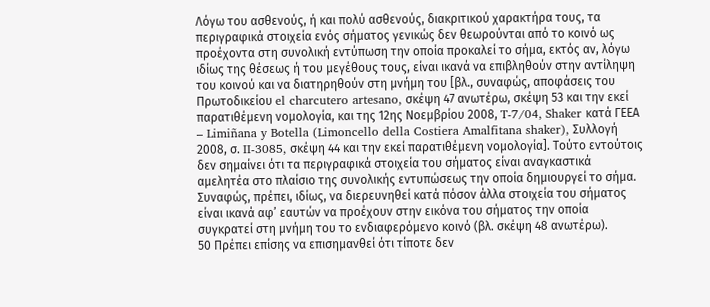Λόγω του ασθενούς, ή και πολύ ασθενούς, διακριτικού χαρακτήρα τους, τα περιγραφικά στοιχεία ενός σήματος γενικώς δεν θεωρούνται από το κοινό ως προέχοντα στη συνολική εντύπωση την οποία προκαλεί το σήμα, εκτός αν, λόγω ιδίως της θέσεως ή του μεγέθους τους, είναι ικανά να επιβληθούν στην αντίληψη του κοινού και να διατηρηθούν στη μνήμη του [βλ., συναφώς, αποφάσεις του Πρωτοδικείου el charcutero artesano, σκέψη 47 ανωτέρω, σκέψη 53 και την εκεί παρατιθέμενη νομολογία, και της 12ης Νοεμβρίου 2008, T‑7/04, Shaker κατά ΓΕΕΑ – Limiñana y Botella (Limoncello della Costiera Amalfitana shaker), Συλλογή 2008, σ. II‑3085, σκέψη 44 και την εκεί παρατιθέμενη νομολογία]. Τούτο εντούτοις δεν σημαίνει ότι τα περιγραφικά στοιχεία του σήματος είναι αναγκαστικά αμελητέα στο πλαίσιο της συνολικής εντυπώσεως την οποία δημιουργεί το σήμα. Συναφώς, πρέπει, ιδίως, να διερευνηθεί κατά πόσον άλλα στοιχεία του σήματος είναι ικανά αφ’ εαυτών να προέχουν στην εικόνα του σήματος την οποία συγκρατεί στη μνήμη του το ενδιαφερόμενο κοινό (βλ. σκέψη 48 ανωτέρω).
50 Πρέπει επίσης να επισημανθεί ότι τίποτε δεν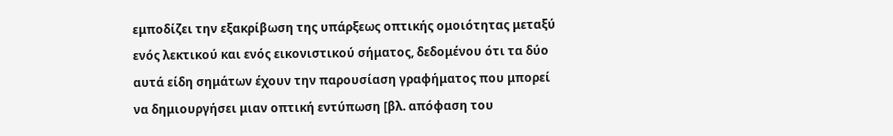εμποδίζει την εξακρίβωση της υπάρξεως οπτικής ομοιότητας μεταξύ ενός λεκτικού και ενός εικονιστικού σήματος, δεδομένου ότι τα δύο αυτά είδη σημάτων έχουν την παρουσίαση γραφήματος που μπορεί να δημιουργήσει μιαν οπτική εντύπωση [βλ. απόφαση του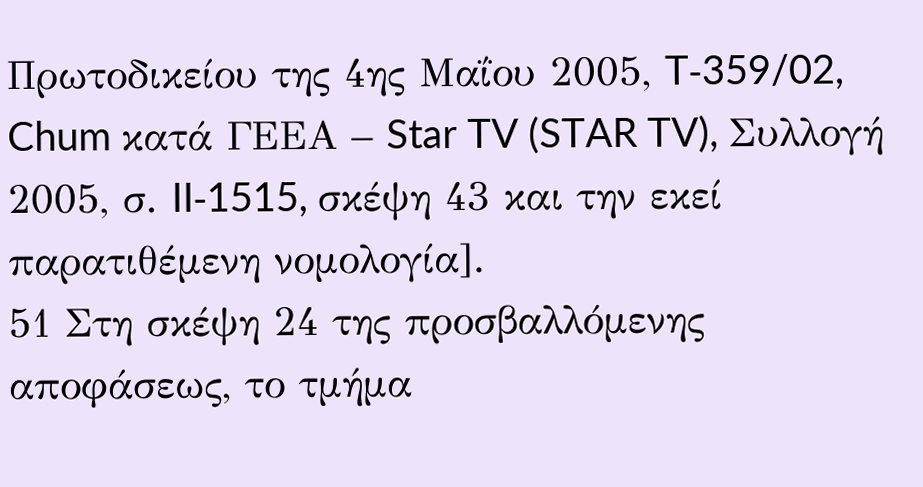Πρωτοδικείου της 4ης Μαΐου 2005, T‑359/02, Chum κατά ΓΕΕΑ – Star TV (STAR TV), Συλλογή 2005, σ. II‑1515, σκέψη 43 και την εκεί παρατιθέμενη νομολογία].
51 Στη σκέψη 24 της προσβαλλόμενης αποφάσεως, το τμήμα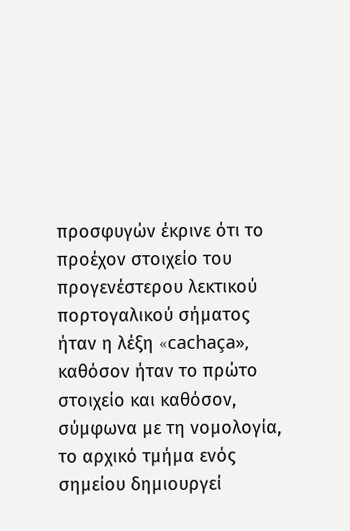προσφυγών έκρινε ότι το προέχον στοιχείο του προγενέστερου λεκτικού πορτογαλικού σήματος ήταν η λέξη «cachaça», καθόσον ήταν το πρώτο στοιχείο και καθόσον, σύμφωνα με τη νομολογία, το αρχικό τμήμα ενός σημείου δημιουργεί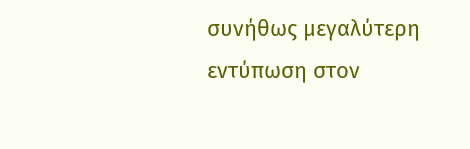συνήθως μεγαλύτερη εντύπωση στον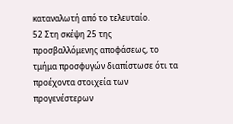καταναλωτή από το τελευταίο.
52 Στη σκέψη 25 της προσβαλλόμενης αποφάσεως, το τμήμα προσφυγών διαπίστωσε ότι τα προέχοντα στοιχεία των προγενέστερων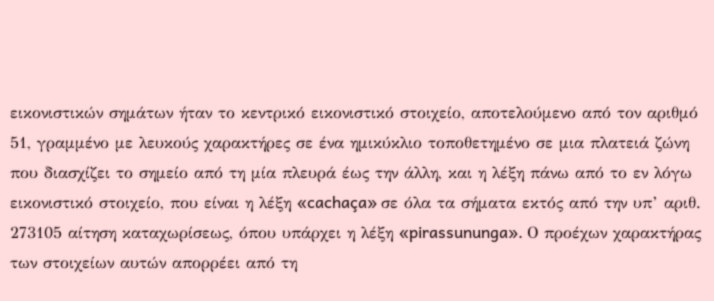εικονιστικών σημάτων ήταν το κεντρικό εικονιστικό στοιχείο, αποτελούμενο από τον αριθμό 51, γραμμένο με λευκούς χαρακτήρες σε ένα ημικύκλιο τοποθετημένο σε μια πλατειά ζώνη που διασχίζει το σημείο από τη μία πλευρά έως την άλλη, και η λέξη πάνω από το εν λόγω εικονιστικό στοιχείο, που είναι η λέξη «cachaça» σε όλα τα σήματα εκτός από την υπ’ αριθ. 273105 αίτηση καταχωρίσεως, όπου υπάρχει η λέξη «pirassununga». Ο προέχων χαρακτήρας των στοιχείων αυτών απορρέει από τη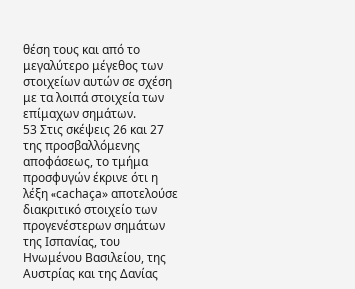θέση τους και από το μεγαλύτερο μέγεθος των στοιχείων αυτών σε σχέση με τα λοιπά στοιχεία των επίμαχων σημάτων.
53 Στις σκέψεις 26 και 27 της προσβαλλόμενης αποφάσεως, το τμήμα προσφυγών έκρινε ότι η λέξη «cachaça» αποτελούσε διακριτικό στοιχείο των προγενέστερων σημάτων της Ισπανίας, του Ηνωμένου Βασιλείου, της Αυστρίας και της Δανίας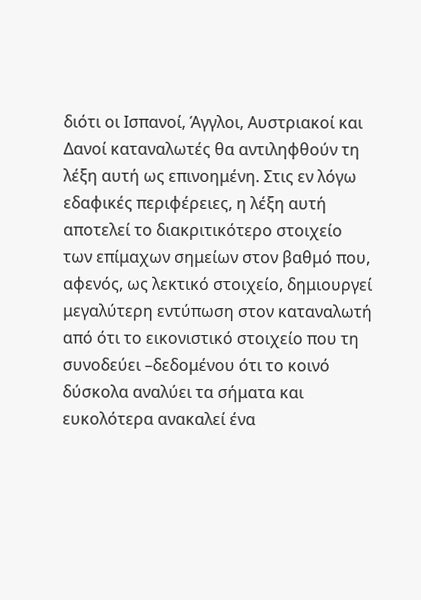διότι οι Ισπανοί, Άγγλοι, Αυστριακοί και Δανοί καταναλωτές θα αντιληφθούν τη λέξη αυτή ως επινοημένη. Στις εν λόγω εδαφικές περιφέρειες, η λέξη αυτή αποτελεί το διακριτικότερο στοιχείο των επίμαχων σημείων στον βαθμό που, αφενός, ως λεκτικό στοιχείο, δημιουργεί μεγαλύτερη εντύπωση στον καταναλωτή από ότι το εικονιστικό στοιχείο που τη συνοδεύει –δεδομένου ότι το κοινό δύσκολα αναλύει τα σήματα και ευκολότερα ανακαλεί ένα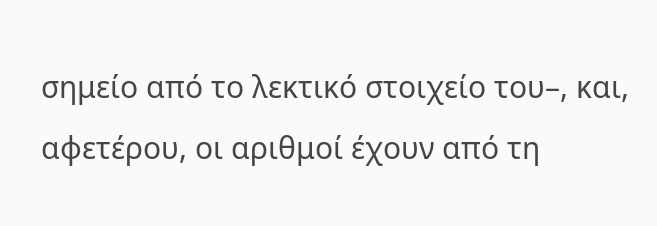σημείο από το λεκτικό στοιχείο του–, και, αφετέρου, οι αριθμοί έχουν από τη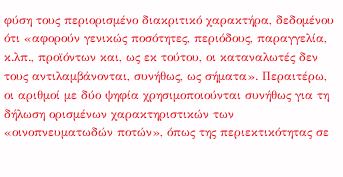φύση τους περιορισμένο διακριτικό χαρακτήρα, δεδομένου ότι «αφορούν γενικώς ποσότητες, περιόδους, παραγγελία, κ.λπ., προϊόντων και, ως εκ τούτου, οι καταναλωτές δεν τους αντιλαμβάνονται, συνήθως, ως σήματα». Περαιτέρω, οι αριθμοί με δύο ψηφία χρησιμοποιούνται συνήθως για τη δήλωση ορισμένων χαρακτηριστικών των «οινοπνευματωδών ποτών», όπως της περιεκτικότητας σε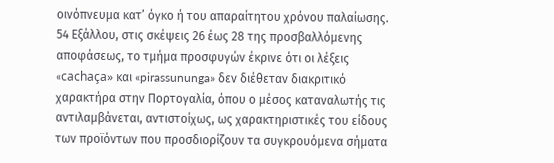οινόπνευμα κατ’ όγκο ή του απαραίτητου χρόνου παλαίωσης.
54 Εξάλλου, στις σκέψεις 26 έως 28 της προσβαλλόμενης αποφάσεως, το τμήμα προσφυγών έκρινε ότι οι λέξεις «cachaça» και «pirassununga» δεν διέθεταν διακριτικό χαρακτήρα στην Πορτογαλία, όπου ο μέσος καταναλωτής τις αντιλαμβάνεται, αντιστοίχως, ως χαρακτηριστικές του είδους των προϊόντων που προσδιορίζουν τα συγκρουόμενα σήματα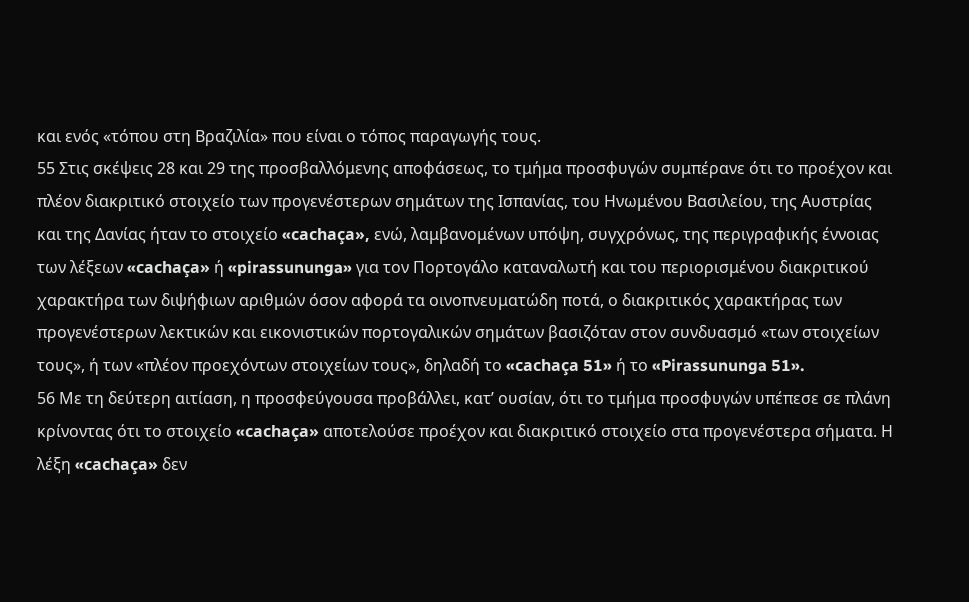και ενός «τόπου στη Βραζιλία» που είναι ο τόπος παραγωγής τους.
55 Στις σκέψεις 28 και 29 της προσβαλλόμενης αποφάσεως, το τμήμα προσφυγών συμπέρανε ότι το προέχον και πλέον διακριτικό στοιχείο των προγενέστερων σημάτων της Ισπανίας, του Ηνωμένου Βασιλείου, της Αυστρίας και της Δανίας ήταν το στοιχείο «cachaça», ενώ, λαμβανομένων υπόψη, συγχρόνως, της περιγραφικής έννοιας των λέξεων «cachaça» ή «pirassununga» για τον Πορτογάλο καταναλωτή και του περιορισμένου διακριτικού χαρακτήρα των διψήφιων αριθμών όσον αφορά τα οινοπνευματώδη ποτά, ο διακριτικός χαρακτήρας των προγενέστερων λεκτικών και εικονιστικών πορτογαλικών σημάτων βασιζόταν στον συνδυασμό «των στοιχείων τους», ή των «πλέον προεχόντων στοιχείων τους», δηλαδή το «cachaça 51» ή το «Pirassununga 51».
56 Με τη δεύτερη αιτίαση, η προσφεύγουσα προβάλλει, κατ’ ουσίαν, ότι το τμήμα προσφυγών υπέπεσε σε πλάνη κρίνοντας ότι το στοιχείο «cachaça» αποτελούσε προέχον και διακριτικό στοιχείο στα προγενέστερα σήματα. Η λέξη «cachaça» δεν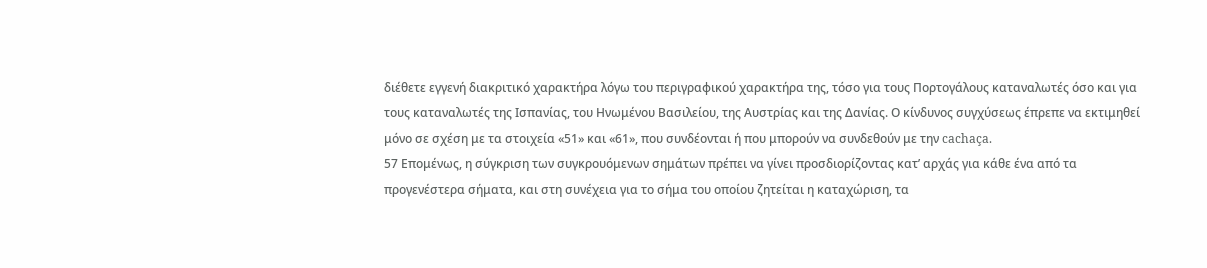διέθετε εγγενή διακριτικό χαρακτήρα λόγω του περιγραφικού χαρακτήρα της, τόσο για τους Πορτογάλους καταναλωτές όσο και για τους καταναλωτές της Ισπανίας, του Ηνωμένου Βασιλείου, της Αυστρίας και της Δανίας. Ο κίνδυνος συγχύσεως έπρεπε να εκτιμηθεί μόνο σε σχέση με τα στοιχεία «51» και «61», που συνδέονται ή που μπορούν να συνδεθούν με την cachaça.
57 Επομένως, η σύγκριση των συγκρουόμενων σημάτων πρέπει να γίνει προσδιορίζοντας κατ’ αρχάς για κάθε ένα από τα προγενέστερα σήματα, και στη συνέχεια για το σήμα του οποίου ζητείται η καταχώριση, τα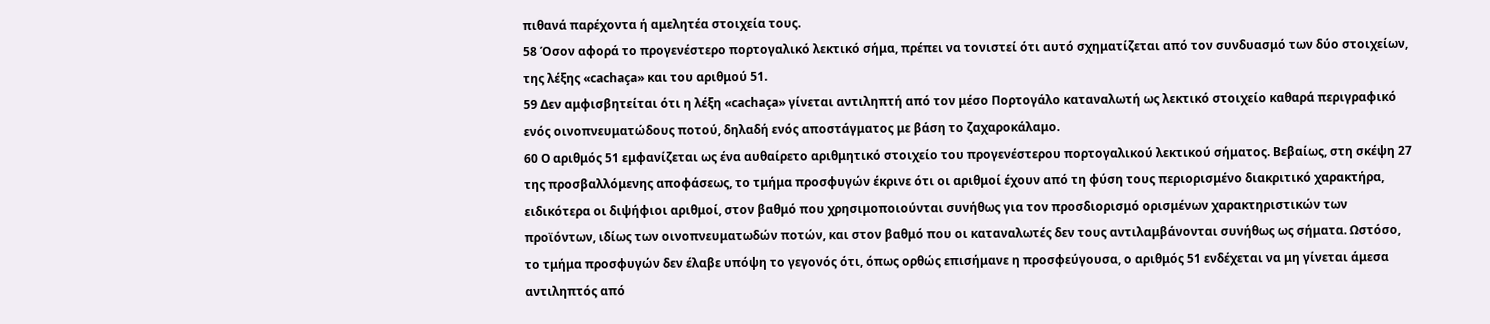πιθανά παρέχοντα ή αμελητέα στοιχεία τους.
58 Όσον αφορά το προγενέστερο πορτογαλικό λεκτικό σήμα, πρέπει να τονιστεί ότι αυτό σχηματίζεται από τον συνδυασμό των δύο στοιχείων, της λέξης «cachaça» και του αριθμού 51.
59 Δεν αμφισβητείται ότι η λέξη «cachaça» γίνεται αντιληπτή από τον μέσο Πορτογάλο καταναλωτή ως λεκτικό στοιχείο καθαρά περιγραφικό ενός οινοπνευματώδους ποτού, δηλαδή ενός αποστάγματος με βάση το ζαχαροκάλαμο.
60 Ο αριθμός 51 εμφανίζεται ως ένα αυθαίρετο αριθμητικό στοιχείο του προγενέστερου πορτογαλικού λεκτικού σήματος. Βεβαίως, στη σκέψη 27 της προσβαλλόμενης αποφάσεως, το τμήμα προσφυγών έκρινε ότι οι αριθμοί έχουν από τη φύση τους περιορισμένο διακριτικό χαρακτήρα, ειδικότερα οι διψήφιοι αριθμοί, στον βαθμό που χρησιμοποιούνται συνήθως για τον προσδιορισμό ορισμένων χαρακτηριστικών των προϊόντων, ιδίως των οινοπνευματωδών ποτών, και στον βαθμό που οι καταναλωτές δεν τους αντιλαμβάνονται συνήθως ως σήματα. Ωστόσο, το τμήμα προσφυγών δεν έλαβε υπόψη το γεγονός ότι, όπως ορθώς επισήμανε η προσφεύγουσα, ο αριθμός 51 ενδέχεται να μη γίνεται άμεσα αντιληπτός από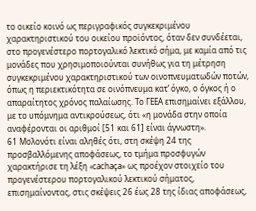το οικείο κοινό ως περιγραφικός συγκεκριμένου χαρακτηριστικού του οικείου προϊόντος, όταν δεν συνδέεται, στο προγενέστερο πορτογαλικό λεκτικό σήμα, με καμία από τις μονάδες που χρησιμοποιούνται συνήθως για τη μέτρηση συγκεκριμένου χαρακτηριστικού των οινοπνευματωδών ποτών, όπως η περιεκτικότητα σε οινόπνευμα κατ’ όγκο, ο όγκος ή ο απαραίτητος χρόνος παλαίωσης. Το ΓΕΕΑ επισημαίνει εξάλλου, με το υπόμνημα αντικρούσεως, ότι «η μονάδα στην οποία αναφέρονται οι αριθμοί [51 και 61] είναι άγνωστη».
61 Μολονότι είναι αληθές ότι, στη σκέψη 24 της προσβαλλόμενης αποφάσεως, το τμήμα προσφυγών χαρακτήρισε τη λέξη «cachaça» ως προέχον στοιχείο του προγενέστερου πορτογαλικού λεκτικού σήματος, επισημαίνοντας, στις σκέψεις 26 έως 28 της ίδιας αποφάσεως,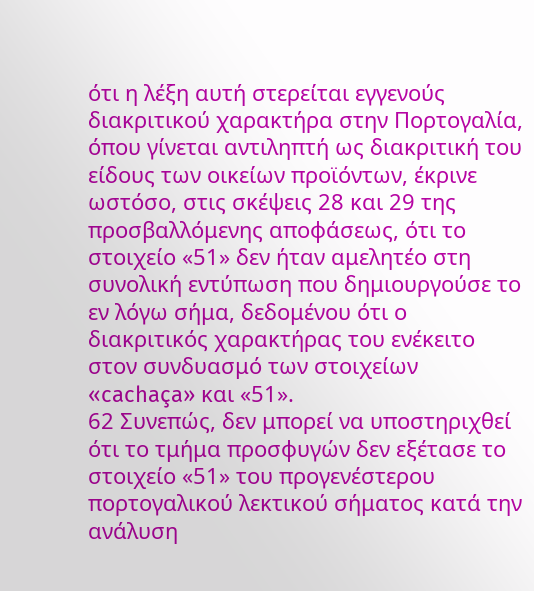ότι η λέξη αυτή στερείται εγγενούς διακριτικού χαρακτήρα στην Πορτογαλία, όπου γίνεται αντιληπτή ως διακριτική του είδους των οικείων προϊόντων, έκρινε ωστόσο, στις σκέψεις 28 και 29 της προσβαλλόμενης αποφάσεως, ότι το στοιχείο «51» δεν ήταν αμελητέο στη συνολική εντύπωση που δημιουργούσε το εν λόγω σήμα, δεδομένου ότι ο διακριτικός χαρακτήρας του ενέκειτο στον συνδυασμό των στοιχείων «cachaça» και «51».
62 Συνεπώς, δεν μπορεί να υποστηριχθεί ότι το τμήμα προσφυγών δεν εξέτασε το στοιχείο «51» του προγενέστερου πορτογαλικού λεκτικού σήματος κατά την ανάλυση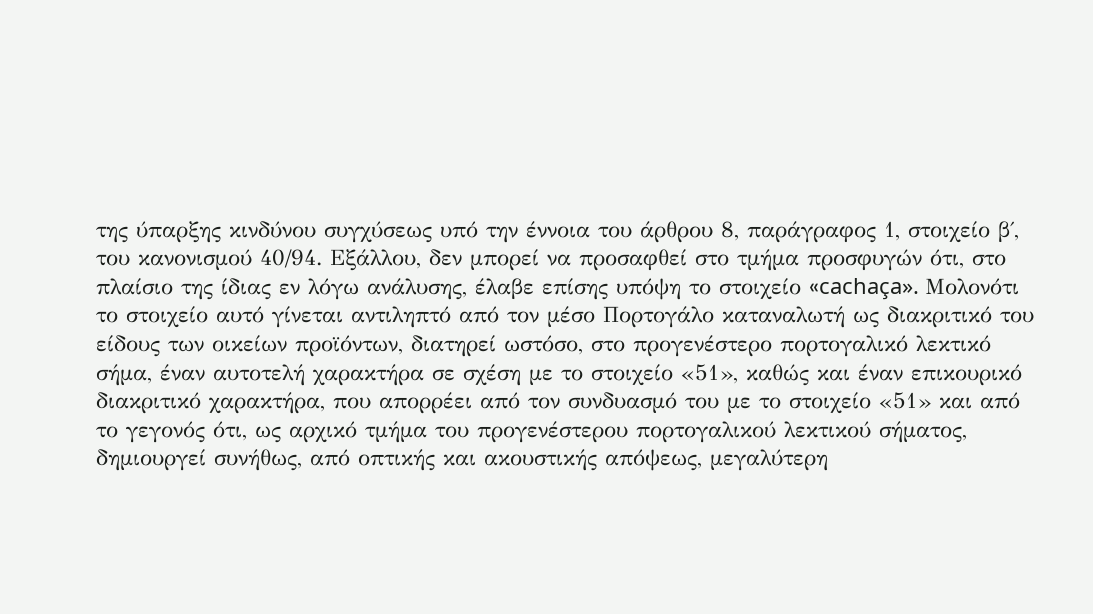της ύπαρξης κινδύνου συγχύσεως υπό την έννοια του άρθρου 8, παράγραφος 1, στοιχείο β΄, του κανονισμού 40/94. Εξάλλου, δεν μπορεί να προσαφθεί στο τμήμα προσφυγών ότι, στο πλαίσιο της ίδιας εν λόγω ανάλυσης, έλαβε επίσης υπόψη το στοιχείο «cachaça». Μολονότι το στοιχείο αυτό γίνεται αντιληπτό από τον μέσο Πορτογάλο καταναλωτή ως διακριτικό του είδους των οικείων προϊόντων, διατηρεί ωστόσο, στο προγενέστερο πορτογαλικό λεκτικό σήμα, έναν αυτοτελή χαρακτήρα σε σχέση με το στοιχείο «51», καθώς και έναν επικουρικό διακριτικό χαρακτήρα, που απορρέει από τον συνδυασμό του με το στοιχείο «51» και από το γεγονός ότι, ως αρχικό τμήμα του προγενέστερου πορτογαλικού λεκτικού σήματος, δημιουργεί συνήθως, από οπτικής και ακουστικής απόψεως, μεγαλύτερη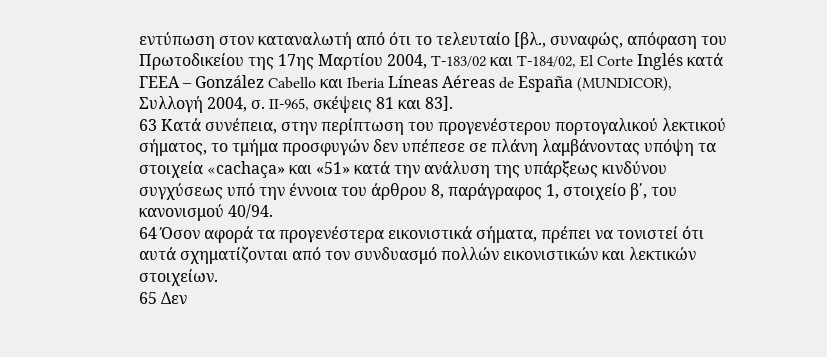εντύπωση στον καταναλωτή από ότι το τελευταίο [βλ., συναφώς, απόφαση του Πρωτοδικείου της 17ης Μαρτίου 2004, T‑183/02 και T‑184/02, El Corte Inglés κατά ΓΕΕΑ – González Cabello και Iberia Líneas Aéreas de España (MUNDICOR), Συλλογή 2004, σ. II‑965, σκέψεις 81 και 83].
63 Κατά συνέπεια, στην περίπτωση του προγενέστερου πορτογαλικού λεκτικού σήματος, το τμήμα προσφυγών δεν υπέπεσε σε πλάνη λαμβάνοντας υπόψη τα στοιχεία «cachaça» και «51» κατά την ανάλυση της υπάρξεως κινδύνου συγχύσεως υπό την έννοια του άρθρου 8, παράγραφος 1, στοιχείο β΄, του κανονισμού 40/94.
64 Όσον αφορά τα προγενέστερα εικονιστικά σήματα, πρέπει να τονιστεί ότι αυτά σχηματίζονται από τον συνδυασμό πολλών εικονιστικών και λεκτικών στοιχείων.
65 Δεν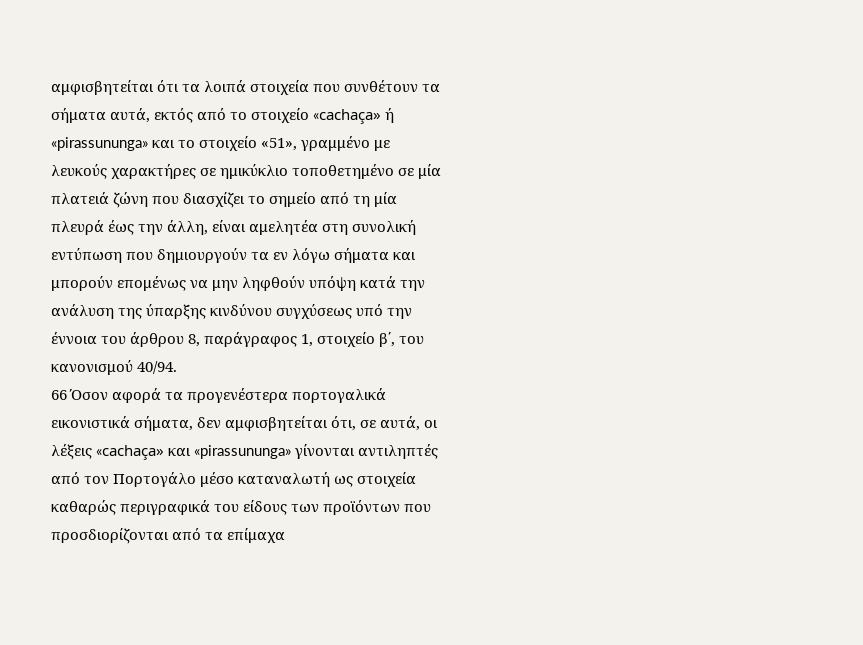αμφισβητείται ότι τα λοιπά στοιχεία που συνθέτουν τα σήματα αυτά, εκτός από το στοιχείο «cachaça» ή «pirassununga» και το στοιχείο «51», γραμμένο με λευκούς χαρακτήρες σε ημικύκλιο τοποθετημένο σε μία πλατειά ζώνη που διασχίζει το σημείο από τη μία πλευρά έως την άλλη, είναι αμελητέα στη συνολική εντύπωση που δημιουργούν τα εν λόγω σήματα και μπορούν επομένως να μην ληφθούν υπόψη κατά την ανάλυση της ύπαρξης κινδύνου συγχύσεως υπό την έννοια του άρθρου 8, παράγραφος 1, στοιχείο β΄, του κανονισμού 40/94.
66 Όσον αφορά τα προγενέστερα πορτογαλικά εικονιστικά σήματα, δεν αμφισβητείται ότι, σε αυτά, οι λέξεις «cachaça» και «pirassununga» γίνονται αντιληπτές από τον Πορτογάλο μέσο καταναλωτή ως στοιχεία καθαρώς περιγραφικά του είδους των προϊόντων που προσδιορίζονται από τα επίμαχα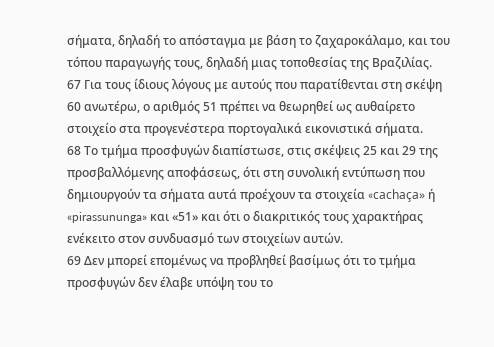σήματα, δηλαδή το απόσταγμα με βάση το ζαχαροκάλαμο, και του τόπου παραγωγής τους, δηλαδή μιας τοποθεσίας της Βραζιλίας.
67 Για τους ίδιους λόγους με αυτούς που παρατίθενται στη σκέψη 60 ανωτέρω, ο αριθμός 51 πρέπει να θεωρηθεί ως αυθαίρετο στοιχείο στα προγενέστερα πορτογαλικά εικονιστικά σήματα.
68 Το τμήμα προσφυγών διαπίστωσε, στις σκέψεις 25 και 29 της προσβαλλόμενης αποφάσεως, ότι στη συνολική εντύπωση που δημιουργούν τα σήματα αυτά προέχουν τα στοιχεία «cachaça» ή «pirassununga» και «51» και ότι ο διακριτικός τους χαρακτήρας ενέκειτο στον συνδυασμό των στοιχείων αυτών.
69 Δεν μπορεί επομένως να προβληθεί βασίμως ότι το τμήμα προσφυγών δεν έλαβε υπόψη του το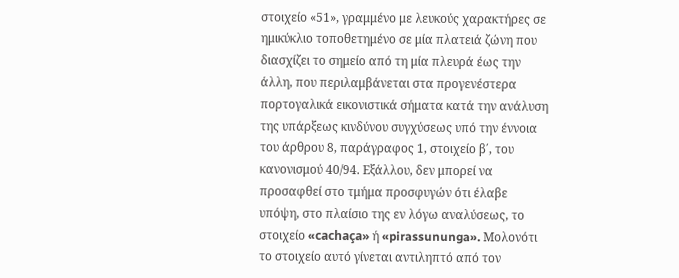στοιχείο «51», γραμμένο με λευκούς χαρακτήρες σε ημικύκλιο τοποθετημένο σε μία πλατειά ζώνη που διασχίζει το σημείο από τη μία πλευρά έως την άλλη, που περιλαμβάνεται στα προγενέστερα πορτογαλικά εικονιστικά σήματα κατά την ανάλυση της υπάρξεως κινδύνου συγχύσεως υπό την έννοια του άρθρου 8, παράγραφος 1, στοιχείο β΄, του κανονισμού 40/94. Εξάλλου, δεν μπορεί να προσαφθεί στο τμήμα προσφυγών ότι έλαβε υπόψη, στο πλαίσιο της εν λόγω αναλύσεως, το στοιχείο «cachaça» ή «pirassununga». Μολονότι το στοιχείο αυτό γίνεται αντιληπτό από τον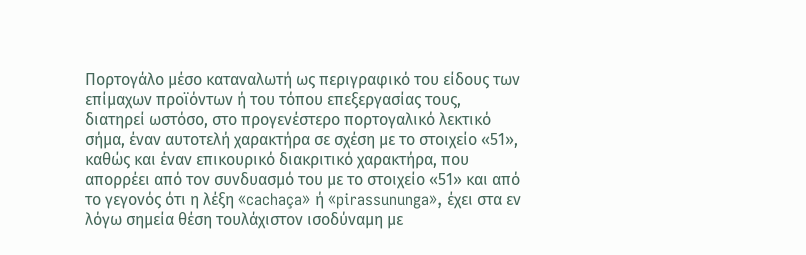Πορτογάλο μέσο καταναλωτή ως περιγραφικό του είδους των επίμαχων προϊόντων ή του τόπου επεξεργασίας τους, διατηρεί ωστόσο, στο προγενέστερο πορτογαλικό λεκτικό σήμα, έναν αυτοτελή χαρακτήρα σε σχέση με το στοιχείο «51», καθώς και έναν επικουρικό διακριτικό χαρακτήρα, που απορρέει από τον συνδυασμό του με το στοιχείο «51» και από το γεγονός ότι η λέξη «cachaça» ή «pirassununga», έχει στα εν λόγω σημεία θέση τουλάχιστον ισοδύναμη με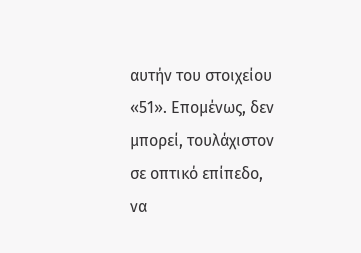αυτήν του στοιχείου «51». Επομένως, δεν μπορεί, τουλάχιστον σε οπτικό επίπεδο, να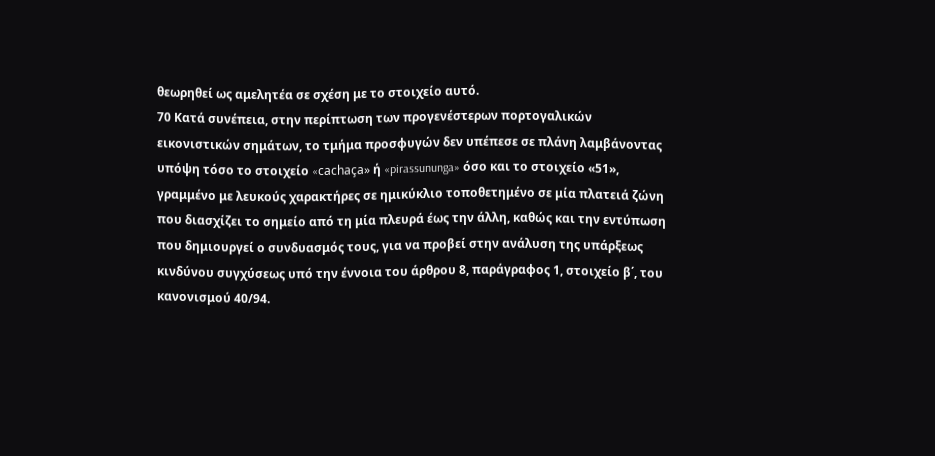θεωρηθεί ως αμελητέα σε σχέση με το στοιχείο αυτό.
70 Κατά συνέπεια, στην περίπτωση των προγενέστερων πορτογαλικών εικονιστικών σημάτων, το τμήμα προσφυγών δεν υπέπεσε σε πλάνη λαμβάνοντας υπόψη τόσο το στοιχείο «cachaça» ή «pirassununga» όσο και το στοιχείο «51», γραμμένο με λευκούς χαρακτήρες σε ημικύκλιο τοποθετημένο σε μία πλατειά ζώνη που διασχίζει το σημείο από τη μία πλευρά έως την άλλη, καθώς και την εντύπωση που δημιουργεί ο συνδυασμός τους, για να προβεί στην ανάλυση της υπάρξεως κινδύνου συγχύσεως υπό την έννοια του άρθρου 8, παράγραφος 1, στοιχείο β΄, του κανονισμού 40/94.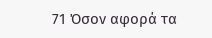71 Όσον αφορά τα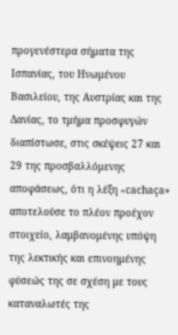προγενέστερα σήματα της Ισπανίας, του Ηνωμένου Βασιλείου, της Αυστρίας και της Δανίας, το τμήμα προσφυγών διαπίστωσε, στις σκέψεις 27 και 29 της προσβαλλόμενης αποφάσεως, ότι η λέξη «cachaça» αποτελούσε το πλέον προέχον στοιχείο, λαμβανομένης υπόψη της λεκτικής και επινοημένης φύσεώς της σε σχέση με τους καταναλωτές της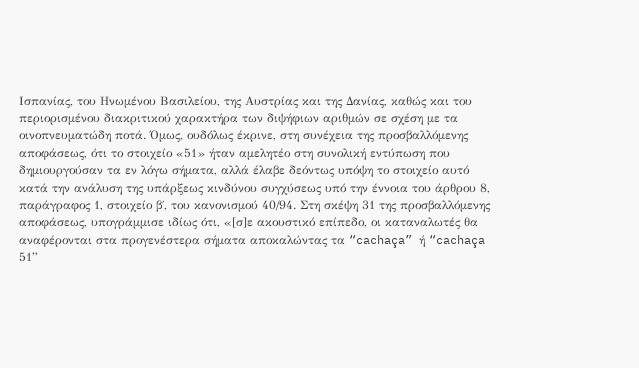Ισπανίας, του Ηνωμένου Βασιλείου, της Αυστρίας και της Δανίας, καθώς και του περιορισμένου διακριτικού χαρακτήρα των διψήφιων αριθμών σε σχέση με τα οινοπνευματώδη ποτά. Όμως, ουδόλως έκρινε, στη συνέχεια της προσβαλλόμενης αποφάσεως, ότι το στοιχείο «51» ήταν αμελητέο στη συνολική εντύπωση που δημιουργούσαν τα εν λόγω σήματα, αλλά έλαβε δεόντως υπόψη το στοιχείο αυτό κατά την ανάλυση της υπάρξεως κινδύνου συγχύσεως υπό την έννοια του άρθρου 8, παράγραφος 1, στοιχείο β΄, του κανονισμού 40/94. Στη σκέψη 31 της προσβαλλόμενης αποφάσεως, υπογράμμισε ιδίως ότι, «[σ]ε ακουστικό επίπεδο, οι καταναλωτές θα αναφέρονται στα προγενέστερα σήματα αποκαλώντας τα “cachaça” ή “cachaça 51”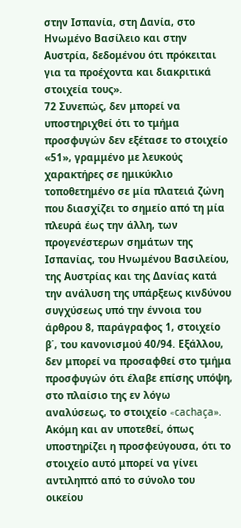στην Ισπανία, στη Δανία, στο Ηνωμένο Βασίλειο και στην Αυστρία, δεδομένου ότι πρόκειται για τα προέχοντα και διακριτικά στοιχεία τους».
72 Συνεπώς, δεν μπορεί να υποστηριχθεί ότι το τμήμα προσφυγών δεν εξέτασε το στοιχείο «51», γραμμένο με λευκούς χαρακτήρες σε ημικύκλιο τοποθετημένο σε μία πλατειά ζώνη που διασχίζει το σημείο από τη μία πλευρά έως την άλλη, των προγενέστερων σημάτων της Ισπανίας, του Ηνωμένου Βασιλείου, της Αυστρίας και της Δανίας κατά την ανάλυση της υπάρξεως κινδύνου συγχύσεως υπό την έννοια του άρθρου 8, παράγραφος 1, στοιχείο β΄, του κανονισμού 40/94. Εξάλλου, δεν μπορεί να προσαφθεί στο τμήμα προσφυγών ότι έλαβε επίσης υπόψη, στο πλαίσιο της εν λόγω αναλύσεως, το στοιχείο «cachaça». Ακόμη και αν υποτεθεί, όπως υποστηρίζει η προσφεύγουσα, ότι το στοιχείο αυτό μπορεί να γίνει αντιληπτό από το σύνολο του οικείου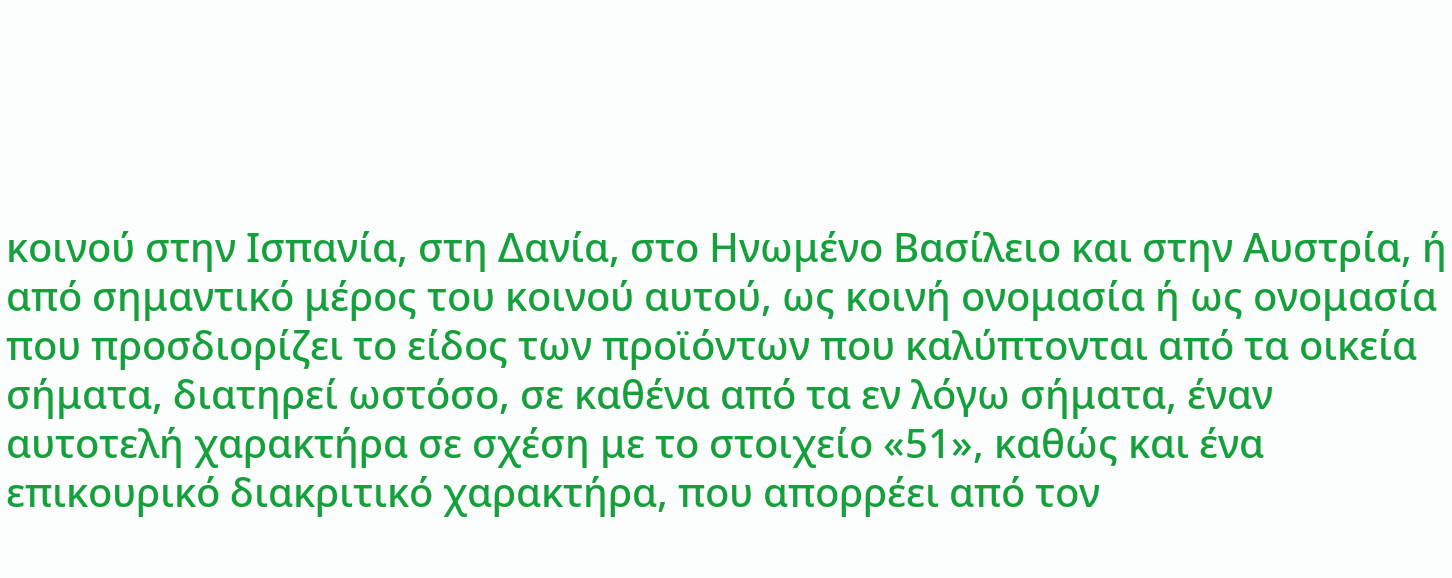κοινού στην Ισπανία, στη Δανία, στο Ηνωμένο Βασίλειο και στην Αυστρία, ή από σημαντικό μέρος του κοινού αυτού, ως κοινή ονομασία ή ως ονομασία που προσδιορίζει το είδος των προϊόντων που καλύπτονται από τα οικεία σήματα, διατηρεί ωστόσο, σε καθένα από τα εν λόγω σήματα, έναν αυτοτελή χαρακτήρα σε σχέση με το στοιχείο «51», καθώς και ένα επικουρικό διακριτικό χαρακτήρα, που απορρέει από τον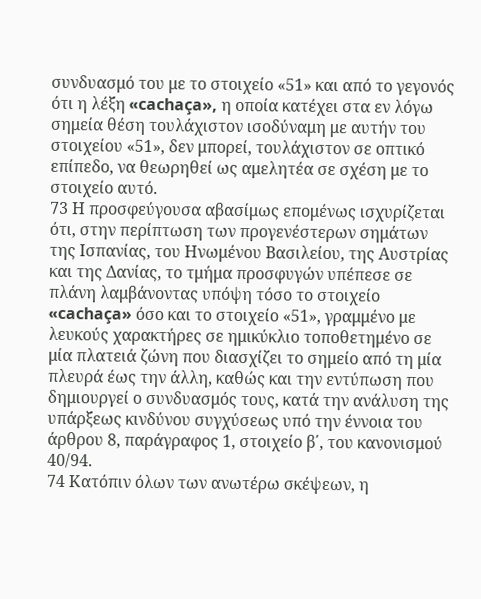συνδυασμό του με το στοιχείο «51» και από το γεγονός ότι η λέξη «cachaça», η οποία κατέχει στα εν λόγω σημεία θέση τουλάχιστον ισοδύναμη με αυτήν του στοιχείου «51», δεν μπορεί, τουλάχιστον σε οπτικό επίπεδο, να θεωρηθεί ως αμελητέα σε σχέση με το στοιχείο αυτό.
73 Η προσφεύγουσα αβασίμως επομένως ισχυρίζεται ότι, στην περίπτωση των προγενέστερων σημάτων της Ισπανίας, του Ηνωμένου Βασιλείου, της Αυστρίας και της Δανίας, το τμήμα προσφυγών υπέπεσε σε πλάνη λαμβάνοντας υπόψη τόσο το στοιχείο «cachaça» όσο και το στοιχείο «51», γραμμένο με λευκούς χαρακτήρες σε ημικύκλιο τοποθετημένο σε μία πλατειά ζώνη που διασχίζει το σημείο από τη μία πλευρά έως την άλλη, καθώς και την εντύπωση που δημιουργεί ο συνδυασμός τους, κατά την ανάλυση της υπάρξεως κινδύνου συγχύσεως υπό την έννοια του άρθρου 8, παράγραφος 1, στοιχείο β΄, του κανονισμού 40/94.
74 Κατόπιν όλων των ανωτέρω σκέψεων, η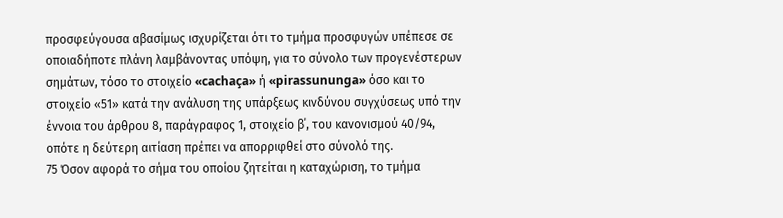προσφεύγουσα αβασίμως ισχυρίζεται ότι το τμήμα προσφυγών υπέπεσε σε οποιαδήποτε πλάνη λαμβάνοντας υπόψη, για το σύνολο των προγενέστερων σημάτων, τόσο το στοιχείο «cachaça» ή «pirassununga» όσο και το στοιχείο «51» κατά την ανάλυση της υπάρξεως κινδύνου συγχύσεως υπό την έννοια του άρθρου 8, παράγραφος 1, στοιχείο β΄, του κανονισμού 40/94, οπότε η δεύτερη αιτίαση πρέπει να απορριφθεί στο σύνολό της.
75 Όσον αφορά το σήμα του οποίου ζητείται η καταχώριση, το τμήμα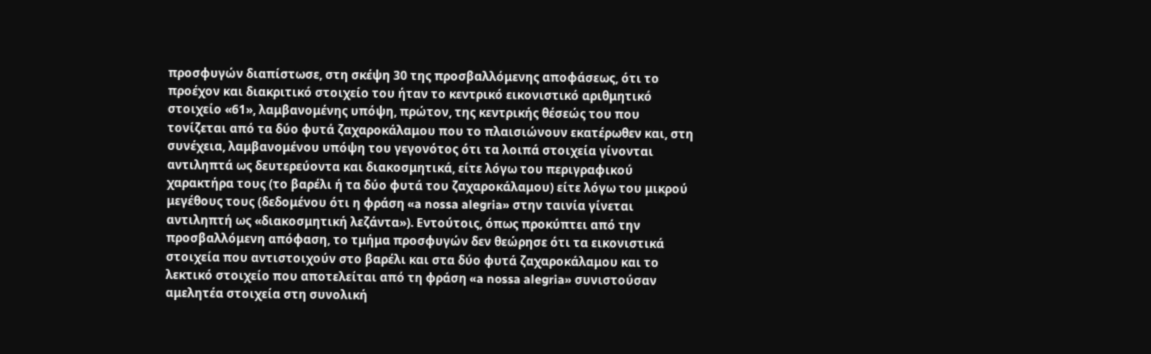προσφυγών διαπίστωσε, στη σκέψη 30 της προσβαλλόμενης αποφάσεως, ότι το προέχον και διακριτικό στοιχείο του ήταν το κεντρικό εικονιστικό αριθμητικό στοιχείο «61», λαμβανομένης υπόψη, πρώτον, της κεντρικής θέσεώς του που τονίζεται από τα δύο φυτά ζαχαροκάλαμου που το πλαισιώνουν εκατέρωθεν και, στη συνέχεια, λαμβανομένου υπόψη του γεγονότος ότι τα λοιπά στοιχεία γίνονται αντιληπτά ως δευτερεύοντα και διακοσμητικά, είτε λόγω του περιγραφικού χαρακτήρα τους (το βαρέλι ή τα δύο φυτά του ζαχαροκάλαμου) είτε λόγω του μικρού μεγέθους τους (δεδομένου ότι η φράση «a nossa alegria» στην ταινία γίνεται αντιληπτή ως «διακοσμητική λεζάντα»). Εντούτοις, όπως προκύπτει από την προσβαλλόμενη απόφαση, το τμήμα προσφυγών δεν θεώρησε ότι τα εικονιστικά στοιχεία που αντιστοιχούν στο βαρέλι και στα δύο φυτά ζαχαροκάλαμου και το λεκτικό στοιχείο που αποτελείται από τη φράση «a nossa alegria» συνιστούσαν αμελητέα στοιχεία στη συνολική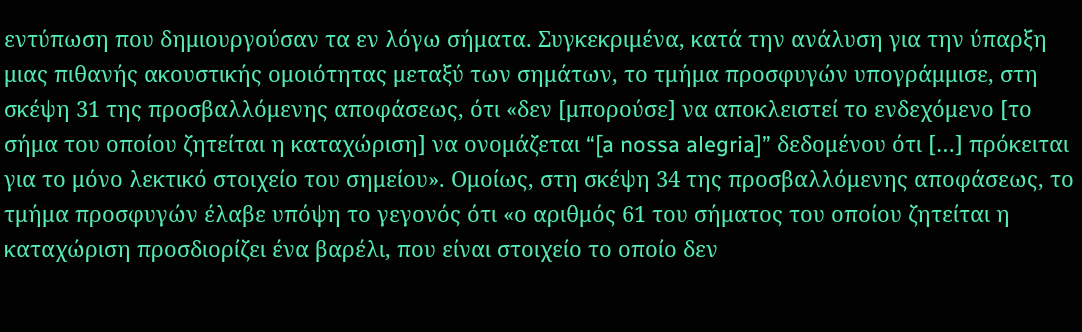εντύπωση που δημιουργούσαν τα εν λόγω σήματα. Συγκεκριμένα, κατά την ανάλυση για την ύπαρξη μιας πιθανής ακουστικής ομοιότητας μεταξύ των σημάτων, το τμήμα προσφυγών υπογράμμισε, στη σκέψη 31 της προσβαλλόμενης αποφάσεως, ότι «δεν [μπορούσε] να αποκλειστεί το ενδεχόμενο [το σήμα του οποίου ζητείται η καταχώριση] να ονομάζεται “[a nossa alegria]” δεδομένου ότι […] πρόκειται για το μόνο λεκτικό στοιχείο του σημείου». Ομοίως, στη σκέψη 34 της προσβαλλόμενης αποφάσεως, το τμήμα προσφυγών έλαβε υπόψη το γεγονός ότι «ο αριθμός 61 του σήματος του οποίου ζητείται η καταχώριση προσδιορίζει ένα βαρέλι, που είναι στοιχείο το οποίο δεν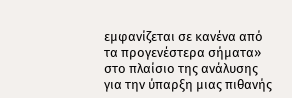εμφανίζεται σε κανένα από τα προγενέστερα σήματα» στο πλαίσιο της ανάλυσης για την ύπαρξη μιας πιθανής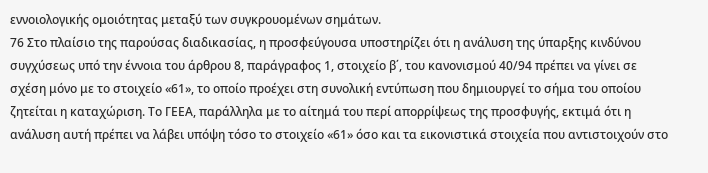εννοιολογικής ομοιότητας μεταξύ των συγκρουομένων σημάτων.
76 Στο πλαίσιο της παρούσας διαδικασίας, η προσφεύγουσα υποστηρίζει ότι η ανάλυση της ύπαρξης κινδύνου συγχύσεως υπό την έννοια του άρθρου 8, παράγραφος 1, στοιχείο β΄, του κανονισμού 40/94 πρέπει να γίνει σε σχέση μόνο με το στοιχείο «61», το οποίο προέχει στη συνολική εντύπωση που δημιουργεί το σήμα του οποίου ζητείται η καταχώριση. Το ΓΕΕΑ, παράλληλα με το αίτημά του περί απορρίψεως της προσφυγής, εκτιμά ότι η ανάλυση αυτή πρέπει να λάβει υπόψη τόσο το στοιχείο «61» όσο και τα εικονιστικά στοιχεία που αντιστοιχούν στο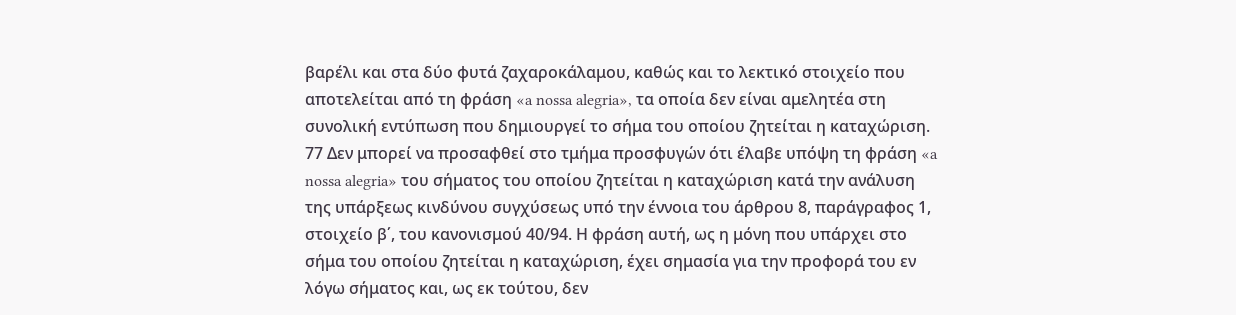βαρέλι και στα δύο φυτά ζαχαροκάλαμου, καθώς και το λεκτικό στοιχείο που αποτελείται από τη φράση «a nossa alegria», τα οποία δεν είναι αμελητέα στη συνολική εντύπωση που δημιουργεί το σήμα του οποίου ζητείται η καταχώριση.
77 Δεν μπορεί να προσαφθεί στο τμήμα προσφυγών ότι έλαβε υπόψη τη φράση «a nossa alegria» του σήματος του οποίου ζητείται η καταχώριση κατά την ανάλυση της υπάρξεως κινδύνου συγχύσεως υπό την έννοια του άρθρου 8, παράγραφος 1, στοιχείο β΄, του κανονισμού 40/94. Η φράση αυτή, ως η μόνη που υπάρχει στο σήμα του οποίου ζητείται η καταχώριση, έχει σημασία για την προφορά του εν λόγω σήματος και, ως εκ τούτου, δεν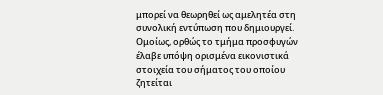μπορεί να θεωρηθεί ως αμελητέα στη συνολική εντύπωση που δημιουργεί. Ομοίως, ορθώς το τμήμα προσφυγών έλαβε υπόψη ορισμένα εικονιστικά στοιχεία του σήματος του οποίου ζητείται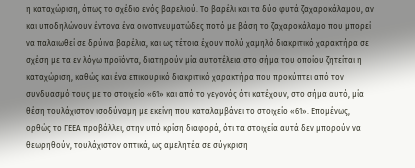η καταχώριση, όπως το σχέδιο ενός βαρελιού. Το βαρέλι και τα δύο φυτά ζαχαροκάλαμου, αν και υποδηλώνουν έντονα ένα οινοπνευματώδες ποτό με βάση το ζαχαροκάλαμο που μπορεί να παλαιωθεί σε δρύινα βαρέλια, και ως τέτοια έχουν πολύ χαμηλό διακριτικό χαρακτήρα σε σχέση με τα εν λόγω προϊόντα, διατηρούν μία αυτοτέλεια στο σήμα του οποίου ζητείται η καταχώριση, καθώς και ένα επικουρικό διακριτικό χαρακτήρα που προκύπτει από τον συνδυασμό τους με το στοιχείο «61» και από το γεγονός ότι κατέχουν, στο σήμα αυτό, μία θέση τουλάχιστον ισοδύναμη με εκείνη που καταλαμβάνει το στοιχείο «61». Επομένως, ορθώς το ΓΕΕΑ προβάλλει, στην υπό κρίση διαφορά, ότι τα στοιχεία αυτά δεν μπορούν να θεωρηθούν, τουλάχιστον οπτικά, ως αμελητέα σε σύγκριση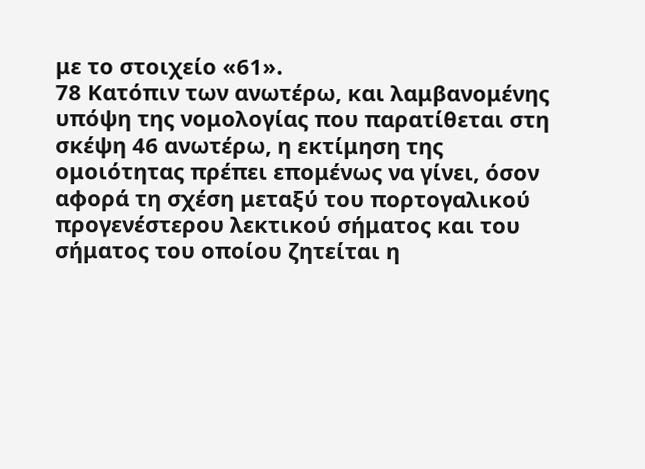με το στοιχείο «61».
78 Κατόπιν των ανωτέρω, και λαμβανομένης υπόψη της νομολογίας που παρατίθεται στη σκέψη 46 ανωτέρω, η εκτίμηση της ομοιότητας πρέπει επομένως να γίνει, όσον αφορά τη σχέση μεταξύ του πορτογαλικού προγενέστερου λεκτικού σήματος και του σήματος του οποίου ζητείται η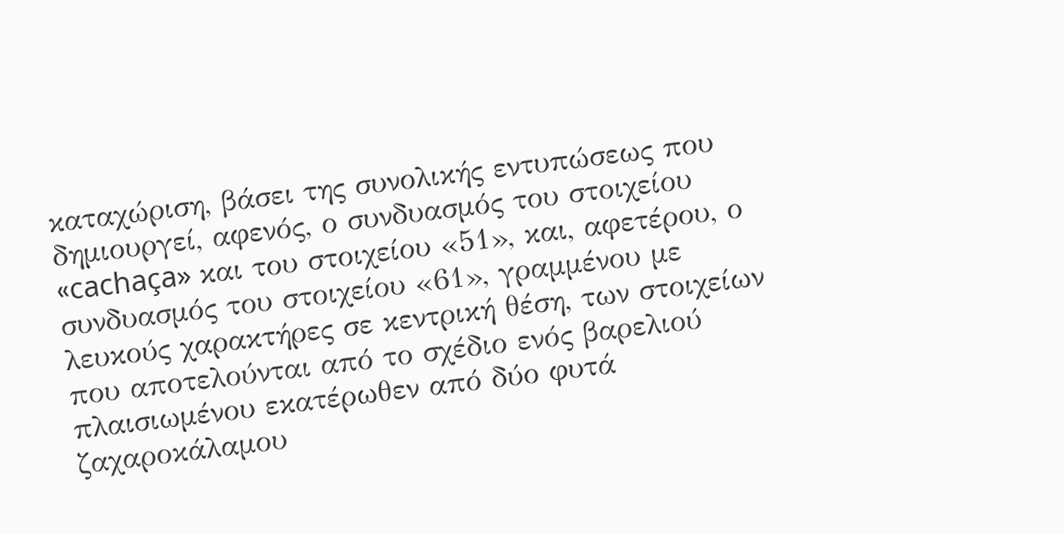καταχώριση, βάσει της συνολικής εντυπώσεως που δημιουργεί, αφενός, ο συνδυασμός του στοιχείου «cachaça» και του στοιχείου «51», και, αφετέρου, ο συνδυασμός του στοιχείου «61», γραμμένου με λευκούς χαρακτήρες σε κεντρική θέση, των στοιχείων που αποτελούνται από το σχέδιο ενός βαρελιού πλαισιωμένου εκατέρωθεν από δύο φυτά ζαχαροκάλαμου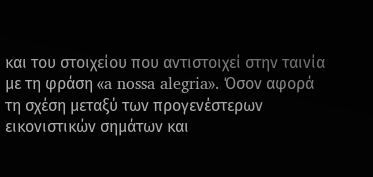και του στοιχείου που αντιστοιχεί στην ταινία με τη φράση «a nossa alegria». Όσον αφορά τη σχέση μεταξύ των προγενέστερων εικονιστικών σημάτων και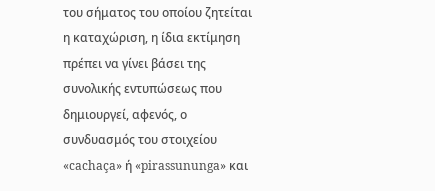του σήματος του οποίου ζητείται η καταχώριση, η ίδια εκτίμηση πρέπει να γίνει βάσει της συνολικής εντυπώσεως που δημιουργεί, αφενός, ο συνδυασμός του στοιχείου «cachaça» ή «pirassununga» και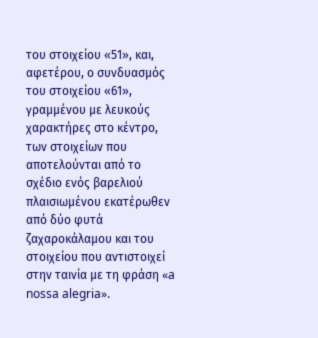του στοιχείου «51», και, αφετέρου, ο συνδυασμός του στοιχείου «61», γραμμένου με λευκούς χαρακτήρες στο κέντρο, των στοιχείων που αποτελούνται από το σχέδιο ενός βαρελιού πλαισιωμένου εκατέρωθεν από δύο φυτά ζαχαροκάλαμου και του στοιχείου που αντιστοιχεί στην ταινία με τη φράση «a nossa alegria».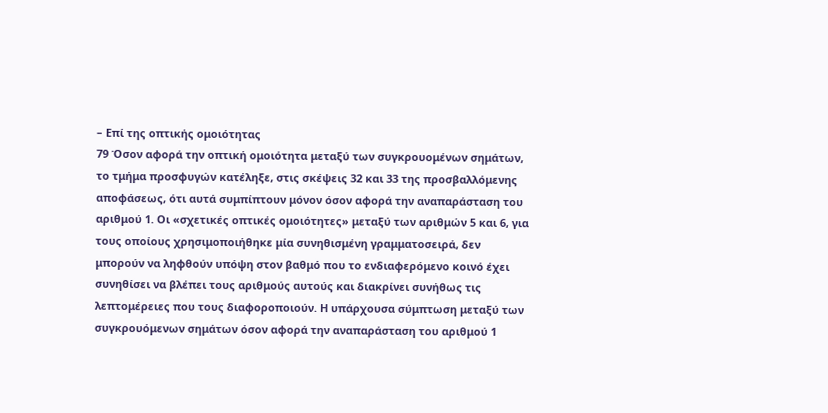– Επί της οπτικής ομοιότητας
79 Όσον αφορά την οπτική ομοιότητα μεταξύ των συγκρουομένων σημάτων, το τμήμα προσφυγών κατέληξε, στις σκέψεις 32 και 33 της προσβαλλόμενης αποφάσεως, ότι αυτά συμπίπτουν μόνον όσον αφορά την αναπαράσταση του αριθμού 1. Οι «σχετικές οπτικές ομοιότητες» μεταξύ των αριθμών 5 και 6, για τους οποίους χρησιμοποιήθηκε μία συνηθισμένη γραμματοσειρά, δεν μπορούν να ληφθούν υπόψη στον βαθμό που το ενδιαφερόμενο κοινό έχει συνηθίσει να βλέπει τους αριθμούς αυτούς και διακρίνει συνήθως τις λεπτομέρειες που τους διαφοροποιούν. Η υπάρχουσα σύμπτωση μεταξύ των συγκρουόμενων σημάτων όσον αφορά την αναπαράσταση του αριθμού 1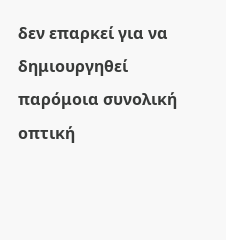δεν επαρκεί για να δημιουργηθεί παρόμοια συνολική οπτική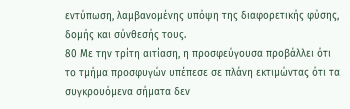εντύπωση, λαμβανομένης υπόψη της διαφορετικής φύσης, δομής και σύνθεσής τους.
80 Με την τρίτη αιτίαση, η προσφεύγουσα προβάλλει ότι το τμήμα προσφυγών υπέπεσε σε πλάνη εκτιμώντας ότι τα συγκρουόμενα σήματα δεν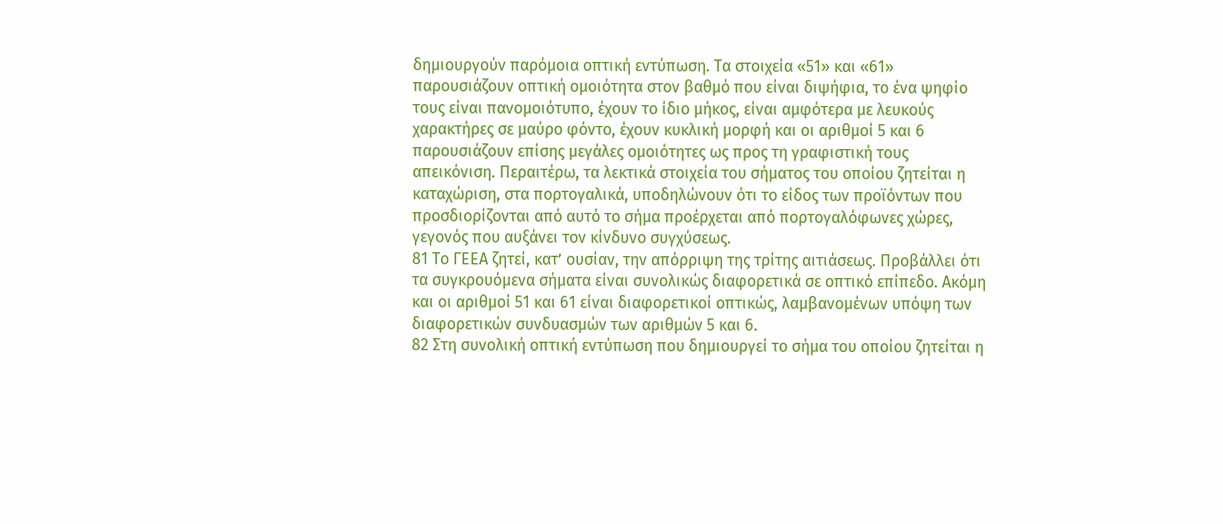δημιουργούν παρόμοια οπτική εντύπωση. Τα στοιχεία «51» και «61» παρουσιάζουν οπτική ομοιότητα στον βαθμό που είναι διψήφια, το ένα ψηφίο τους είναι πανομοιότυπο, έχουν το ίδιο μήκος, είναι αμφότερα με λευκούς χαρακτήρες σε μαύρο φόντο, έχουν κυκλική μορφή και οι αριθμοί 5 και 6 παρουσιάζουν επίσης μεγάλες ομοιότητες ως προς τη γραφιστική τους απεικόνιση. Περαιτέρω, τα λεκτικά στοιχεία του σήματος του οποίου ζητείται η καταχώριση, στα πορτογαλικά, υποδηλώνουν ότι το είδος των προϊόντων που προσδιορίζονται από αυτό το σήμα προέρχεται από πορτογαλόφωνες χώρες, γεγονός που αυξάνει τον κίνδυνο συγχύσεως.
81 Το ΓΕΕΑ ζητεί, κατ’ ουσίαν, την απόρριψη της τρίτης αιτιάσεως. Προβάλλει ότι τα συγκρουόμενα σήματα είναι συνολικώς διαφορετικά σε οπτικό επίπεδο. Ακόμη και οι αριθμοί 51 και 61 είναι διαφορετικοί οπτικώς, λαμβανομένων υπόψη των διαφορετικών συνδυασμών των αριθμών 5 και 6.
82 Στη συνολική οπτική εντύπωση που δημιουργεί το σήμα του οποίου ζητείται η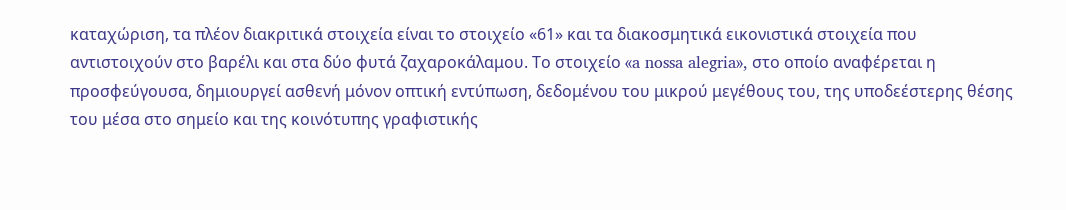καταχώριση, τα πλέον διακριτικά στοιχεία είναι το στοιχείο «61» και τα διακοσμητικά εικονιστικά στοιχεία που αντιστοιχούν στο βαρέλι και στα δύο φυτά ζαχαροκάλαμου. Το στοιχείο «a nossa alegria», στο οποίο αναφέρεται η προσφεύγουσα, δημιουργεί ασθενή μόνον οπτική εντύπωση, δεδομένου του μικρού μεγέθους του, της υποδεέστερης θέσης του μέσα στο σημείο και της κοινότυπης γραφιστικής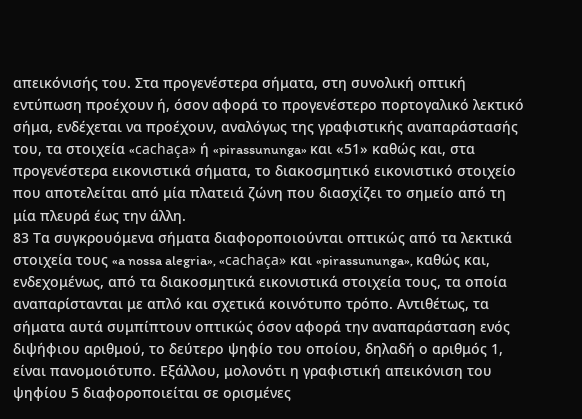απεικόνισής του. Στα προγενέστερα σήματα, στη συνολική οπτική εντύπωση προέχουν ή, όσον αφορά το προγενέστερο πορτογαλικό λεκτικό σήμα, ενδέχεται να προέχουν, αναλόγως της γραφιστικής αναπαράστασής του, τα στοιχεία «cachaça» ή «pirassununga» και «51» καθώς και, στα προγενέστερα εικονιστικά σήματα, το διακοσμητικό εικονιστικό στοιχείο που αποτελείται από μία πλατειά ζώνη που διασχίζει το σημείο από τη μία πλευρά έως την άλλη.
83 Τα συγκρουόμενα σήματα διαφοροποιούνται οπτικώς από τα λεκτικά στοιχεία τους «a nossa alegria», «cachaça» και «pirassununga», καθώς και, ενδεχομένως, από τα διακοσμητικά εικονιστικά στοιχεία τους, τα οποία αναπαρίστανται με απλό και σχετικά κοινότυπο τρόπο. Αντιθέτως, τα σήματα αυτά συμπίπτουν οπτικώς όσον αφορά την αναπαράσταση ενός διψήφιου αριθμού, το δεύτερο ψηφίο του οποίου, δηλαδή ο αριθμός 1, είναι πανομοιότυπο. Εξάλλου, μολονότι η γραφιστική απεικόνιση του ψηφίου 5 διαφοροποιείται σε ορισμένες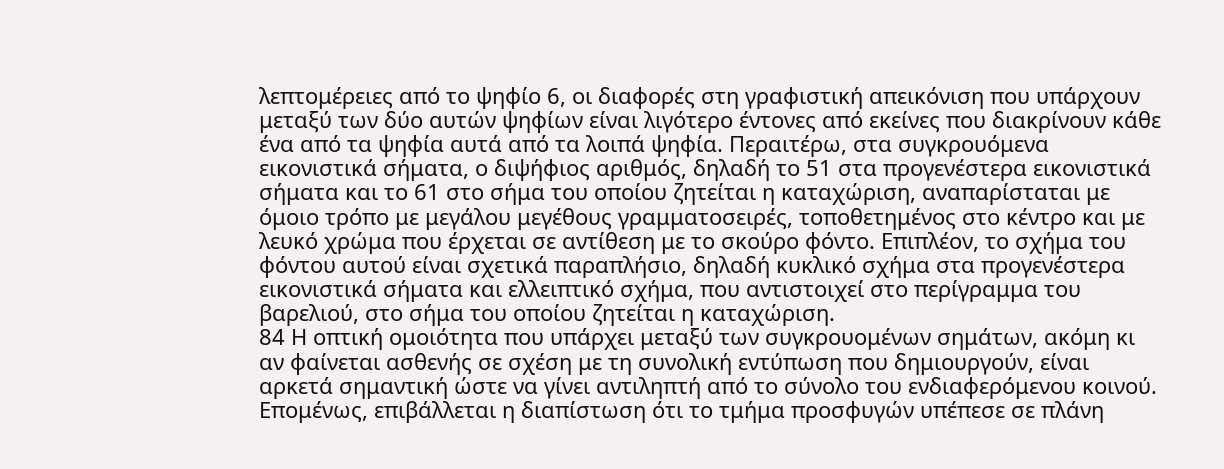λεπτομέρειες από το ψηφίο 6, οι διαφορές στη γραφιστική απεικόνιση που υπάρχουν μεταξύ των δύο αυτών ψηφίων είναι λιγότερο έντονες από εκείνες που διακρίνουν κάθε ένα από τα ψηφία αυτά από τα λοιπά ψηφία. Περαιτέρω, στα συγκρουόμενα εικονιστικά σήματα, ο διψήφιος αριθμός, δηλαδή το 51 στα προγενέστερα εικονιστικά σήματα και το 61 στο σήμα του οποίου ζητείται η καταχώριση, αναπαρίσταται με όμοιο τρόπο με μεγάλου μεγέθους γραμματοσειρές, τοποθετημένος στο κέντρο και με λευκό χρώμα που έρχεται σε αντίθεση με το σκούρο φόντο. Επιπλέον, το σχήμα του φόντου αυτού είναι σχετικά παραπλήσιο, δηλαδή κυκλικό σχήμα στα προγενέστερα εικονιστικά σήματα και ελλειπτικό σχήμα, που αντιστοιχεί στο περίγραμμα του βαρελιού, στο σήμα του οποίου ζητείται η καταχώριση.
84 Η οπτική ομοιότητα που υπάρχει μεταξύ των συγκρουομένων σημάτων, ακόμη κι αν φαίνεται ασθενής σε σχέση με τη συνολική εντύπωση που δημιουργούν, είναι αρκετά σημαντική ώστε να γίνει αντιληπτή από το σύνολο του ενδιαφερόμενου κοινού. Επομένως, επιβάλλεται η διαπίστωση ότι το τμήμα προσφυγών υπέπεσε σε πλάνη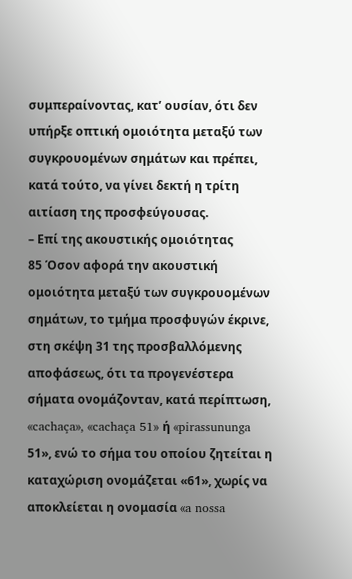συμπεραίνοντας, κατ’ ουσίαν, ότι δεν υπήρξε οπτική ομοιότητα μεταξύ των συγκρουομένων σημάτων και πρέπει, κατά τούτο, να γίνει δεκτή η τρίτη αιτίαση της προσφεύγουσας.
– Επί της ακουστικής ομοιότητας
85 Όσον αφορά την ακουστική ομοιότητα μεταξύ των συγκρουομένων σημάτων, το τμήμα προσφυγών έκρινε, στη σκέψη 31 της προσβαλλόμενης αποφάσεως, ότι τα προγενέστερα σήματα ονομάζονταν, κατά περίπτωση, «cachaça», «cachaça 51» ή «pirassununga 51», ενώ το σήμα του οποίου ζητείται η καταχώριση ονομάζεται «61», χωρίς να αποκλείεται η ονομασία «a nossa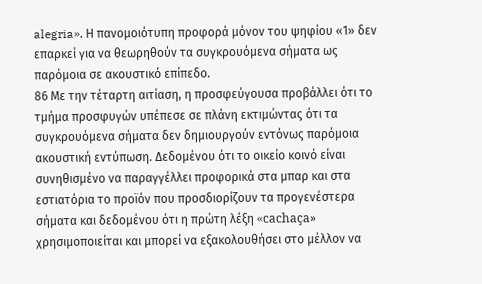alegria». Η πανομοιότυπη προφορά μόνον του ψηφίου «1» δεν επαρκεί για να θεωρηθούν τα συγκρουόμενα σήματα ως παρόμοια σε ακουστικό επίπεδο.
86 Με την τέταρτη αιτίαση, η προσφεύγουσα προβάλλει ότι το τμήμα προσφυγών υπέπεσε σε πλάνη εκτιμώντας ότι τα συγκρουόμενα σήματα δεν δημιουργούν εντόνως παρόμοια ακουστική εντύπωση. Δεδομένου ότι το οικείο κοινό είναι συνηθισμένο να παραγγέλλει προφορικά στα μπαρ και στα εστιατόρια το προϊόν που προσδιορίζουν τα προγενέστερα σήματα και δεδομένου ότι η πρώτη λέξη «cachaça» χρησιμοποιείται και μπορεί να εξακολουθήσει στο μέλλον να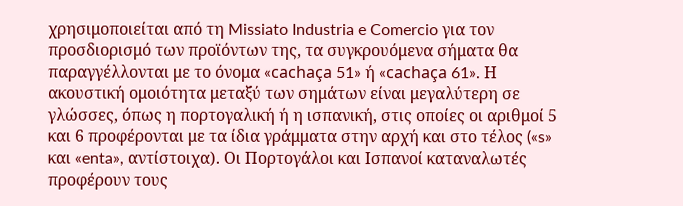χρησιμοποιείται από τη Missiato Industria e Comercio για τον προσδιορισμό των προϊόντων της, τα συγκρουόμενα σήματα θα παραγγέλλονται με το όνομα «cachaça 51» ή «cachaça 61». Η ακουστική ομοιότητα μεταξύ των σημάτων είναι μεγαλύτερη σε γλώσσες, όπως η πορτογαλική ή η ισπανική, στις οποίες οι αριθμοί 5 και 6 προφέρονται με τα ίδια γράμματα στην αρχή και στο τέλος («s» και «enta», αντίστοιχα). Οι Πορτογάλοι και Ισπανοί καταναλωτές προφέρουν τους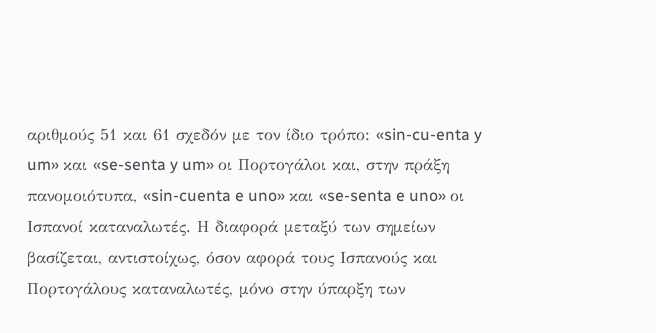αριθμούς 51 και 61 σχεδόν με τον ίδιο τρόπο: «sin-cu-enta y um» και «se-senta y um» οι Πορτογάλοι και, στην πράξη πανομοιότυπα, «sin-cuenta e uno» και «se-senta e uno» οι Ισπανοί καταναλωτές. Η διαφορά μεταξύ των σημείων βασίζεται, αντιστοίχως, όσον αφορά τους Ισπανούς και Πορτογάλους καταναλωτές, μόνο στην ύπαρξη των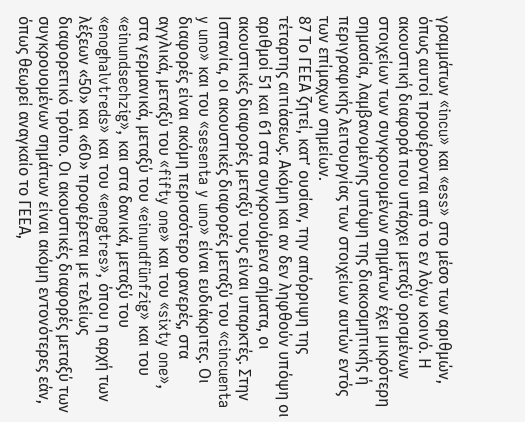γραμμάτων «incu» και «ess» στο μέσο των αριθμών, όπως αυτοί προφέρονται από το εν λόγω κοινό. Η ακουστική διαφορά που υπάρχει μεταξύ ορισμένων στοιχείων των συγκρουομένων σημάτων έχει μικρότερη σημασία, λαμβανομένης υπόψη της διακοσμητικής ή περιγραφικής λειτουργίας των στοιχείων αυτών εντός των επίμαχων σημείων.
87 Το ΓΕΕΑ ζητεί, κατ’ ουσίαν, την απόρριψη της τέταρτης αιτιάσεως. Ακόμη και αν δεν ληφθούν υπόψη οι αριθμοί 51 και 61 στα συγκρουόμενα σήματα, οι ακουστικές διαφορές μεταξύ τους είναι υπαρκτές. Στην Ισπανία, οι ακουστικές διαφορές μεταξύ του «cincuenta y uno» και του «sesenta y uno» είναι ευδιάκριτες. Οι διαφορές είναι ακόμη περισσότερο φανερές, στα αγγλικά, μεταξύ του «fifty one» και του «sixty one», στα γερμανικά, μεταξύ του «einundfünfzig» και του «einundsechzig», και στα δανικά, μεταξύ του «enoghalvtreds» και του «enogtres», όπου η αρχή των λέξεων «50» και «60» προφέρεται με τελείως διαφορετικό τρόπο. Οι ακουστικές διαφορές μεταξύ των συγκρουομένων σημάτων είναι ακόμη εντονότερες εάν, όπως θεωρεί αναγκαίο το ΓΕΕΑ,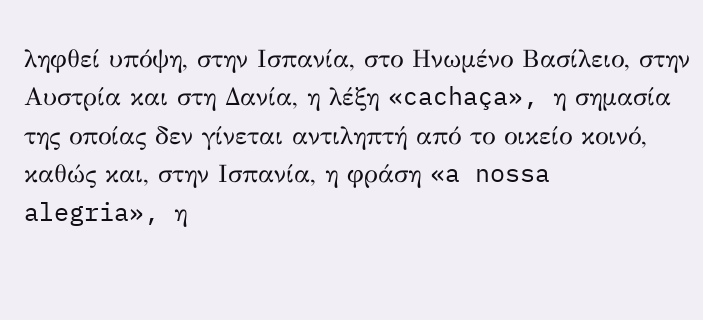ληφθεί υπόψη, στην Ισπανία, στο Ηνωμένο Βασίλειο, στην Αυστρία και στη Δανία, η λέξη «cachaça», η σημασία της οποίας δεν γίνεται αντιληπτή από το οικείο κοινό, καθώς και, στην Ισπανία, η φράση «a nossa alegria», η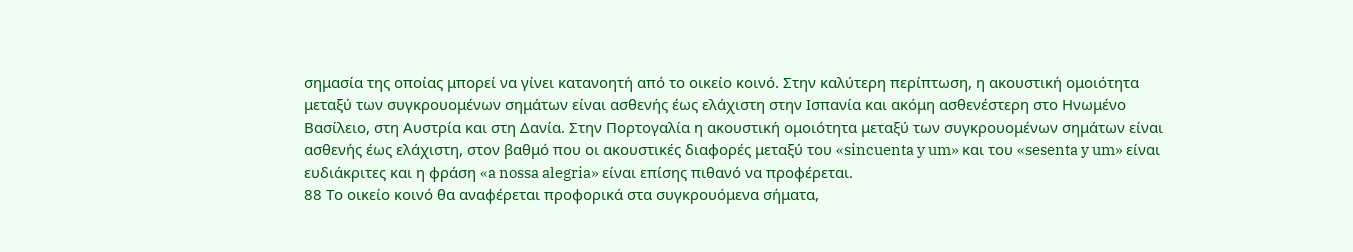σημασία της οποίας μπορεί να γίνει κατανοητή από το οικείο κοινό. Στην καλύτερη περίπτωση, η ακουστική ομοιότητα μεταξύ των συγκρουομένων σημάτων είναι ασθενής έως ελάχιστη στην Ισπανία και ακόμη ασθενέστερη στο Ηνωμένο Βασίλειο, στη Αυστρία και στη Δανία. Στην Πορτογαλία η ακουστική ομοιότητα μεταξύ των συγκρουομένων σημάτων είναι ασθενής έως ελάχιστη, στον βαθμό που οι ακουστικές διαφορές μεταξύ του «sincuenta y um» και του «sesenta y um» είναι ευδιάκριτες και η φράση «a nossa alegria» είναι επίσης πιθανό να προφέρεται.
88 Το οικείο κοινό θα αναφέρεται προφορικά στα συγκρουόμενα σήματα,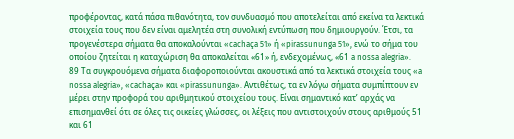προφέροντας, κατά πάσα πιθανότητα, τον συνδυασμό που αποτελείται από εκείνα τα λεκτικά στοιχεία τους που δεν είναι αμελητέα στη συνολική εντύπωση που δημιουργούν. Έτσι, τα προγενέστερα σήματα θα αποκαλούνται «cachaça 51» ή «pirassununga 51», ενώ το σήμα του οποίου ζητείται η καταχώριση θα αποκαλείται «61» ή, ενδεχομένως, «61 a nossa alegria».
89 Τα συγκρουόμενα σήματα διαφοροποιούνται ακουστικά από τα λεκτικά στοιχεία τους «a nossa alegria», «cachaça» και «pirassununga». Αντιθέτως, τα εν λόγω σήματα συμπίπτουν εν μέρει στην προφορά του αριθμητικού στοιχείου τους. Είναι σημαντικό κατ’ αρχάς να επισημανθεί ότι σε όλες τις οικείες γλώσσες, οι λέξεις που αντιστοιχούν στους αριθμούς 51 και 61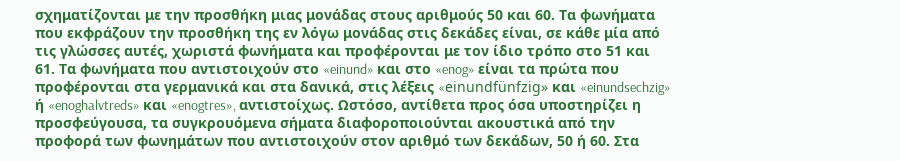σχηματίζονται με την προσθήκη μιας μονάδας στους αριθμούς 50 και 60. Τα φωνήματα που εκφράζουν την προσθήκη της εν λόγω μονάδας στις δεκάδες είναι, σε κάθε μία από τις γλώσσες αυτές, χωριστά φωνήματα και προφέρονται με τον ίδιο τρόπο στο 51 και 61. Τα φωνήματα που αντιστοιχούν στο «einund» και στο «enog» είναι τα πρώτα που προφέρονται στα γερμανικά και στα δανικά, στις λέξεις «einundfünfzig» και «einundsechzig» ή «enoghalvtreds» και «enogtres», αντιστοίχως. Ωστόσο, αντίθετα προς όσα υποστηρίζει η προσφεύγουσα, τα συγκρουόμενα σήματα διαφοροποιούνται ακουστικά από την προφορά των φωνημάτων που αντιστοιχούν στον αριθμό των δεκάδων, 50 ή 60. Στα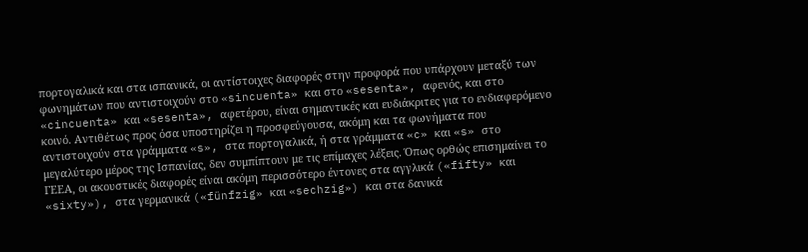πορτογαλικά και στα ισπανικά, οι αντίστοιχες διαφορές στην προφορά που υπάρχουν μεταξύ των φωνημάτων που αντιστοιχούν στο «sincuenta» και στο «sesenta», αφενός, και στο «cincuenta» και «sesenta», αφετέρου, είναι σημαντικές και ευδιάκριτες για το ενδιαφερόμενο κοινό. Αντιθέτως προς όσα υποστηρίζει η προσφεύγουσα, ακόμη και τα φωνήματα που αντιστοιχούν στα γράμματα «s», στα πορτογαλικά, ή στα γράμματα «c» και «s» στο μεγαλύτερο μέρος της Ισπανίας, δεν συμπίπτουν με τις επίμαχες λέξεις. Όπως ορθώς επισημαίνει το ΓΕΕΑ, οι ακουστικές διαφορές είναι ακόμη περισσότερο έντονες στα αγγλικά («fifty» και «sixty»), στα γερμανικά («fünfzig» και «sechzig») και στα δανικά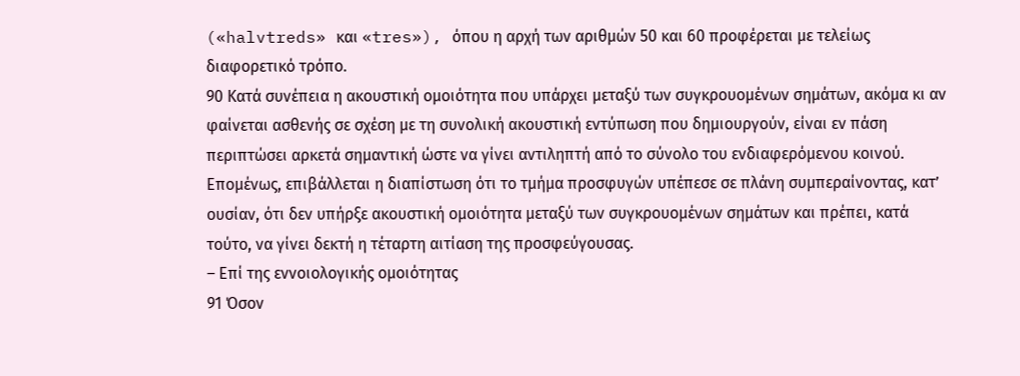(«halvtreds» και «tres»), όπου η αρχή των αριθμών 50 και 60 προφέρεται με τελείως διαφορετικό τρόπο.
90 Κατά συνέπεια η ακουστική ομοιότητα που υπάρχει μεταξύ των συγκρουομένων σημάτων, ακόμα κι αν φαίνεται ασθενής σε σχέση με τη συνολική ακουστική εντύπωση που δημιουργούν, είναι εν πάση περιπτώσει αρκετά σημαντική ώστε να γίνει αντιληπτή από το σύνολο του ενδιαφερόμενου κοινού. Επομένως, επιβάλλεται η διαπίστωση ότι το τμήμα προσφυγών υπέπεσε σε πλάνη συμπεραίνοντας, κατ’ ουσίαν, ότι δεν υπήρξε ακουστική ομοιότητα μεταξύ των συγκρουομένων σημάτων και πρέπει, κατά τούτο, να γίνει δεκτή η τέταρτη αιτίαση της προσφεύγουσας.
– Επί της εννοιολογικής ομοιότητας
91 Όσον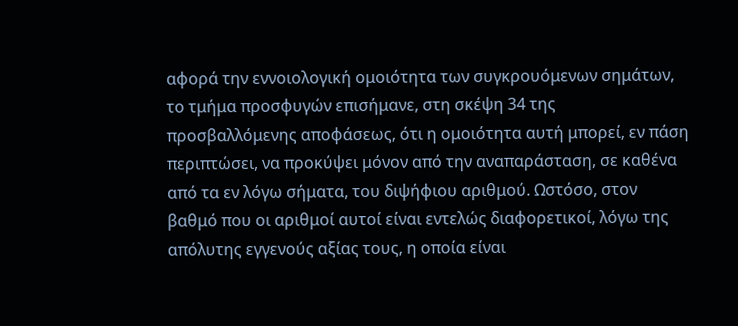αφορά την εννοιολογική ομοιότητα των συγκρουόμενων σημάτων, το τμήμα προσφυγών επισήμανε, στη σκέψη 34 της προσβαλλόμενης αποφάσεως, ότι η ομοιότητα αυτή μπορεί, εν πάση περιπτώσει, να προκύψει μόνον από την αναπαράσταση, σε καθένα από τα εν λόγω σήματα, του διψήφιου αριθμού. Ωστόσο, στον βαθμό που οι αριθμοί αυτοί είναι εντελώς διαφορετικοί, λόγω της απόλυτης εγγενούς αξίας τους, η οποία είναι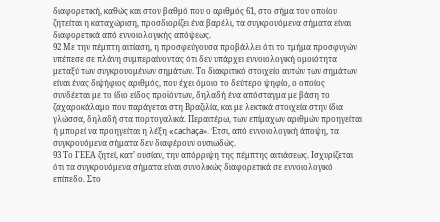διαφορετική, καθώς και στον βαθμό που ο αριθμός 61, στο σήμα του οποίου ζητείται η καταχώριση, προσδιορίζει ένα βαρέλι, τα συγκρουόμενα σήματα είναι διαφορετικά από εννοιολογικής απόψεως.
92 Με την πέμπτη αιτίαση, η προσφεύγουσα προβάλλει ότι το τμήμα προσφυγών υπέπεσε σε πλάνη συμπεραίνοντας ότι δεν υπάρχει εννοιολογική ομοιότητα μεταξύ των συγκρουομένων σημάτων. Το διακριτικό στοιχείο αυτών των σημάτων είναι ένας διψήφιος αριθμός, που έχει όμοιο το δεύτερο ψηφίο, ο οποίος συνδέεται με το ίδιο είδος προϊόντων, δηλαδή ένα απόσταγμα με βάση το ζαχαροκάλαμο που παράγεται στη Βραζιλία, και με λεκτικά στοιχεία στην ίδια γλώσσα, δηλαδή στα πορτογαλικά. Περαιτέρω, των επίμαχων αριθμών προηγείται ή μπορεί να προηγείται η λέξη «cachaça». Έτσι, από εννοιολογική άποψη, τα συγκρουόμενα σήματα δεν διαφέρουν ουσιωδώς.
93 Το ΓΕΕΑ ζητεί, κατ’ ουσίαν, την απόρριψη της πέμπτης αιτιάσεως. Ισχυρίζεται ότι τα συγκρουόμενα σήματα είναι συνολικώς διαφορετικά σε εννοιολογικό επίπεδο. Στο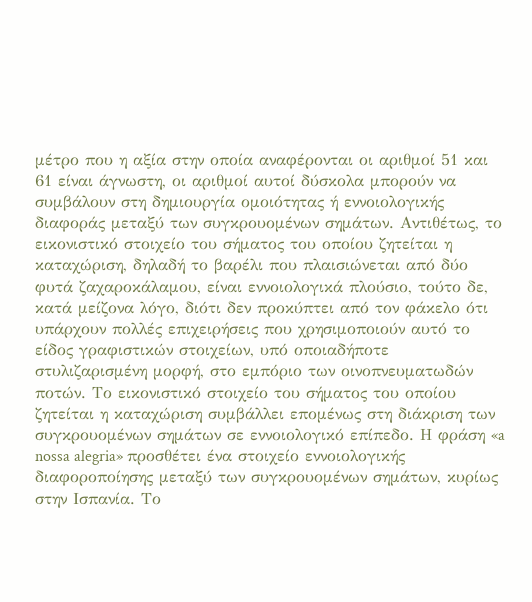μέτρο που η αξία στην οποία αναφέρονται οι αριθμοί 51 και 61 είναι άγνωστη, οι αριθμοί αυτοί δύσκολα μπορούν να συμβάλουν στη δημιουργία ομοιότητας ή εννοιολογικής διαφοράς μεταξύ των συγκρουομένων σημάτων. Αντιθέτως, το εικονιστικό στοιχείο του σήματος του οποίου ζητείται η καταχώριση, δηλαδή το βαρέλι που πλαισιώνεται από δύο φυτά ζαχαροκάλαμου, είναι εννοιολογικά πλούσιο, τούτο δε, κατά μείζονα λόγο, διότι δεν προκύπτει από τον φάκελο ότι υπάρχουν πολλές επιχειρήσεις που χρησιμοποιούν αυτό το είδος γραφιστικών στοιχείων, υπό οποιαδήποτε στυλιζαρισμένη μορφή, στο εμπόριο των οινοπνευματωδών ποτών. Το εικονιστικό στοιχείο του σήματος του οποίου ζητείται η καταχώριση συμβάλλει επομένως στη διάκριση των συγκρουομένων σημάτων σε εννοιολογικό επίπεδο. Η φράση «a nossa alegria» προσθέτει ένα στοιχείο εννοιολογικής διαφοροποίησης μεταξύ των συγκρουομένων σημάτων, κυρίως στην Ισπανία. Το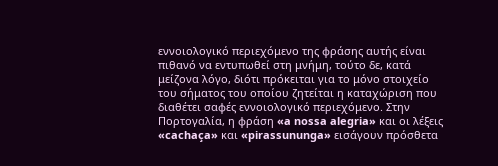εννοιολογικό περιεχόμενο της φράσης αυτής είναι πιθανό να εντυπωθεί στη μνήμη, τούτο δε, κατά μείζονα λόγο, διότι πρόκειται για το μόνο στοιχείο του σήματος του οποίου ζητείται η καταχώριση που διαθέτει σαφές εννοιολογικό περιεχόμενο. Στην Πορτογαλία, η φράση «a nossa alegria» και οι λέξεις «cachaça» και «pirassununga» εισάγουν πρόσθετα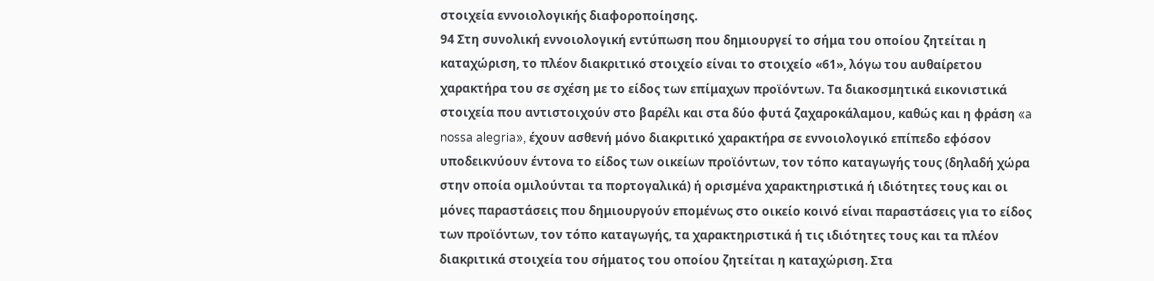στοιχεία εννοιολογικής διαφοροποίησης.
94 Στη συνολική εννοιολογική εντύπωση που δημιουργεί το σήμα του οποίου ζητείται η καταχώριση, το πλέον διακριτικό στοιχείο είναι το στοιχείο «61», λόγω του αυθαίρετου χαρακτήρα του σε σχέση με το είδος των επίμαχων προϊόντων. Τα διακοσμητικά εικονιστικά στοιχεία που αντιστοιχούν στο βαρέλι και στα δύο φυτά ζαχαροκάλαμου, καθώς και η φράση «a nossa alegria», έχουν ασθενή μόνο διακριτικό χαρακτήρα σε εννοιολογικό επίπεδο εφόσον υποδεικνύουν έντονα το είδος των οικείων προϊόντων, τον τόπο καταγωγής τους (δηλαδή χώρα στην οποία ομιλούνται τα πορτογαλικά) ή ορισμένα χαρακτηριστικά ή ιδιότητες τους και οι μόνες παραστάσεις που δημιουργούν επομένως στο οικείο κοινό είναι παραστάσεις για το είδος των προϊόντων, τον τόπο καταγωγής, τα χαρακτηριστικά ή τις ιδιότητες τους και τα πλέον διακριτικά στοιχεία του σήματος του οποίου ζητείται η καταχώριση. Στα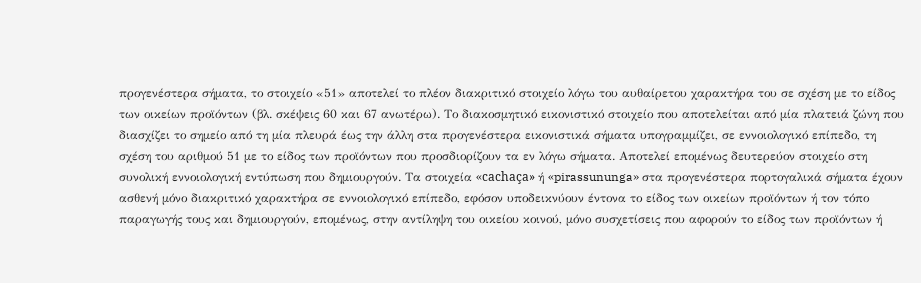προγενέστερα σήματα, το στοιχείο «51» αποτελεί το πλέον διακριτικό στοιχείο λόγω του αυθαίρετου χαρακτήρα του σε σχέση με το είδος των οικείων προϊόντων (βλ. σκέψεις 60 και 67 ανωτέρω). Το διακοσμητικό εικονιστικό στοιχείο που αποτελείται από μία πλατειά ζώνη που διασχίζει το σημείο από τη μία πλευρά έως την άλλη στα προγενέστερα εικονιστικά σήματα υπογραμμίζει, σε εννοιολογικό επίπεδο, τη σχέση του αριθμού 51 με το είδος των προϊόντων που προσδιορίζουν τα εν λόγω σήματα. Αποτελεί επομένως δευτερεύον στοιχείο στη συνολική εννοιολογική εντύπωση που δημιουργούν. Τα στοιχεία «cachaça» ή «pirassununga» στα προγενέστερα πορτογαλικά σήματα έχουν ασθενή μόνο διακριτικό χαρακτήρα σε εννοιολογικό επίπεδο, εφόσον υποδεικνύουν έντονα το είδος των οικείων προϊόντων ή τον τόπο παραγωγής τους και δημιουργούν, επομένως, στην αντίληψη του οικείου κοινού, μόνο συσχετίσεις που αφορούν το είδος των προϊόντων ή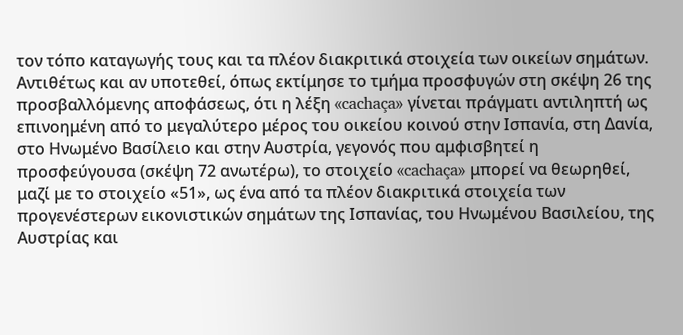τον τόπο καταγωγής τους και τα πλέον διακριτικά στοιχεία των οικείων σημάτων. Αντιθέτως και αν υποτεθεί, όπως εκτίμησε το τμήμα προσφυγών στη σκέψη 26 της προσβαλλόμενης αποφάσεως, ότι η λέξη «cachaça» γίνεται πράγματι αντιληπτή ως επινοημένη από το μεγαλύτερο μέρος του οικείου κοινού στην Ισπανία, στη Δανία, στο Ηνωμένο Βασίλειο και στην Αυστρία, γεγονός που αμφισβητεί η προσφεύγουσα (σκέψη 72 ανωτέρω), το στοιχείο «cachaça» μπορεί να θεωρηθεί, μαζί με το στοιχείο «51», ως ένα από τα πλέον διακριτικά στοιχεία των προγενέστερων εικονιστικών σημάτων της Ισπανίας, του Ηνωμένου Βασιλείου, της Αυστρίας και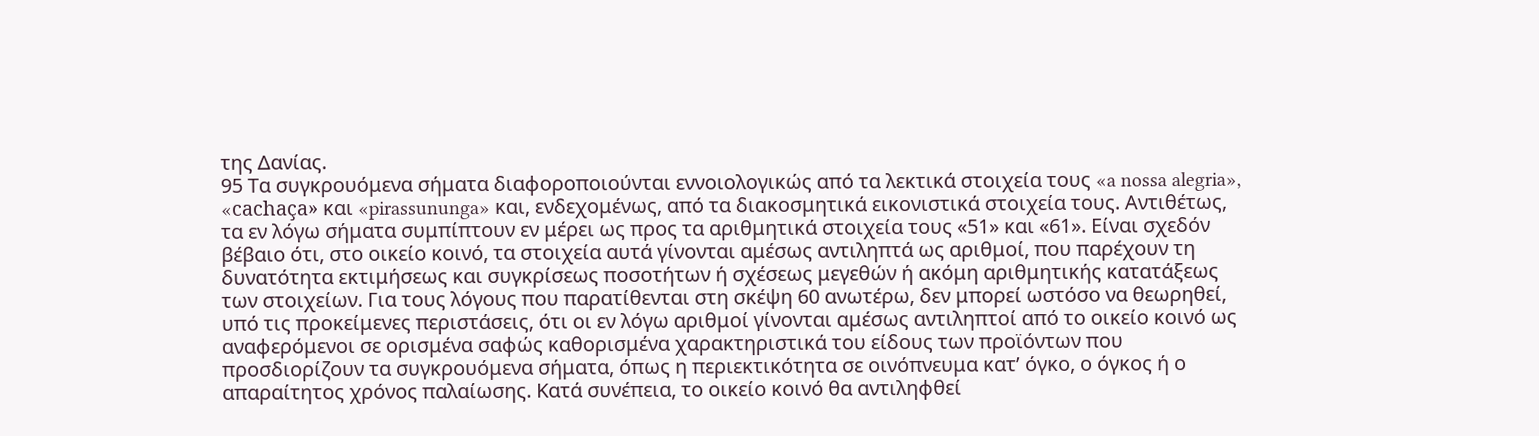της Δανίας.
95 Τα συγκρουόμενα σήματα διαφοροποιούνται εννοιολογικώς από τα λεκτικά στοιχεία τους «a nossa alegria», «cachaça» και «pirassununga» και, ενδεχομένως, από τα διακοσμητικά εικονιστικά στοιχεία τους. Αντιθέτως, τα εν λόγω σήματα συμπίπτουν εν μέρει ως προς τα αριθμητικά στοιχεία τους «51» και «61». Είναι σχεδόν βέβαιο ότι, στο οικείο κοινό, τα στοιχεία αυτά γίνονται αμέσως αντιληπτά ως αριθμοί, που παρέχουν τη δυνατότητα εκτιμήσεως και συγκρίσεως ποσοτήτων ή σχέσεως μεγεθών ή ακόμη αριθμητικής κατατάξεως των στοιχείων. Για τους λόγους που παρατίθενται στη σκέψη 60 ανωτέρω, δεν μπορεί ωστόσο να θεωρηθεί, υπό τις προκείμενες περιστάσεις, ότι οι εν λόγω αριθμοί γίνονται αμέσως αντιληπτοί από το οικείο κοινό ως αναφερόμενοι σε ορισμένα σαφώς καθορισμένα χαρακτηριστικά του είδους των προϊόντων που προσδιορίζουν τα συγκρουόμενα σήματα, όπως η περιεκτικότητα σε οινόπνευμα κατ’ όγκο, ο όγκος ή ο απαραίτητος χρόνος παλαίωσης. Κατά συνέπεια, το οικείο κοινό θα αντιληφθεί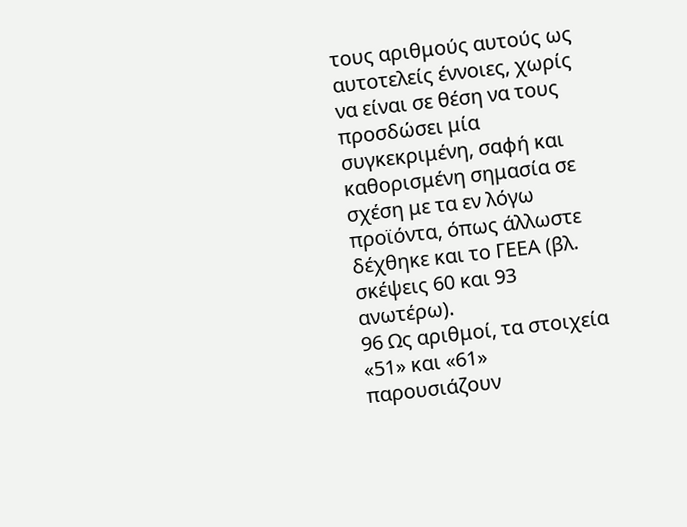τους αριθμούς αυτούς ως αυτοτελείς έννοιες, χωρίς να είναι σε θέση να τους προσδώσει μία συγκεκριμένη, σαφή και καθορισμένη σημασία σε σχέση με τα εν λόγω προϊόντα, όπως άλλωστε δέχθηκε και το ΓΕΕΑ (βλ. σκέψεις 60 και 93 ανωτέρω).
96 Ως αριθμοί, τα στοιχεία «51» και «61» παρουσιάζουν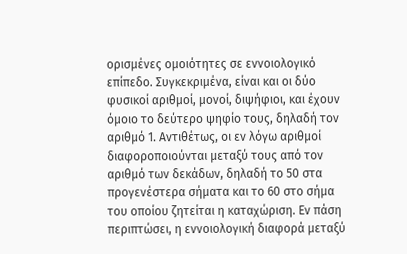ορισμένες ομοιότητες σε εννοιολογικό επίπεδο. Συγκεκριμένα, είναι και οι δύο φυσικοί αριθμοί, μονοί, διψήφιοι, και έχουν όμοιο το δεύτερο ψηφίο τους, δηλαδή τον αριθμό 1. Αντιθέτως, οι εν λόγω αριθμοί διαφοροποιούνται μεταξύ τους από τον αριθμό των δεκάδων, δηλαδή το 50 στα προγενέστερα σήματα και το 60 στο σήμα του οποίου ζητείται η καταχώριση. Εν πάση περιπτώσει, η εννοιολογική διαφορά μεταξύ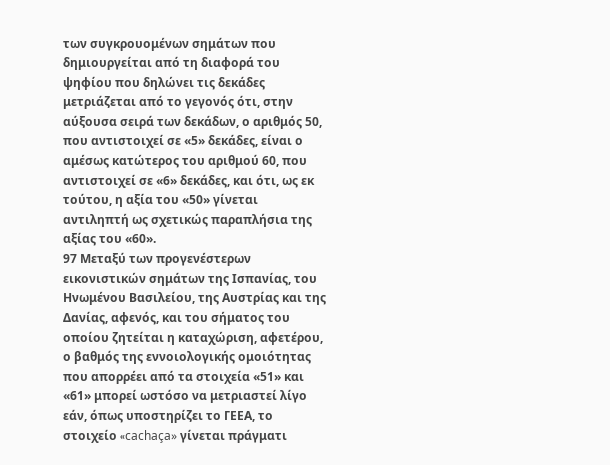των συγκρουομένων σημάτων που δημιουργείται από τη διαφορά του ψηφίου που δηλώνει τις δεκάδες μετριάζεται από το γεγονός ότι, στην αύξουσα σειρά των δεκάδων, ο αριθμός 50, που αντιστοιχεί σε «5» δεκάδες, είναι ο αμέσως κατώτερος του αριθμού 60, που αντιστοιχεί σε «6» δεκάδες, και ότι, ως εκ τούτου, η αξία του «50» γίνεται αντιληπτή ως σχετικώς παραπλήσια της αξίας του «60».
97 Μεταξύ των προγενέστερων εικονιστικών σημάτων της Ισπανίας, του Ηνωμένου Βασιλείου, της Αυστρίας και της Δανίας, αφενός, και του σήματος του οποίου ζητείται η καταχώριση, αφετέρου, ο βαθμός της εννοιολογικής ομοιότητας που απορρέει από τα στοιχεία «51» και «61» μπορεί ωστόσο να μετριαστεί λίγο εάν, όπως υποστηρίζει το ΓΕΕΑ, το στοιχείο «cachaça» γίνεται πράγματι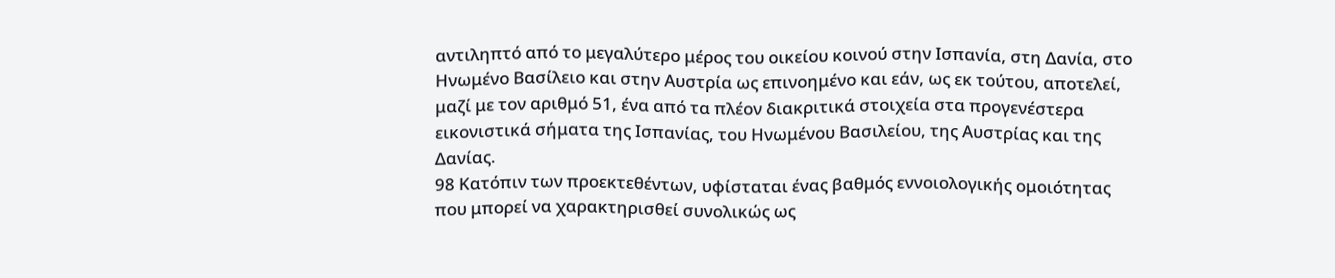αντιληπτό από το μεγαλύτερο μέρος του οικείου κοινού στην Ισπανία, στη Δανία, στο Ηνωμένο Βασίλειο και στην Αυστρία ως επινοημένο και εάν, ως εκ τούτου, αποτελεί, μαζί με τον αριθμό 51, ένα από τα πλέον διακριτικά στοιχεία στα προγενέστερα εικονιστικά σήματα της Ισπανίας, του Ηνωμένου Βασιλείου, της Αυστρίας και της Δανίας.
98 Κατόπιν των προεκτεθέντων, υφίσταται ένας βαθμός εννοιολογικής ομοιότητας που μπορεί να χαρακτηρισθεί συνολικώς ως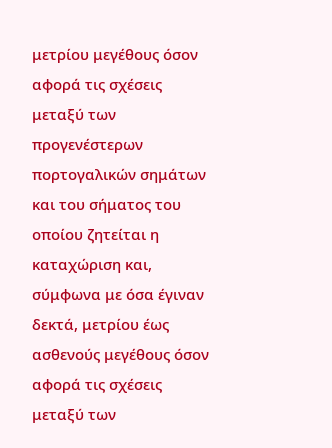μετρίου μεγέθους όσον αφορά τις σχέσεις μεταξύ των προγενέστερων πορτογαλικών σημάτων και του σήματος του οποίου ζητείται η καταχώριση και, σύμφωνα με όσα έγιναν δεκτά, μετρίου έως ασθενούς μεγέθους όσον αφορά τις σχέσεις μεταξύ των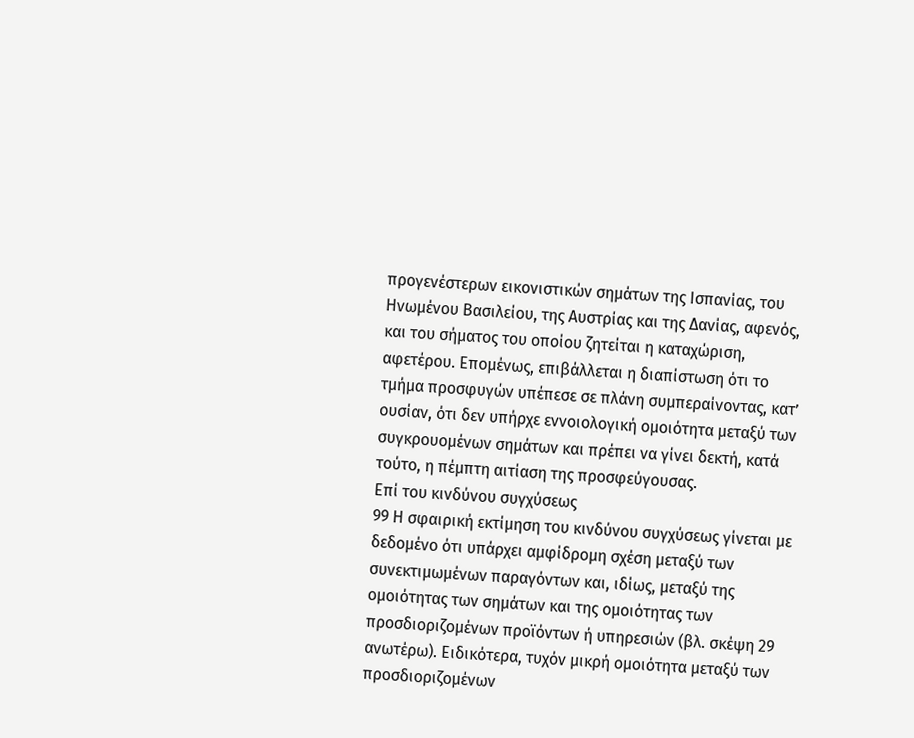προγενέστερων εικονιστικών σημάτων της Ισπανίας, του Ηνωμένου Βασιλείου, της Αυστρίας και της Δανίας, αφενός, και του σήματος του οποίου ζητείται η καταχώριση, αφετέρου. Επομένως, επιβάλλεται η διαπίστωση ότι το τμήμα προσφυγών υπέπεσε σε πλάνη συμπεραίνοντας, κατ’ ουσίαν, ότι δεν υπήρχε εννοιολογική ομοιότητα μεταξύ των συγκρουομένων σημάτων και πρέπει να γίνει δεκτή, κατά τούτο, η πέμπτη αιτίαση της προσφεύγουσας.
Επί του κινδύνου συγχύσεως
99 Η σφαιρική εκτίμηση του κινδύνου συγχύσεως γίνεται με δεδομένο ότι υπάρχει αμφίδρομη σχέση μεταξύ των συνεκτιμωμένων παραγόντων και, ιδίως, μεταξύ της ομοιότητας των σημάτων και της ομοιότητας των προσδιοριζομένων προϊόντων ή υπηρεσιών (βλ. σκέψη 29 ανωτέρω). Ειδικότερα, τυχόν μικρή ομοιότητα μεταξύ των προσδιοριζομένων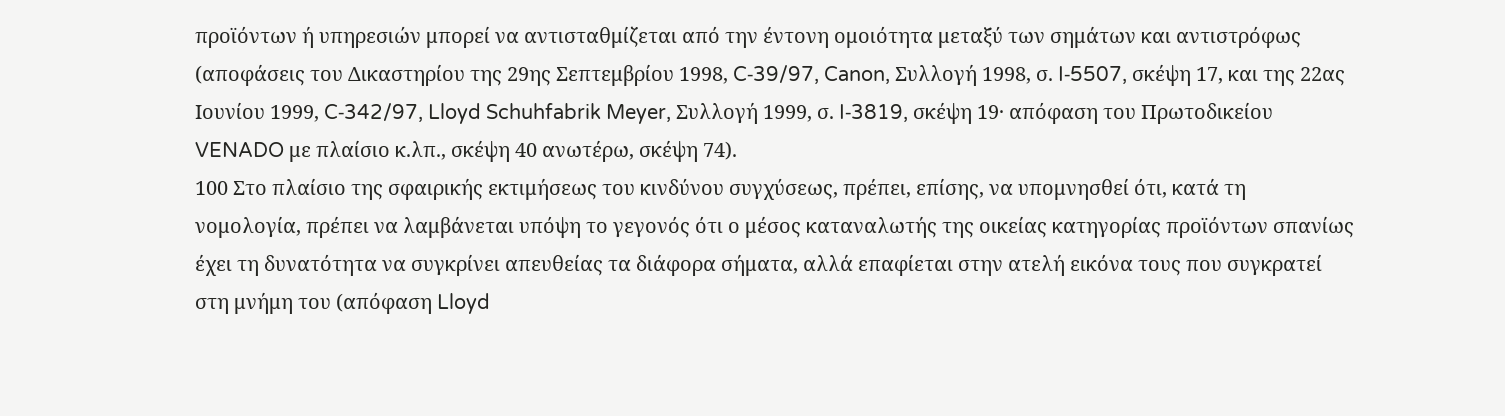προϊόντων ή υπηρεσιών μπορεί να αντισταθμίζεται από την έντονη ομοιότητα μεταξύ των σημάτων και αντιστρόφως (αποφάσεις του Δικαστηρίου της 29ης Σεπτεμβρίου 1998, C‑39/97, Canon, Συλλογή 1998, σ. I‑5507, σκέψη 17, και της 22ας Ιουνίου 1999, C‑342/97, Lloyd Schuhfabrik Meyer, Συλλογή 1999, σ. I‑3819, σκέψη 19· απόφαση του Πρωτοδικείου VENADO με πλαίσιο κ.λπ., σκέψη 40 ανωτέρω, σκέψη 74).
100 Στο πλαίσιο της σφαιρικής εκτιμήσεως του κινδύνου συγχύσεως, πρέπει, επίσης, να υπομνησθεί ότι, κατά τη νομολογία, πρέπει να λαμβάνεται υπόψη το γεγονός ότι ο μέσος καταναλωτής της οικείας κατηγορίας προϊόντων σπανίως έχει τη δυνατότητα να συγκρίνει απευθείας τα διάφορα σήματα, αλλά επαφίεται στην ατελή εικόνα τους που συγκρατεί στη μνήμη του (απόφαση Lloyd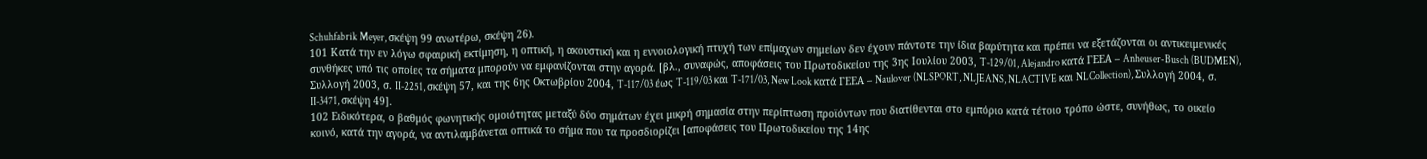Schuhfabrik Meyer, σκέψη 99 ανωτέρω, σκέψη 26).
101 Κατά την εν λόγω σφαιρική εκτίμηση, η οπτική, η ακουστική και η εννοιολογική πτυχή των επίμαχων σημείων δεν έχουν πάντοτε την ίδια βαρύτητα και πρέπει να εξετάζονται οι αντικειμενικές συνθήκες υπό τις οποίες τα σήματα μπορούν να εμφανίζονται στην αγορά. [βλ., συναφώς, αποφάσεις του Πρωτοδικείου της 3ης Ιουλίου 2003, T‑129/01, Alejandro κατά ΓΕΕΑ – Anheuser-Busch (BUDMEN), Συλλογή 2003, σ. II‑2251, σκέψη 57, και της 6ης Οκτωβρίου 2004, T‑117/03 έως T‑119/03 και T‑171/03, New Look κατά ΓΕΕΑ – Naulover (NLSPORT, NLJEANS, NLACTIVE και NLCollection), Συλλογή 2004, σ. II‑3471, σκέψη 49].
102 Ειδικότερα, ο βαθμός φωνητικής ομοιότητας μεταξύ δύο σημάτων έχει μικρή σημασία στην περίπτωση προϊόντων που διατίθενται στο εμπόριο κατά τέτοιο τρόπο ώστε, συνήθως, το οικείο κοινό, κατά την αγορά, να αντιλαμβάνεται οπτικά το σήμα που τα προσδιορίζει [αποφάσεις του Πρωτοδικείου της 14ης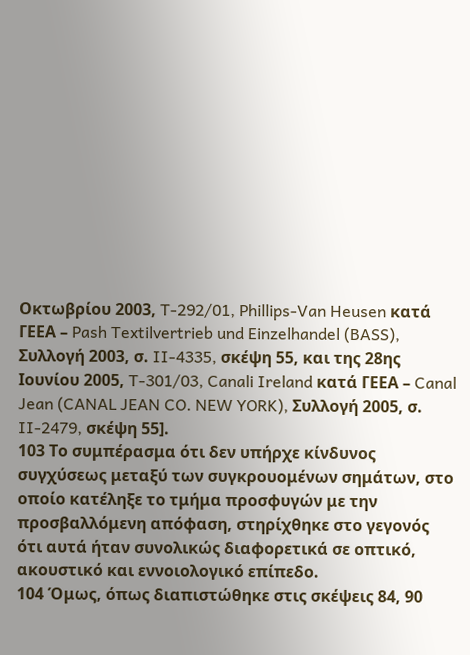Οκτωβρίου 2003, T‑292/01, Phillips-Van Heusen κατά ΓΕΕΑ – Pash Textilvertrieb und Einzelhandel (BASS), Συλλογή 2003, σ. II‑4335, σκέψη 55, και της 28ης Ιουνίου 2005, T‑301/03, Canali Ireland κατά ΓΕΕΑ – Canal Jean (CANAL JEAN CO. NEW YORK), Συλλογή 2005, σ. II‑2479, σκέψη 55].
103 Το συμπέρασμα ότι δεν υπήρχε κίνδυνος συγχύσεως μεταξύ των συγκρουομένων σημάτων, στο οποίο κατέληξε το τμήμα προσφυγών με την προσβαλλόμενη απόφαση, στηρίχθηκε στο γεγονός ότι αυτά ήταν συνολικώς διαφορετικά σε οπτικό, ακουστικό και εννοιολογικό επίπεδο.
104 Όμως, όπως διαπιστώθηκε στις σκέψεις 84, 90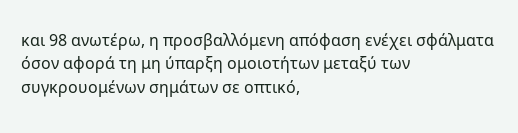και 98 ανωτέρω, η προσβαλλόμενη απόφαση ενέχει σφάλματα όσον αφορά τη μη ύπαρξη ομοιοτήτων μεταξύ των συγκρουομένων σημάτων σε οπτικό,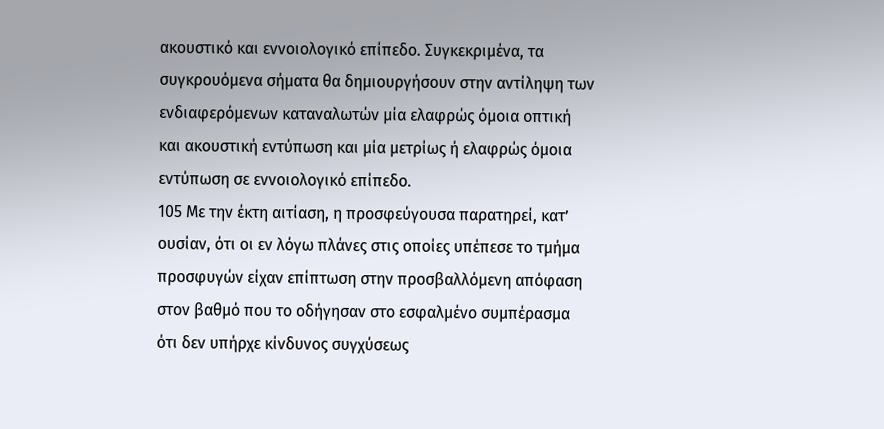ακουστικό και εννοιολογικό επίπεδο. Συγκεκριμένα, τα συγκρουόμενα σήματα θα δημιουργήσουν στην αντίληψη των ενδιαφερόμενων καταναλωτών μία ελαφρώς όμοια οπτική και ακουστική εντύπωση και μία μετρίως ή ελαφρώς όμοια εντύπωση σε εννοιολογικό επίπεδο.
105 Με την έκτη αιτίαση, η προσφεύγουσα παρατηρεί, κατ’ ουσίαν, ότι οι εν λόγω πλάνες στις οποίες υπέπεσε το τμήμα προσφυγών είχαν επίπτωση στην προσβαλλόμενη απόφαση στον βαθμό που το οδήγησαν στο εσφαλμένο συμπέρασμα ότι δεν υπήρχε κίνδυνος συγχύσεως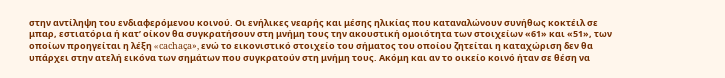στην αντίληψη του ενδιαφερόμενου κοινού. Οι ενήλικες νεαρής και μέσης ηλικίας που καταναλώνουν συνήθως κοκτέιλ σε μπαρ, εστιατόρια ή κατ’ οίκον θα συγκρατήσουν στη μνήμη τους την ακουστική ομοιότητα των στοιχείων «61» και «51», των οποίων προηγείται η λέξη «cachaça», ενώ το εικονιστικό στοιχείο του σήματος του οποίου ζητείται η καταχώριση δεν θα υπάρχει στην ατελή εικόνα των σημάτων που συγκρατούν στη μνήμη τους. Ακόμη και αν το οικείο κοινό ήταν σε θέση να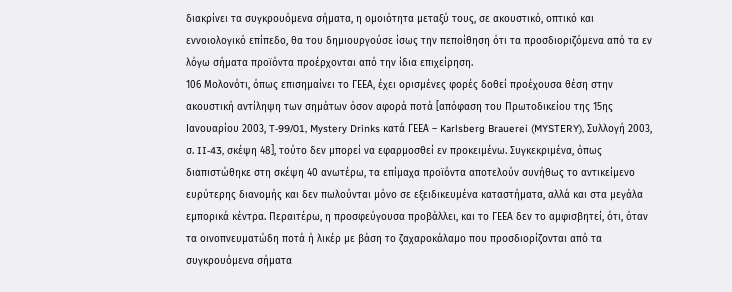διακρίνει τα συγκρουόμενα σήματα, η ομοιότητα μεταξύ τους, σε ακουστικό, οπτικό και εννοιολογικό επίπεδο, θα του δημιουργούσε ίσως την πεποίθηση ότι τα προσδιοριζόμενα από τα εν λόγω σήματα προϊόντα προέρχονται από την ίδια επιχείρηση.
106 Μολονότι, όπως επισημαίνει το ΓΕΕΑ, έχει ορισμένες φορές δοθεί προέχουσα θέση στην ακουστική αντίληψη των σημάτων όσον αφορά ποτά [απόφαση του Πρωτοδικείου της 15ης Ιανουαρίου 2003, T‑99/01, Mystery Drinks κατά ΓΕΕΑ – Karlsberg Brauerei (MYSTERY), Συλλογή 2003, σ. II‑43, σκέψη 48], τούτο δεν μπορεί να εφαρμοσθεί εν προκειμένω. Συγκεκριμένα, όπως διαπιστώθηκε στη σκέψη 40 ανωτέρω, τα επίμαχα προϊόντα αποτελούν συνήθως το αντικείμενο ευρύτερης διανομής και δεν πωλούνται μόνο σε εξειδικευμένα καταστήματα, αλλά και στα μεγάλα εμπορικά κέντρα. Περαιτέρω, η προσφεύγουσα προβάλλει, και το ΓΕΕΑ δεν το αμφισβητεί, ότι, όταν τα οινοπνευματώδη ποτά ή λικέρ με βάση το ζαχαροκάλαμο που προσδιορίζονται από τα συγκρουόμενα σήματα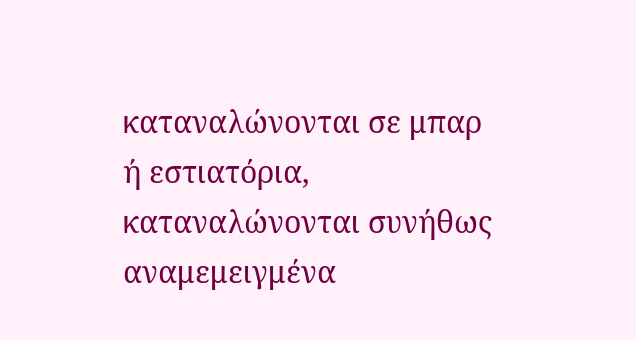καταναλώνονται σε μπαρ ή εστιατόρια, καταναλώνονται συνήθως αναμεμειγμένα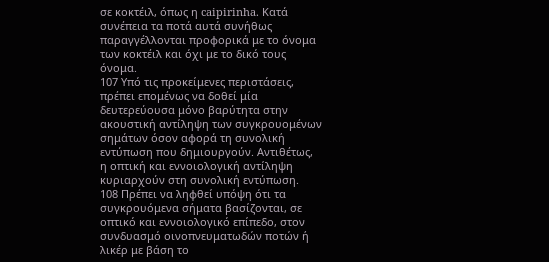σε κοκτέιλ, όπως η caipirinha. Κατά συνέπεια τα ποτά αυτά συνήθως παραγγέλλονται προφορικά με το όνομα των κοκτέιλ και όχι με το δικό τους όνομα.
107 Υπό τις προκείμενες περιστάσεις, πρέπει επομένως να δοθεί μία δευτερεύουσα μόνο βαρύτητα στην ακουστική αντίληψη των συγκρουομένων σημάτων όσον αφορά τη συνολική εντύπωση που δημιουργούν. Αντιθέτως, η οπτική και εννοιολογική αντίληψη κυριαρχούν στη συνολική εντύπωση.
108 Πρέπει να ληφθεί υπόψη ότι τα συγκρουόμενα σήματα βασίζονται, σε οπτικό και εννοιολογικό επίπεδο, στον συνδυασμό οινοπνευματωδών ποτών ή λικέρ με βάση το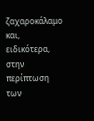ζαχαροκάλαμο και, ειδικότερα, στην περίπτωση των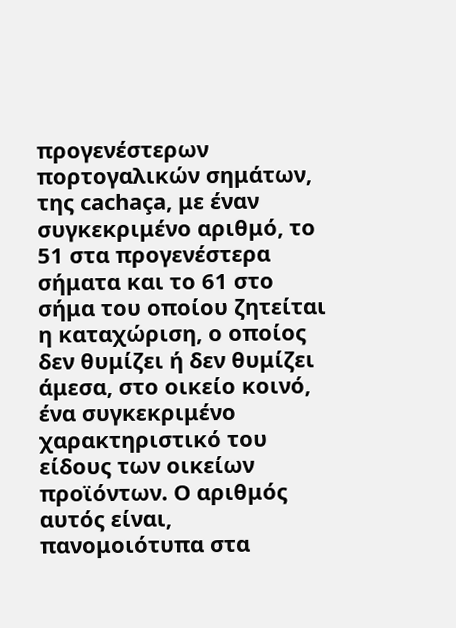προγενέστερων πορτογαλικών σημάτων, της cachaça, με έναν συγκεκριμένο αριθμό, το 51 στα προγενέστερα σήματα και το 61 στο σήμα του οποίου ζητείται η καταχώριση, ο οποίος δεν θυμίζει ή δεν θυμίζει άμεσα, στο οικείο κοινό, ένα συγκεκριμένο χαρακτηριστικό του είδους των οικείων προϊόντων. Ο αριθμός αυτός είναι, πανομοιότυπα στα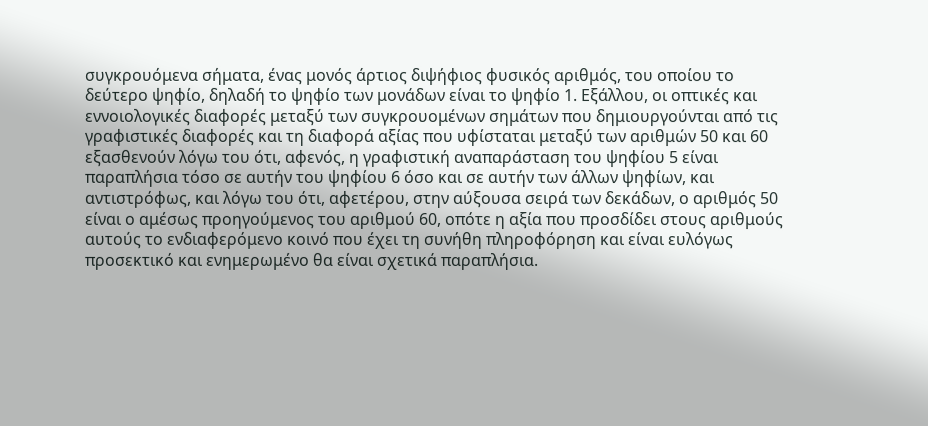συγκρουόμενα σήματα, ένας μονός άρτιος διψήφιος φυσικός αριθμός, του οποίου το δεύτερο ψηφίο, δηλαδή το ψηφίο των μονάδων είναι το ψηφίο 1. Εξάλλου, οι οπτικές και εννοιολογικές διαφορές μεταξύ των συγκρουομένων σημάτων που δημιουργούνται από τις γραφιστικές διαφορές και τη διαφορά αξίας που υφίσταται μεταξύ των αριθμών 50 και 60 εξασθενούν λόγω του ότι, αφενός, η γραφιστική αναπαράσταση του ψηφίου 5 είναι παραπλήσια τόσο σε αυτήν του ψηφίου 6 όσο και σε αυτήν των άλλων ψηφίων, και αντιστρόφως, και λόγω του ότι, αφετέρου, στην αύξουσα σειρά των δεκάδων, ο αριθμός 50 είναι ο αμέσως προηγούμενος του αριθμού 60, οπότε η αξία που προσδίδει στους αριθμούς αυτούς το ενδιαφερόμενο κοινό που έχει τη συνήθη πληροφόρηση και είναι ευλόγως προσεκτικό και ενημερωμένο θα είναι σχετικά παραπλήσια.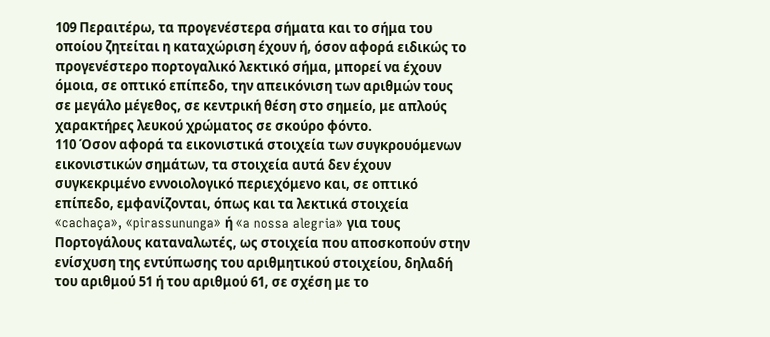109 Περαιτέρω, τα προγενέστερα σήματα και το σήμα του οποίου ζητείται η καταχώριση έχουν ή, όσον αφορά ειδικώς το προγενέστερο πορτογαλικό λεκτικό σήμα, μπορεί να έχουν όμοια, σε οπτικό επίπεδο, την απεικόνιση των αριθμών τους σε μεγάλο μέγεθος, σε κεντρική θέση στο σημείο, με απλούς χαρακτήρες λευκού χρώματος σε σκούρο φόντο.
110 Όσον αφορά τα εικονιστικά στοιχεία των συγκρουόμενων εικονιστικών σημάτων, τα στοιχεία αυτά δεν έχουν συγκεκριμένο εννοιολογικό περιεχόμενο και, σε οπτικό επίπεδο, εμφανίζονται, όπως και τα λεκτικά στοιχεία «cachaça», «pirassununga» ή «a nossa alegria» για τους Πορτογάλους καταναλωτές, ως στοιχεία που αποσκοπούν στην ενίσχυση της εντύπωσης του αριθμητικού στοιχείου, δηλαδή του αριθμού 51 ή του αριθμού 61, σε σχέση με το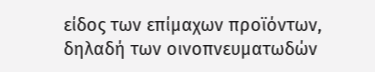είδος των επίμαχων προϊόντων, δηλαδή των οινοπνευματωδών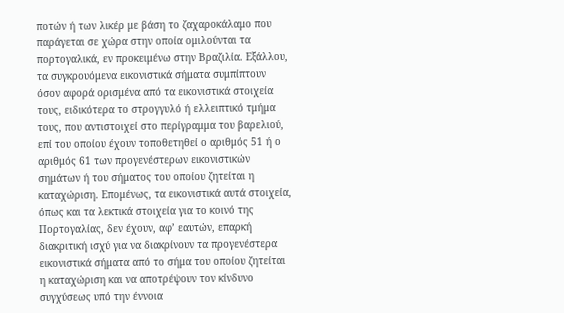ποτών ή των λικέρ με βάση το ζαχαροκάλαμο που παράγεται σε χώρα στην οποία ομιλούνται τα πορτογαλικά, εν προκειμένω στην Βραζιλία. Εξάλλου, τα συγκρουόμενα εικονιστικά σήματα συμπίπτουν όσον αφορά ορισμένα από τα εικονιστικά στοιχεία τους, ειδικότερα το στρογγυλό ή ελλειπτικό τμήμα τους, που αντιστοιχεί στο περίγραμμα του βαρελιού, επί του οποίου έχουν τοποθετηθεί ο αριθμός 51 ή ο αριθμός 61 των προγενέστερων εικονιστικών σημάτων ή του σήματος του οποίου ζητείται η καταχώριση. Επομένως, τα εικονιστικά αυτά στοιχεία, όπως και τα λεκτικά στοιχεία για το κοινό της Πορτογαλίας, δεν έχουν, αφ’ εαυτών, επαρκή διακριτική ισχύ για να διακρίνουν τα προγενέστερα εικονιστικά σήματα από το σήμα του οποίου ζητείται η καταχώριση και να αποτρέψουν τον κίνδυνο συγχύσεως υπό την έννοια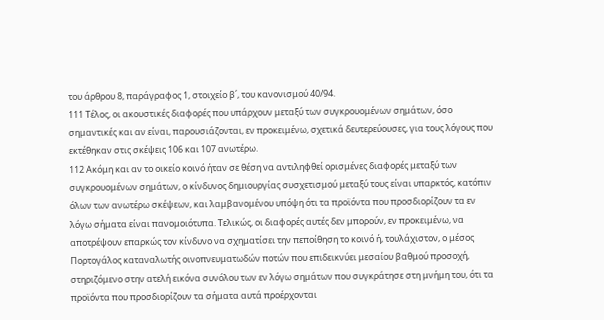του άρθρου 8, παράγραφος 1, στοιχείο β΄, του κανονισμού 40/94.
111 Τέλος, οι ακουστικές διαφορές που υπάρχουν μεταξύ των συγκρουομένων σημάτων, όσο σημαντικές και αν είναι, παρουσιάζονται, εν προκειμένω, σχετικά δευτερεύουσες, για τους λόγους που εκτέθηκαν στις σκέψεις 106 και 107 ανωτέρω.
112 Ακόμη και αν το οικείο κοινό ήταν σε θέση να αντιληφθεί ορισμένες διαφορές μεταξύ των συγκρουομένων σημάτων, ο κίνδυνος δημιουργίας συσχετισμού μεταξύ τους είναι υπαρκτός, κατόπιν όλων των ανωτέρω σκέψεων, και λαμβανομένου υπόψη ότι τα προϊόντα που προσδιορίζουν τα εν λόγω σήματα είναι πανομοιότυπα. Τελικώς, οι διαφορές αυτές δεν μπορούν, εν προκειμένω, να αποτρέψουν επαρκώς τον κίνδυνο να σχηματίσει την πεποίθηση το κοινό ή, τουλάχιστον, ο μέσος Πορτογάλος καταναλωτής οινοπνευματωδών ποτών που επιδεικνύει μεσαίου βαθμού προσοχή, στηριζόμενο στην ατελή εικόνα συνόλου των εν λόγω σημάτων που συγκράτησε στη μνήμη του, ότι τα προϊόντα που προσδιορίζουν τα σήματα αυτά προέρχονται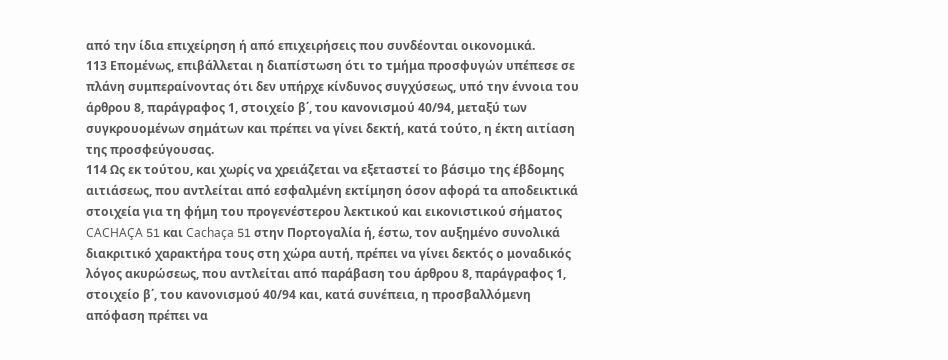από την ίδια επιχείρηση ή από επιχειρήσεις που συνδέονται οικονομικά.
113 Επομένως, επιβάλλεται η διαπίστωση ότι το τμήμα προσφυγών υπέπεσε σε πλάνη συμπεραίνοντας ότι δεν υπήρχε κίνδυνος συγχύσεως, υπό την έννοια του άρθρου 8, παράγραφος 1, στοιχείο β΄, του κανονισμού 40/94, μεταξύ των συγκρουομένων σημάτων και πρέπει να γίνει δεκτή, κατά τούτο, η έκτη αιτίαση της προσφεύγουσας.
114 Ως εκ τούτου, και χωρίς να χρειάζεται να εξεταστεί το βάσιμο της έβδομης αιτιάσεως, που αντλείται από εσφαλμένη εκτίμηση όσον αφορά τα αποδεικτικά στοιχεία για τη φήμη του προγενέστερου λεκτικού και εικονιστικού σήματος CACHAÇA 51 και Cachaça 51 στην Πορτογαλία ή, έστω, τον αυξημένο συνολικά διακριτικό χαρακτήρα τους στη χώρα αυτή, πρέπει να γίνει δεκτός ο μοναδικός λόγος ακυρώσεως, που αντλείται από παράβαση του άρθρου 8, παράγραφος 1, στοιχείο β΄, του κανονισμού 40/94 και, κατά συνέπεια, η προσβαλλόμενη απόφαση πρέπει να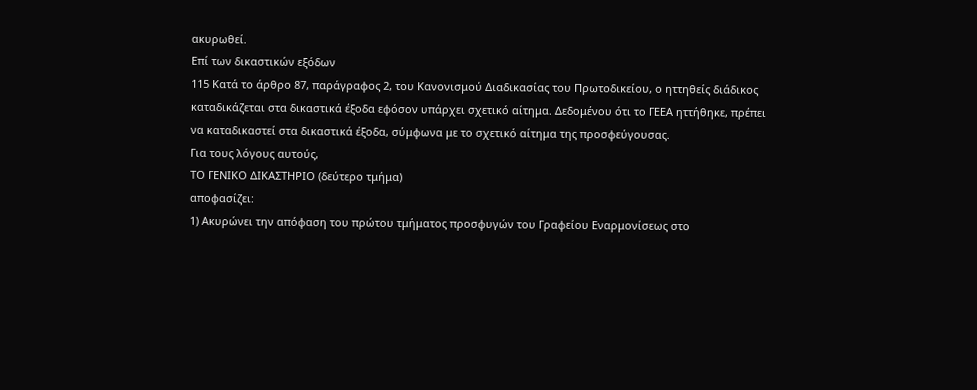ακυρωθεί.
Επί των δικαστικών εξόδων
115 Κατά το άρθρο 87, παράγραφος 2, του Κανονισμού Διαδικασίας του Πρωτοδικείου, ο ηττηθείς διάδικος καταδικάζεται στα δικαστικά έξοδα εφόσον υπάρχει σχετικό αίτημα. Δεδομένου ότι το ΓΕΕΑ ηττήθηκε, πρέπει να καταδικαστεί στα δικαστικά έξοδα, σύμφωνα με το σχετικό αίτημα της προσφεύγουσας.
Για τους λόγους αυτούς,
ΤΟ ΓΕΝΙΚΟ ΔΙΚΑΣΤΗΡΙΟ (δεύτερο τμήμα)
αποφασίζει:
1) Ακυρώνει την απόφαση του πρώτου τμήματος προσφυγών του Γραφείου Εναρμονίσεως στο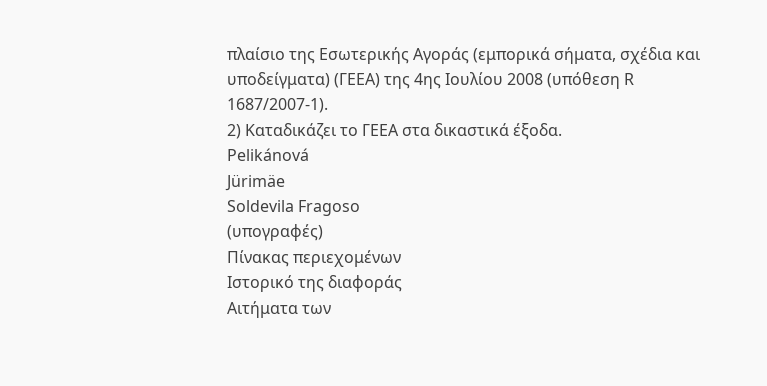πλαίσιο της Εσωτερικής Αγοράς (εμπορικά σήματα, σχέδια και υποδείγματα) (ΓΕΕΑ) της 4ης Ιουλίου 2008 (υπόθεση R 1687/2007-1).
2) Καταδικάζει το ΓΕΕΑ στα δικαστικά έξοδα.
Pelikánová
Jürimäe
Soldevila Fragoso
(υπογραφές)
Πίνακας περιεχομένων
Ιστορικό της διαφοράς
Αιτήματα των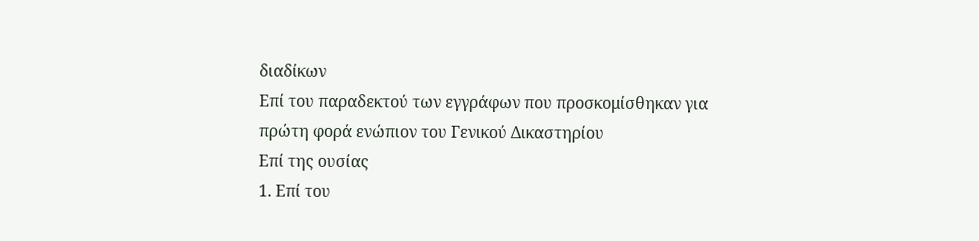διαδίκων
Επί του παραδεκτού των εγγράφων που προσκομίσθηκαν για πρώτη φορά ενώπιον του Γενικού Δικαστηρίου
Επί της ουσίας
1. Επί του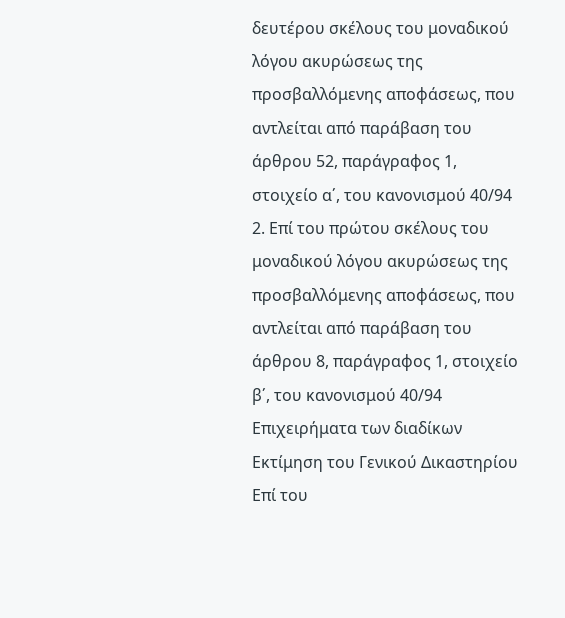δευτέρου σκέλους του μοναδικού λόγου ακυρώσεως της προσβαλλόμενης αποφάσεως, που αντλείται από παράβαση του άρθρου 52, παράγραφος 1, στοιχείο α΄, του κανονισμού 40/94
2. Επί του πρώτου σκέλους του μοναδικού λόγου ακυρώσεως της προσβαλλόμενης αποφάσεως, που αντλείται από παράβαση του άρθρου 8, παράγραφος 1, στοιχείο β΄, του κανονισμού 40/94
Επιχειρήματα των διαδίκων
Εκτίμηση του Γενικού Δικαστηρίου
Επί του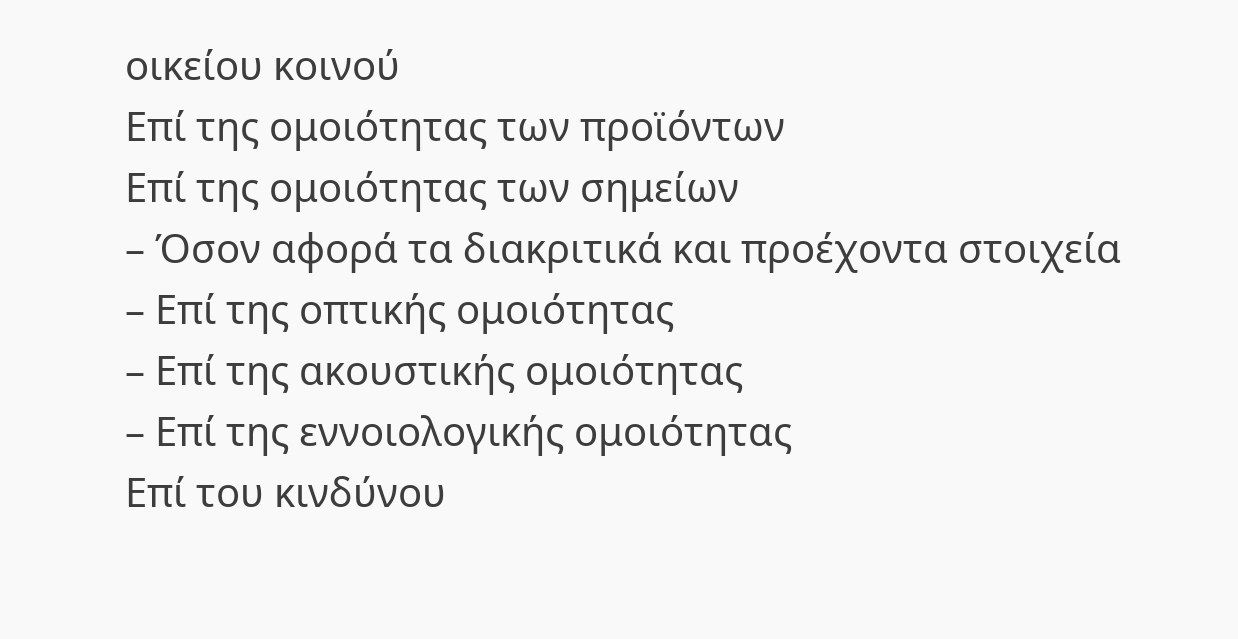οικείου κοινού
Επί της ομοιότητας των προϊόντων
Επί της ομοιότητας των σημείων
– Όσον αφορά τα διακριτικά και προέχοντα στοιχεία
– Επί της οπτικής ομοιότητας
– Επί της ακουστικής ομοιότητας
– Επί της εννοιολογικής ομοιότητας
Επί του κινδύνου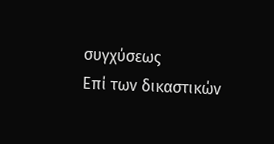συγχύσεως
Επί των δικαστικών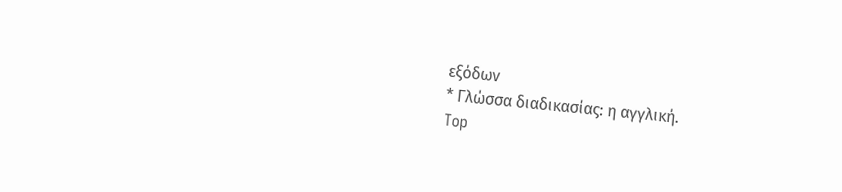εξόδων
* Γλώσσα διαδικασίας: η αγγλική.
Top